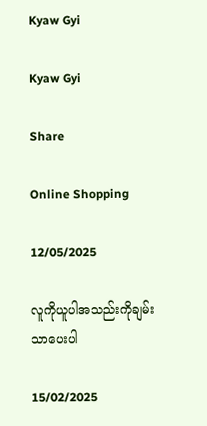Kyaw Gyi

Kyaw Gyi

Share

Online Shopping

12/05/2025

လူကိုယူပါအသည်းကိုချမ်းသာပေးပါ

15/02/2025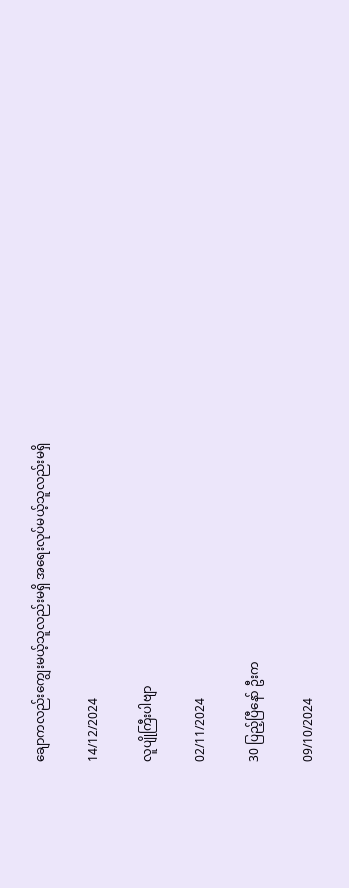ချောကလည်းကျွေးမယ့်သူလည်းမရှိ အရေးလုပ်မယ့်သူလည်းမရှိ

14/12/2024

လူပျိုကြီးပါဗျာ

02/11/2024

30 ပြည့်ပြီနော် ဦးက

09/10/2024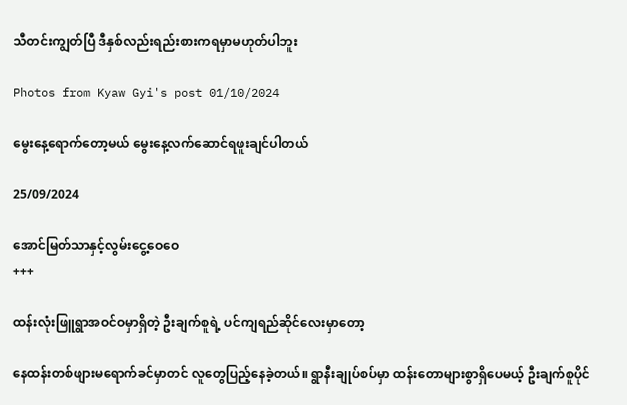သီတင်းကျွတ်ပြီ ဒီနှစ်လည်းရည်းစားကရမှာမဟုတ်ပါဘူး

Photos from Kyaw Gyi's post 01/10/2024

မွေးနေ့ရောက်တော့မယ် မွေးနေ့လက်ဆောင်ရဖူးချင်ပါတယ်

25/09/2024

အောင်မြတ်သာနှင့်လွမ်းငွေ့ဝေဝေ
+++

ထန်းလုံးဖြူရွာအဝင်ဝမှာရှိတဲ့ ဦး‌ချက်စူရဲ့ ပင်ကျရည်ဆိုင်လေးမှာတော့

နေထန်းတစ်ဖျားမရောက်ခင်မှာတင် လူတွေပြည့်နေခဲ့တယ်။ ရွာနီးချုပ်စပ်မှာ ထန်းတောများစွာရှိပေမယ့် ဦးချက်စူပိုင်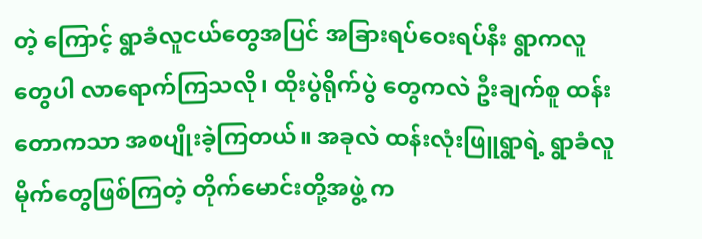တဲ့ ကြောင့် ရွာခံလူငယ်တွေအပြင် အခြားရပ်ဝေးရပ်နီး ရွာကလူတွေပါ လာရောက်ကြသလို၊ ထိုးပွဲရိုက်ပွဲ တွေကလဲ ဦးချက်စူ ထန်းတောကသာ အစပျိုးခဲ့ကြတယ်။ အခုလဲ ထန်းလုံးဖြူရွာရဲ့ ရွာခံလူမိုက်တွေဖြစ်ကြတဲ့ တိုက်မောင်းတို့အဖွဲ့ က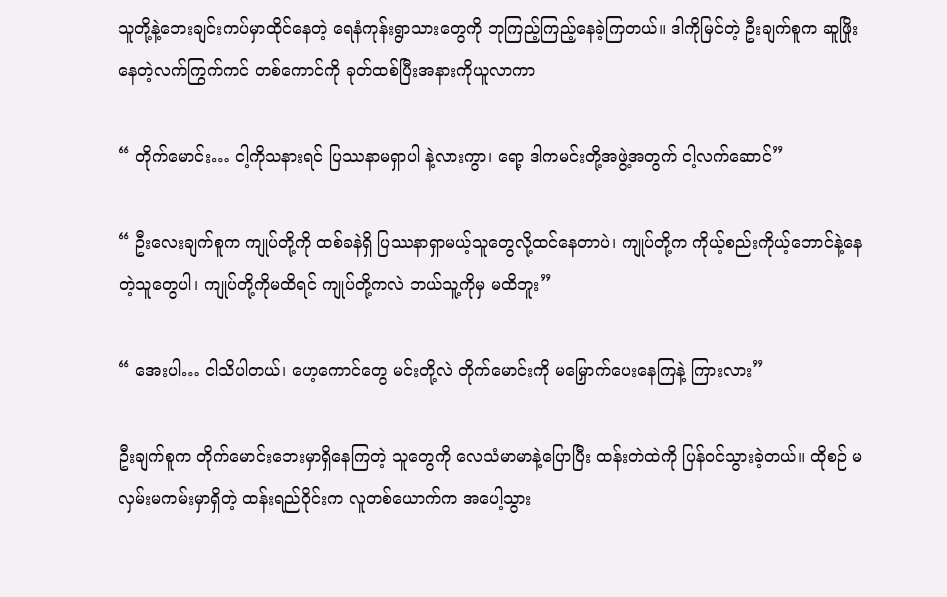သူတို့နဲ့ဘေးချင်းကပ်မှာထိုင်နေတဲ့ ရေနံကုန်းရွာသားတွေကို ဘုကြည့်ကြည့်နေခဲ့ကြတယ်။ ဒါကိုမြင်တဲ့ ဦးချက်စူက ဆူဖြိုးနေတဲ့လက်ကြွက်ကင် တစ်ကောင်ကို ခုတ်ထစ်ပြီးအနားကိုယူလာကာ

“ တိုက်မောင်း… ငါ့ကိုသနားရင် ပြဿနာမရှာပါ နဲ့လားကွာ၊ ရော့ ဒါကမင်းတို့အဖွဲ့အတွက် ငါ့လက်ဆောင်”

“ ဦးလေးချက်စူက ကျုပ်တို့ကို ထစ်ခနဲရှိ ပြဿနာရှာမယ့်သူတွေလို့ထင်နေတာပဲ၊ ကျုပ်တို့က ကိုယ့်စည်းကိုယ့်ဘောင်နဲ့နေတဲ့သူတွေပါ၊ ကျုပ်တို့ကိုမထိရင် ကျုပ်တို့ကလဲ ဘယ်သူ့ကိုမှ မထိဘူး”

“ အေးပါ… ငါသိပါတယ်၊ ဟေ့ကောင်တွေ မင်းတို့လဲ တိုက်မောင်းကို မမြှောက်ပေးနေကြနဲ့ ကြားလား”

ဦးချက်စူက တိုက်မောင်းဘေးမှာရှိနေကြတဲ့ သူတွေကို လေသံမာမာနဲ့ပြောပြီး ထန်းတဲထဲကို ပြန်ဝင်သွားခဲ့တယ်။ ထိုစဉ် မလှမ်းမကမ်းမှာရှိတဲ့ ထန်းရည်ဝိုင်းက လူတစ်ယောက်က အပေါ့သွား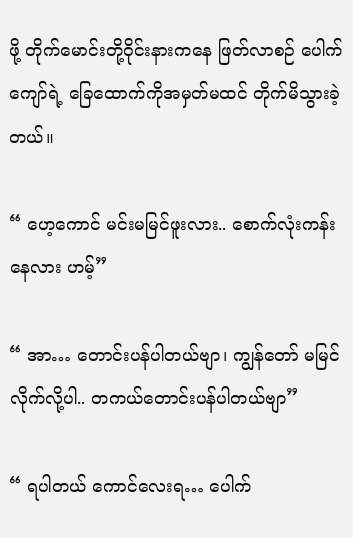ဖို့ တိုက်မောင်းတို့ဝိုင်းနားကနေ ဖြတ်လာစဉ် ပေါက်ကျော်ရဲ့ ခြေထောက်ကိုအမှတ်မထင် တိုက်မိသွားခဲ့တယ်။

“ ဟေ့ကောင် မင်းမမြင်ဖူးလား.. စောက်လုံးကန်းနေလား ဟမ့်”

“ အာ… တောင်းပန်ပါတယ်ဗျာ၊ ကျွန်တော် မမြင်လိုက်လို့ပါ.. တကယ်တောင်းပန်ပါတယ်ဗျာ”

“ ရပါတယ် ကောင်လေးရ… ပေါက်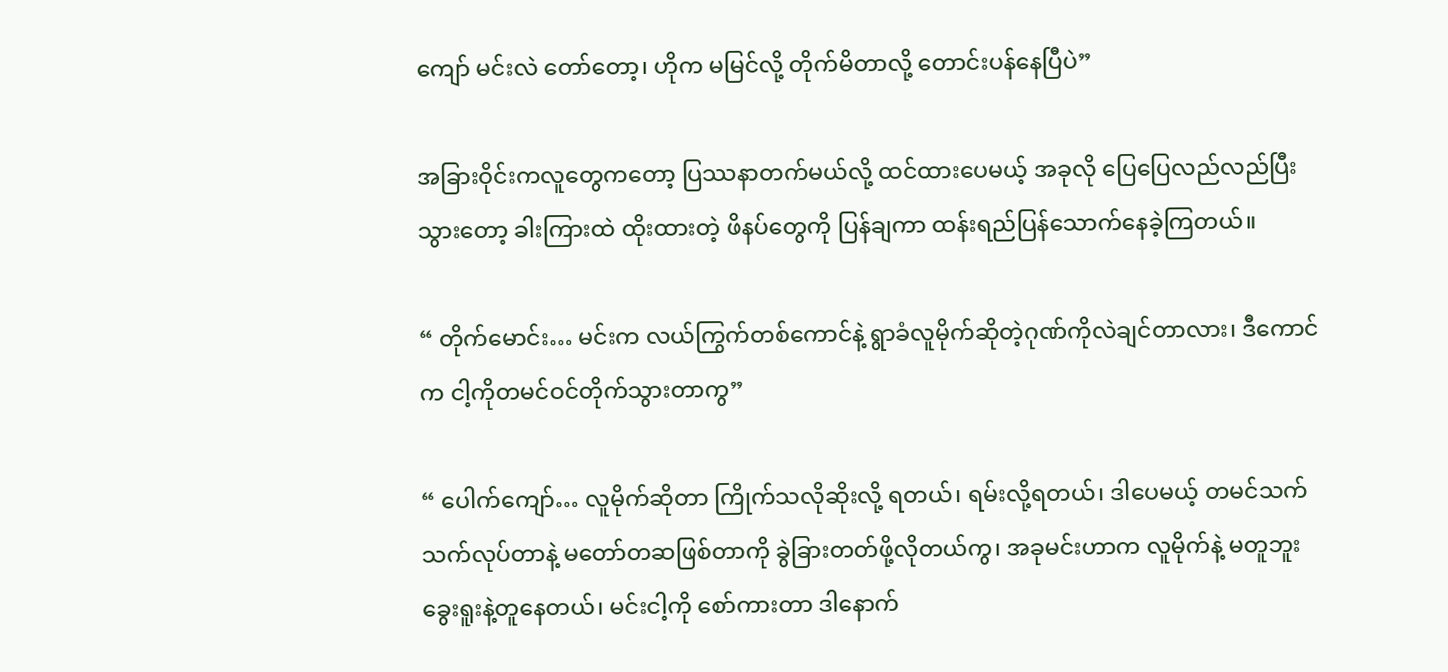ကျော် မင်းလဲ တော်တော့၊ ဟိုက မမြင်လို့ တိုက်မိတာလို့ တောင်းပန်နေပြီပဲ”

အခြားဝိုင်းက‌လူတွေကတော့ ပြဿနာတက်မယ်လို့ ထင်ထားပေမယ့် အခုလို ပြေပြေလည်လည်ပြီး သွားတော့ ခါးကြားထဲ ထိုးထားတဲ့ ဖိနပ်တွေကို ပြန်ချကာ ထန်းရည်ပြန်သောက်နေခဲ့ကြတယ်။

“ တိုက်မောင်း… မင်းက လယ်ကြွက်တစ်ကောင်နဲ့ ရွာခံလူမိုက်ဆိုတဲ့ဂုဏ်ကိုလဲချင်တာလား၊ ဒီကောင်က ငါ့ကိုတမင်ဝင်တိုက်သွားတာကွ”

“ ပေါက်ကျော်… လူမိုက်ဆိုတာ ကြိုက်သလိုဆိုးလို့ ရတယ်၊ ရမ်းလို့ရတယ်၊ ဒါပေမယ့် တမင်သက်သက်လုပ်တာနဲ့ မတော်တဆဖြစ်တာကို ခွဲခြားတတ်ဖို့လိုတယ်ကွ၊ အခုမင်းဟာက လူမိုက်နဲ့ မတူဘူး ခွေးရူးနဲ့တူနေတယ်၊ မင်းငါ့ကို စော်ကားတာ ဒါနောက်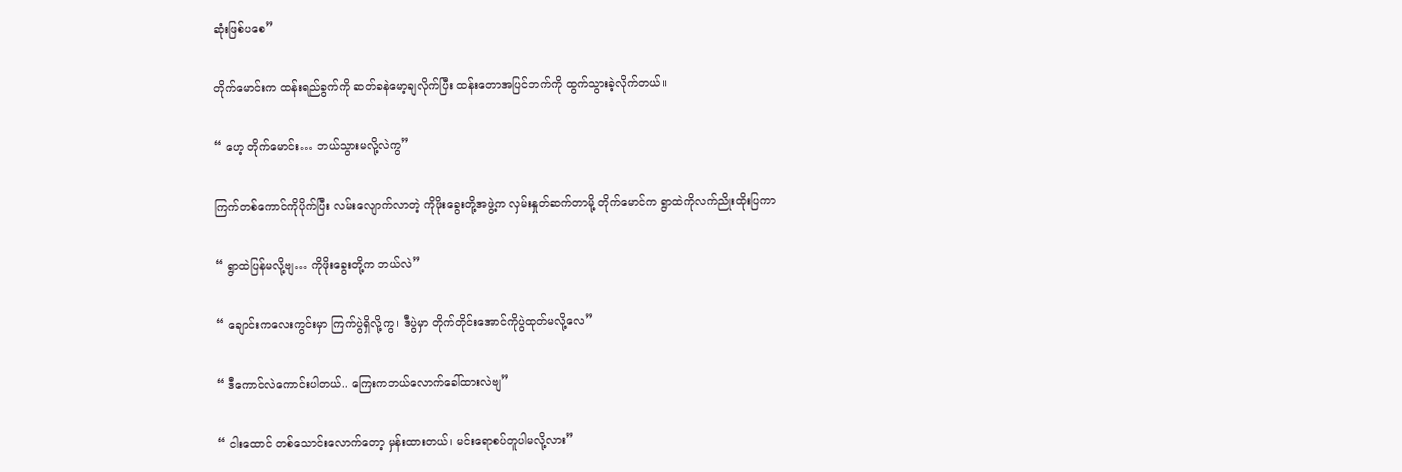ဆုံးဖြစ်ပစေ”

တိုက်မောင်းက ထန်းရည်ခွက်ကို ဆတ်ခနဲမော့ချလိုက်ပြီး ထန်းတောအပြင်ဘက်ကို ထွက်သွားခဲ့လိုက်တယ်။

“ ဟေ့ တိုက်မောင်း… ဘယ်သွားမလို့လဲကွ”

ကြက်တစ်ကောင်ကိုပိုက်ပြီး လမ်းလျောက်လာတဲ့ ကိုဖိုးခွေးတို့အဖွဲ့က လှမ်းနှုတ်ဆက်တာမို့ တိုက်မောင်က ရွာထဲကိုလက်ညိုးထိုးပြကာ

“ ရွာထဲပြန်မလို့‌ဗျ… ကိုဖိုးခွေးတို့က ဘယ်လဲ”

“ ချောင်းကလေးကွင်းမှာ ကြက်ပွဲရှိလို့ကွ၊ ဒီပွဲမှာ တိုက်တိုင်းအောင်ကိုပွဲထုတ်မလို့လေ”

“ ဒီကောင်လဲကောင်းပါတယ်.. ကြေးကဘယ်လောက်ခေါ်ထားလဲဗျ”

“ ငါးထောင် တစ်သောင်းလောက်တော့ မှန်းထားတယ်၊ မင်းရောစပ်တူပါမလို့လား”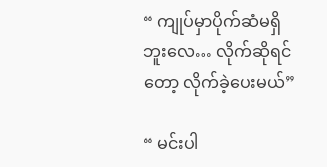“ ကျုပ်မှာပိုက်ဆံမရှိဘူးလေ… လိုက်ဆိုရင်တော့ လိုက်ခဲ့ပေးမယ်”

“ မင်းပါ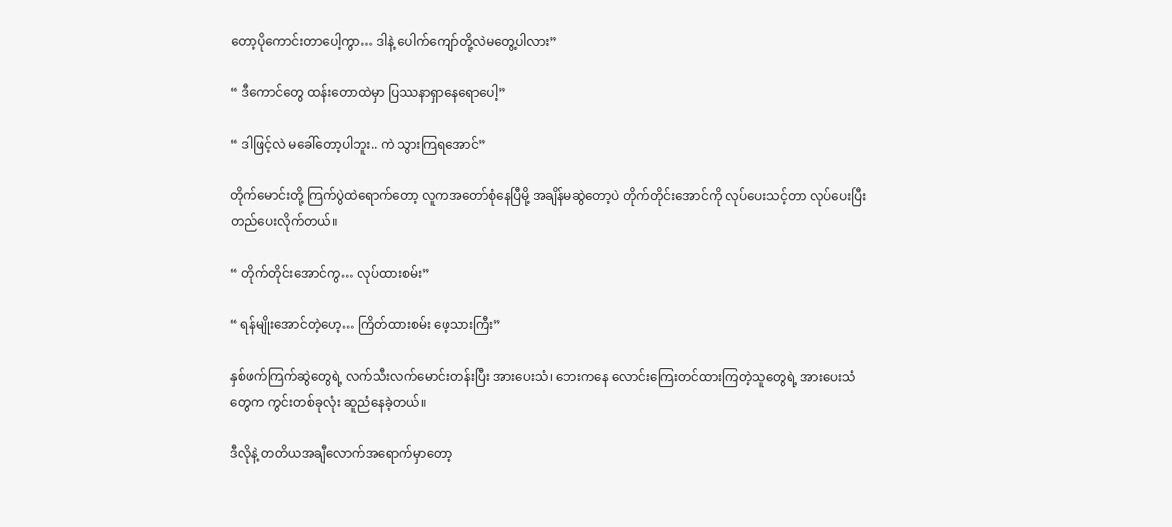တော့ပိုကောင်းတာပေါ့ကွာ… ဒါနဲ့ ပေါက်ကျော်တို့လဲမတွေ့ပါလား”

“ ဒီကောင်တွေ ထန်းတောထဲမှာ ပြဿနာရှာနေရောပေါ့”

“ ဒါဖြင့်လဲ မခေါ်တော့ပါဘူး.. ကဲ သွားကြရအောင်”

တိုက်မောင်းတို့ ကြက်ပွဲထဲရောက်တော့ လူကအတော်စုံနေပြီမို့ အချိန်မဆွဲတော့ပဲ တိုက်တိုင်းအောင်ကို လုပ်ပေးသင့်တာ လုပ်ပေးပြီး တည်ပေးလိုက်တယ်။

“ တိုက်တိုင်းအောင်ကွ… လုပ်ထားစမ်း”

“ ရန်မျိုးအောင်တဲ့ဟေ့… ကြိတ်ထားစမ်း ဖေ့သားကြီး”

နှစ်ဖက်ကြက်ဆွဲတွေရဲ့ လက်သီးလက်မောင်းတန်းပြီး အားပေးသံ၊ ဘေးကနေ လောင်းကြေးတင်ထားကြတဲ့သူတွေရဲ့ အားပေးသံတွေက ကွင်းတစ်ခုလုံး ဆူညံနေခဲ့တယ်။

ဒီလိုနဲ့ တတိယအချီလောက်အရောက်မှာတော့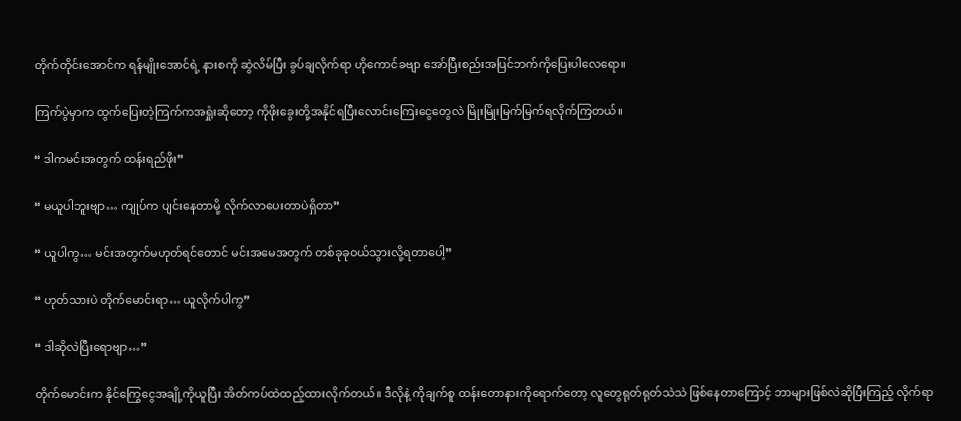တိုက်တိုင်းအောင်က ရန်မျိုးအောင်ရဲ့ နားစကို ဆွဲလိမ်ပြီး ခွပ်ချလိုက်ရာ ဟိုကောင်ခဗျာ အော်ပြီးစည်းအပြင်ဘက်ကိုပြေးပါလေရော။

ကြက်ပွဲမှာက ထွက်ပြေးတဲ့ကြက်ကအရှုံးဆိုတော့ ကိုဖိုးခွေးတို့အနိုင်ရပြီးလောင်းကြေးငွေတွေလဲ မြိုးမြိုးမြက်မြက်ရလိုက်ကြတယ်။

“ ဒါကမင်းအတွက် ထန်းရည်ဖိုး”

“ မယူပါဘူးဗျာ… ကျုပ်က ပျင်းနေတာမို့ လိုက်လာပေးတာပဲရှိတာ”

“ ယူပါကွ… မင်းအတွက်မဟုတ်ရင်တောင် မင်းအမေအတွက် တစ်ခုခုဝယ်သွားလို့ရတာပေါ့”

“ ဟုတ်သားပဲ တိုက်မောင်းရာ… ယူလိုက်ပါကွ”

“ ဒါဆိုလဲပြီးရောဗျာ…”

တိုက်မောင်းက နိုင်ကြွေငွေအချို့ကိုယူပြီး အိတ်ကပ်ထဲထည့်ထားလိုက်တယ်။ ဒီလိုနဲ့ ကိုချက်စူ ထန်းတောနားကိုရောက်တော့ လူတွေရုတ်ရုတ်သဲသဲ ဖြစ်နေတာကြောင့် ဘာများဖြစ်လဲဆိုပြီးကြည့် လိုက်ရာ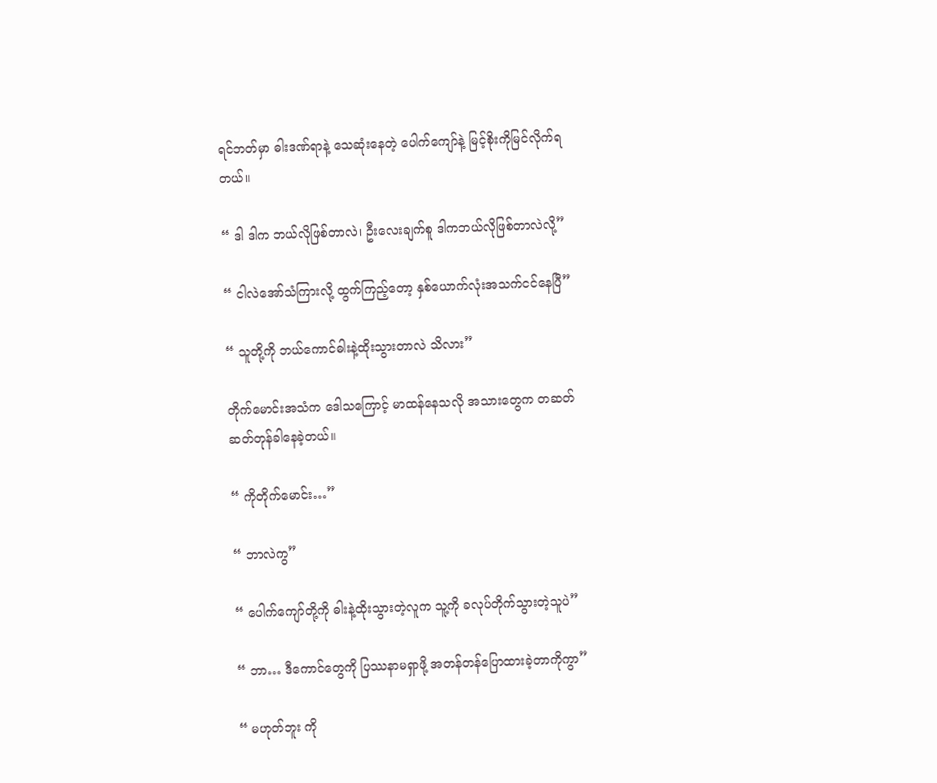ရင်ဘတ်မှာ ဓါးဒဏ်ရာနဲ့ သေဆုံးနေတဲ့ ပေါက်ကျော်နဲ့ မြင့်စိုးကိုမြင်လိုက်ရတယ်။

“ ဒါ ဒါက ဘယ်လိုဖြစ်တာလဲ၊ ဦးလေးချက်စူ ဒါကဘယ်လိုဖြစ်တာလဲလို့”

“ ငါလဲအော်သံကြားလို့ ထွက်ကြည့်တော့ နှစ်ယောက်လုံးအသက်ငင်နေပြီ”

“ သူတို့ကို ဘယ်ကောင်ဓါးနဲ့ထိုးသွားတာလဲ သိလား”

တိုက်မောင်းအသံက ဒေါသကြောင့် မာထန်နေသလို အသားတွေက တဆတ်ဆတ်တုန်ခါနေခဲ့တယ်။

“ ကိုတိုက်မောင်း…”

“ ဘာလဲကွ”

“ ပေါက်ကျော်တို့ကို ဓါးနဲ့ထိုးသွားတဲ့လူက သူ့ကို ခလုပ်တိုက်သွားတဲ့သူပဲ”

“ ဘာ… ဒီကောင်တွေကို ပြဿနာမရှာဖို့ အတန်တန်ပြောထားခဲ့တာကိုကွာ”

“ မဟုတ်ဘူး ကို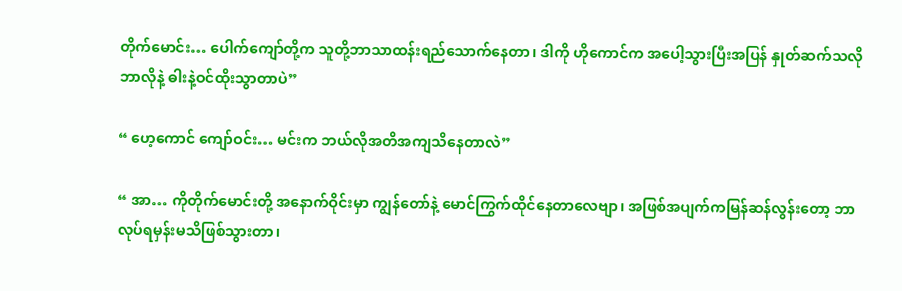တိုက်မောင်း… ပေါက်ကျော်တို့က သူတို့ဘာသာထန်းရည်သောက်နေတာ၊ ဒါကို ဟိုကောင်က အပေါ့သွားပြီးအပြန် နှုတ်ဆက်သလို ဘာလိုနဲ့ ဓါးနဲ့ဝင်ထိုးသွာတာပဲ”

“ ဟေ့ကောင် ကျော်ဝင်း… မင်းက ဘယ်လိုအတိအကျသိနေတာလဲ”

“ အာ… ကိုတိုက်မောင်းတို့ အနောက်ဝိုင်းမှာ ကျွန်တော်နဲ့ မောင်ကြွက်ထိုင်နေတာလေဗျာ၊ အဖြစ်အပျက်ကမြန်ဆန်လွန်းတော့ ဘာလုပ်ရမှန်းမသိဖြစ်သွားတာ၊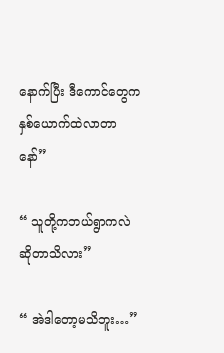နောက်ပြီး ဒီကောင်တွေက နှစ်ယောက်ထဲလာတာနော်”

“ သူတို့ကဘယ်ရွာကလဲဆိုတာသိလား”

“ အဲဒါတော့မသိဘူး…”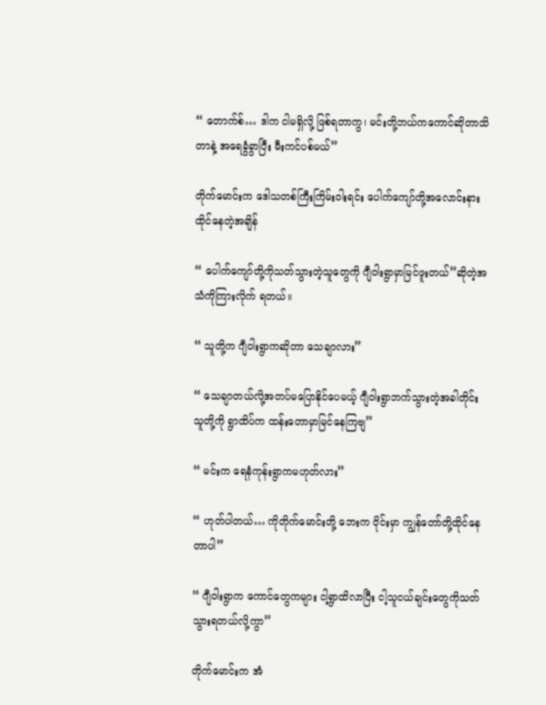“ တောက်စ်… ဒါက ငါမရှိလို့ ဖြစ်ရတာကွ၊ မင်းတို့ဘယ်ကကောင်ဆိုတာသိတာနဲ့ အရေခွံခွာပြီး မီးကင်ပစ်မယ်”

တိုက်မောင်းက ဒေါသတစ်ကြီးကြိမ်းဝါးရင်း ပေါက်ကျော်တို့အလောင်းနားထိုင်နေတဲ့အချိန်

“ ပေါက်ကျော်တို့ကိုသတ်သွားတဲ့သူတွေကို ဂျီဝါးရွာမှာမြင်ဖူးတယ်”ဆိုတဲ့အသံကိုကြားလိုက် ရတယ်။

“ သူတို့က ဂျီဝါးရွာကဆိုတာ သေချာလား”

“ သေချာတယ်လို့အတပ်မပြောနိုင်ပေမယ့် ဂျီဝါးရွာဘက်သွားတဲ့အခါတိုင်း သူတို့ကို ရွာထိပ်က ထန်းတောမှာမြင်နေကြဗျ”

“ မင်းက ရေနံကုန်းရွာကမဟုတ်လား”

“ ဟုတ်ပါတယ်… ကိုတိုက်မောင်းတို့ ဘေးက ဝိုင်းမှာ ကျွန်တော်တို့ထိုင်နေတာပါ”

“ ဂျီဝါးရွာက ကောင်တွေကများ ငါ့ရွာထိလာပြီး ငါ့သူငယ်ချင်းတွေကိုသတ်သွားရတယ်လို့ကွာ”

တိုက်မောင်းက အံ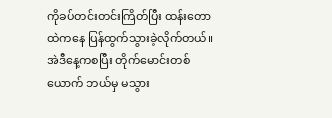ကိုခပ်တင်းတင်းကြိတ်ပြီး ထန်းတောထဲကနေ ပြန်ထွက်သွားခဲ့လိုက်တယ်။ အဲဒီနေ့ကစပြီး တိုက်မောင်းတစ်ယောက် ဘယ်မှ မသွား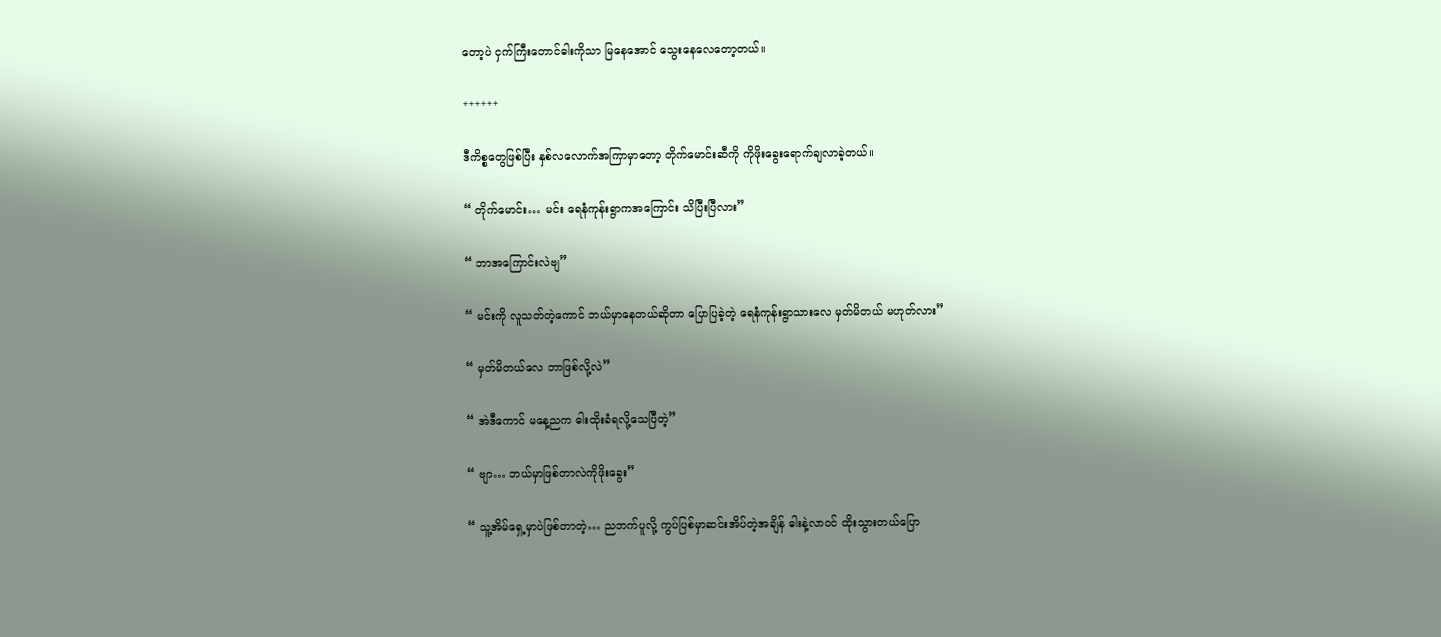တော့ပဲ ငှက်ကြီးတောင်ဓါးကိုသာ မြနေအောင် သွေးနေလေတော့တယ်။

++++++

ဒီကိစ္စတွေဖြစ်ပြီး နှစ်လလောက်အကြာမှာတော့ တိုက်မောင်းဆီကို ကိုဖိုးခွေးရောက်ချလာခဲ့တယ်။

“ တိုက်မောင်း… မင်း ရေနံကုန်းရွာက‌အကြောင်း သိပြီးပြီလား”

“ ဘာအကြောင်းလဲဗျ”

“ မင်းကို လူသတ်တဲ့ကောင် ဘယ်မှာနေတယ်ဆိုတာ ပြောပြခဲ့တဲ့ ရေနံကုန်းရွာသားလေ မှတ်မိတယ် မဟုတ်လား”

“ မှတ်မိတယ်လေ ဘာဖြစ်လို့လဲ”

“ အဲဒီကောင် မနေ့ညက ဓါးထိုးခံရလို့သေပြီတဲ့”

“ ဗျာ… ဘယ်မှာဖြစ်တာလဲကိုဖိုးခွေး”

“ သူ့အိမ်ရှေ့မှာပဲဖြစ်တာတဲ့… ညဘက်ပူလို့ ကွပ်ပြစ်မှာဆင်းအိပ်တဲ့အချိန် ဓါးနဲ့လာဝင် ထိုးသွားတယ်ပြော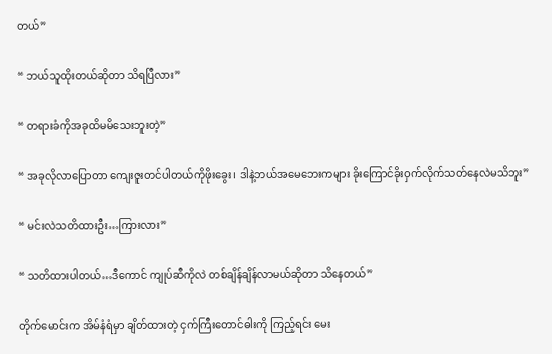တယ်”

“ ဘယ်သူထိုးတယ်ဆိုတာ သိရပြီလား”

“ တရားခံကိုအခုထိမမိသေးဘူးတဲ့”

“ အခုလိုလာပြောတာ ကျေးဇူးတင်ပါတယ်ကိုဖိုးခွေး၊ ဒါနဲ့ဘယ်အမေဘေးကများ ခိုးကြောင်ခိုးဝှက်လိုက်သတ်နေလဲမသိဘူး”

“ မင်းလဲသတိထားဦး…ကြားလား”

“ သတိထားပါတယ်…ဒီကောင် ကျုပ်ဆီကိုလဲ တစ်ချိန်ချိန်လာမယ်ဆိုတာ သိနေတယ်”

တိုက်မောင်းက အိမ်နံရံမှာ ချိတ်ထားတဲ့ ငှက်ကြီးတောင်ဓါးကို ကြည့်ရင်း မေး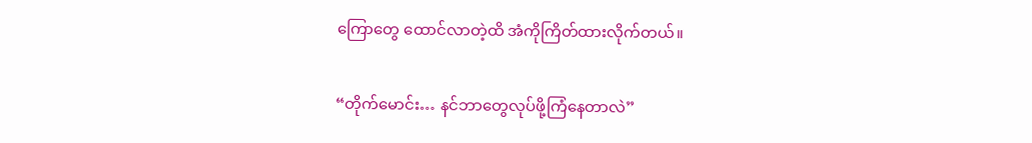ကြောတွေ ထောင်လာတဲ့ထိ အံကိုကြိတ်ထားလိုက်တယ်။

“တိုက်မောင်း… နင်ဘာတွေလုပ်ဖို့ကြံနေတာလဲ”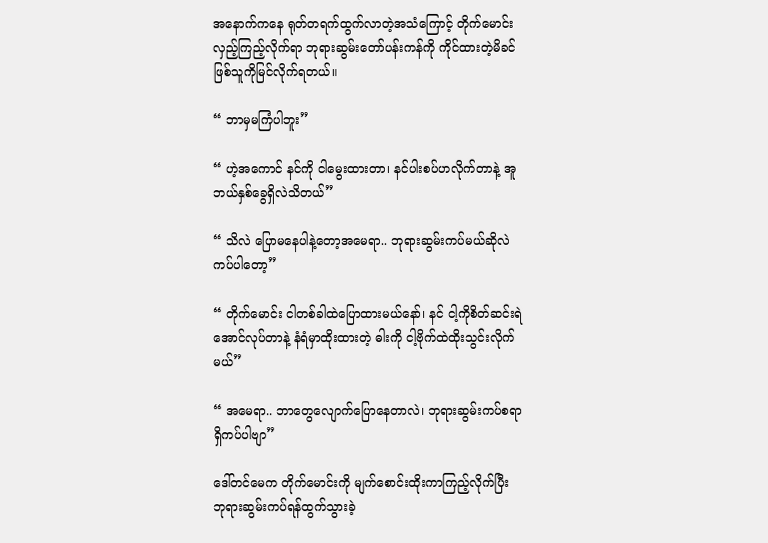အနောက်ကနေ ရုတ်တရက်ထွက်လာတဲ့အသံကြောင့် တိုက်မောင်း လှည့်ကြည့်လိုက်ရာ ဘုရားဆွမ်းတော်ပန်းကန်ကို ကိုင်ထားတဲ့မိခင်ဖြစ်သူကိုမြင်လိုက်ရတယ်။

“ ဘာမှမကြံပါဘူး”

“ ဟဲ့အကောင် နင်ကို ငါမွေးထားတာ၊ နင်ပါးစပ်ဟလိုက်တာနဲ့ အူဘယ်နှစ်ခွေရှိလဲသိတယ်”

“ သိလဲ ပြောမနေပါနဲ့တော့အမေရာ.. ဘုရားဆွမ်းကပ်မယ်ဆိုလဲကပ်ပါတော့”

“ တိုက်မောင်း ငါတစ်ခါထဲပြောထားမယ်နော်၊ နင် ငါ့ကိုစိတ်ဆင်းရဲအောင်လုပ်တာနဲ့ နံရံမှာထိုးထားတဲ့ ဓါးကို ငါ့ဗိုက်ထဲထိုးသွင်းလိုက်မယ်”

“ အမေရာ.. ဘာတွေလျောက်ပြောနေတာလဲ၊ ဘုရားဆွမ်းကပ်စရာရှိကပ်ပါဗျာ”

ဒေါ်တင်မေက တိုက်မောင်းကို မျက်စောင်းထိုးကာကြည့်လိုက်ပြီး ဘုရားဆွမ်းကပ်ရန်ထွက်သွားခဲ့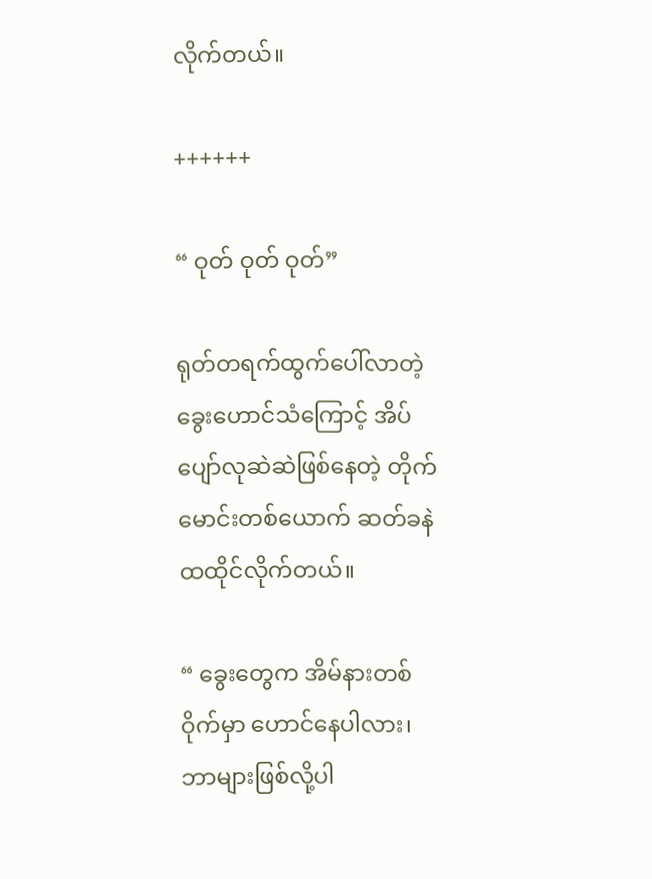လိုက်တယ်။

++++++

“ ဝုတ် ဝုတ် ဝုတ်”

ရုတ်တရက်ထွက်ပေါ်လာတဲ့ ခွေးဟောင်သံကြောင့် အိပ်ပျော်လုဆဲဆဲဖြစ်နေတဲ့ တိုက်မောင်းတစ်ယောက် ဆတ်ခနဲ ထထိုင်လိုက်တယ်။

“ ခွေးတွေက အိမ်နားတစ်ဝိုက်မှာ ဟောင်နေပါလား၊ ဘာများဖြစ်လို့ပါ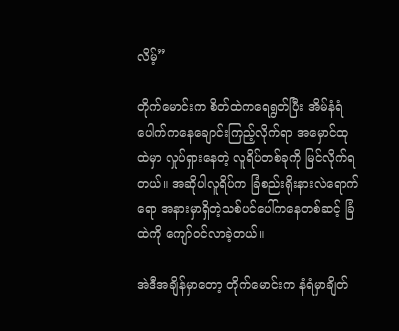လိမ့်”

တိုက်မောင်းက စိတ်ထဲကရေရွတ်ပြီး အိမ်နံရံပေါက်ကနေချောင်းကြည့်လိုက်ရာ အမှောင်ထုထဲမှာ လှုပ်ရှားနေတဲ့ လူရိပ်တစ်ခုကို မြင်လိုက်ရတယ်။ အဆိုပါလူရိပ်က ခြံစည်းရိုးနားလဲရောက်ရော အနားမှာရှိတဲ့သစ်ပင်ပေါ်ကနေတစ်ဆင့် ခြံထဲကို ကျော်ဝင်လာခဲ့တယ်။

အဲဒီအချိန်မှာတော့ တိုက်မောင်းက နံရံမှာချိတ်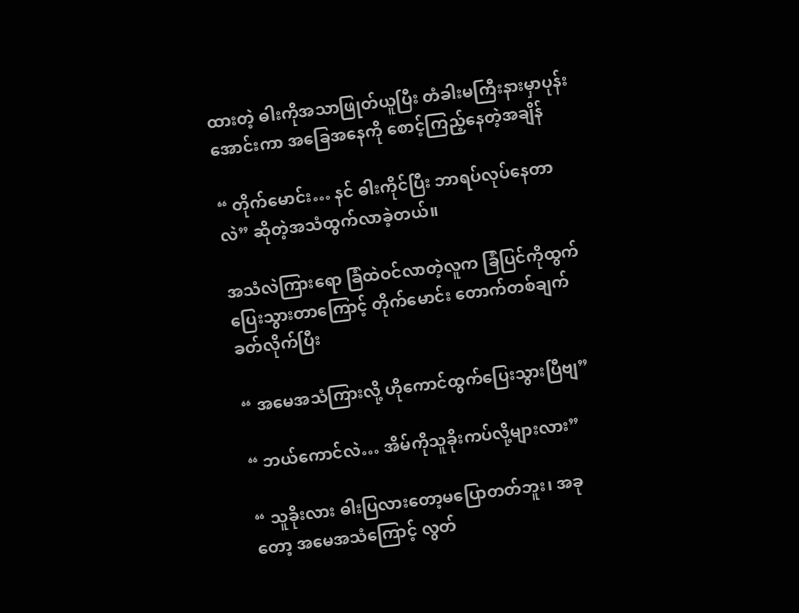ထားတဲ့ ဓါးကိုအသာဖြုတ်ယူပြီး တံခါးမကြီးနားမှာပုန်းအောင်းကာ အခြေအနေကို စောင့်ကြည့်နေတဲ့အချိန်

“ တိုက်မောင်း… နင် ဓါးကိုင်ပြီး ဘာရပ်လုပ်နေတာလဲ” ဆိုတဲ့‌အသံထွက်လာခဲ့တယ်။

အသံလဲကြားရော ခြံထဲဝင်လာတဲ့လူက ခြံပြင်ကိုထွက်ပြေးသွားတာကြောင့် တိုက်မောင်း တောက်တစ်ချက်ခတ်လိုက်ပြီး

“ အမေအသံကြားလို့ ဟိုကောင်ထွက်ပြေးသွားပြီဗျ”

“ ဘယ်ကောင်လဲ… အိမ်ကိုသူခိုးကပ်လို့များလား”

“ သူခိုးလား ဓါးပြလားတော့မပြောတတ်ဘူး၊ အခုတော့ အမေအသံကြောင့် လွတ်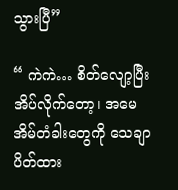သွားပြီ”

“ ကဲကဲ… စိတ်လျော့ပြီး အိပ်လိုက်တော့၊ အမေ အိမ်တံခါးတွေကို သေချာပိတ်ထား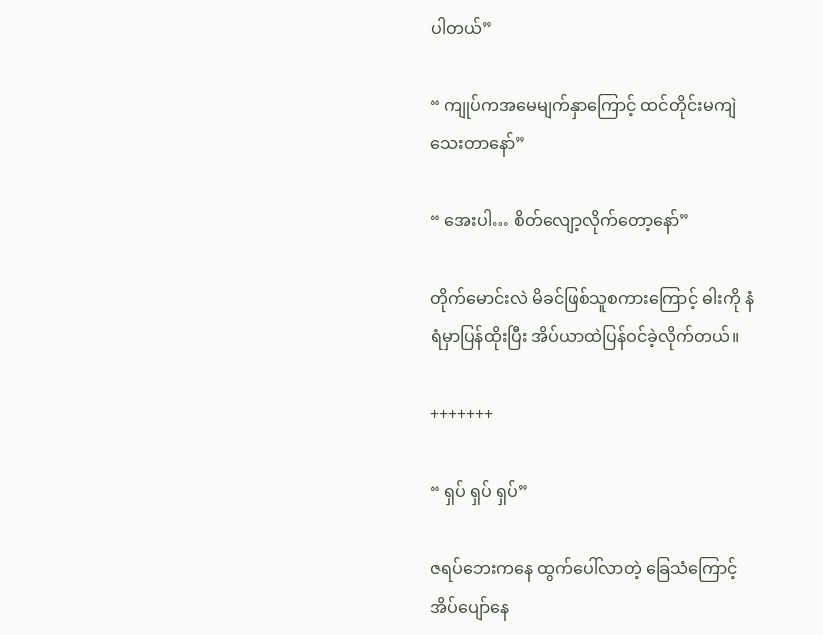ပါတယ်”

“ ကျုပ်ကအမေမျက်နှာကြောင့် ထင်တိုင်းမကျဲသေးတာနော်”

“ အေးပါ… စိတ်လျော့လိုက်တော့နော်”

တိုက်မောင်းလဲ မိခင်ဖြစ်သူစကားကြောင့် ဓါးကို နံရံမှာပြန်ထိုးပြီး အိပ်ယာထဲပြန်ဝင်ခဲ့လိုက်တယ်။

+++++++

“ ရှပ် ရှပ် ရှပ်”

ဇရပ်ဘေးကနေ ထွက်ပေါ်လာတဲ့ ခြေသံကြောင့် အိပ်ပျော်နေ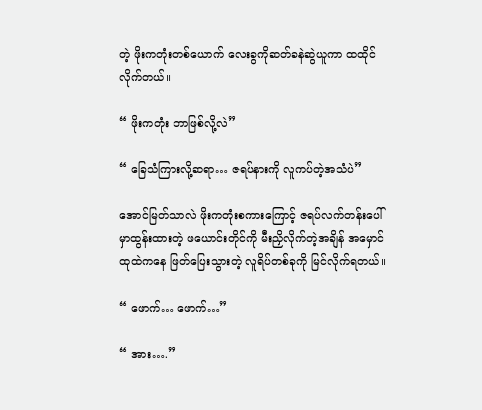တဲ့ ဖိုးကတုံးတစ်ယောက် လေးခွကိုဆတ်ခနဲဆွဲယူကာ ထထိုင်လိုက်တယ်။

“ ဖိုးကတုံး ဘာဖြစ်လို့လဲ”

“ ခြေသံကြားလို့ဆရာ… ဇရပ်နားကို လူကပ်တဲ့အသံပဲ”

အောင်မြတ်သာလဲ ဖိုးကတုံးစကားကြောင့် ဇရပ်လက်တန်းပေါ်မှာထွန်းထားတဲ့ ဖယောင်းတိုင်ကို မီးညှိလိုက်တဲ့အချိန် အမှောင်ထုထဲကနေ ဖြတ်ပြေးသွားတဲ့ လူရိပ်တစ်ခုကို မြင်လိုက်ရတယ်။

“ ဖောက်… ဖောက်…”

“ အား….”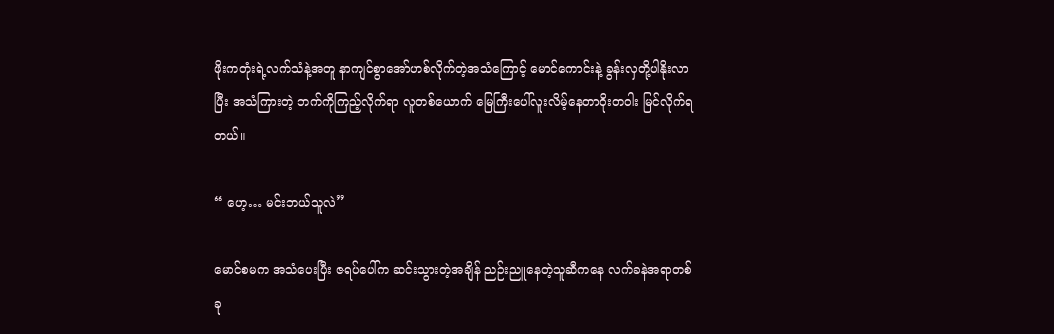ဖိုးကတုံးရဲ့လက်သံနဲ့အတူ နာကျင်စွာအော်ဟစ်လိုက်တဲ့အသံကြောင့် မောင်ကောင်းနဲ့ ခွန်းလှတို့ပါနိုးလာပြီး အသံကြားတဲ့ ဘက်ကိုကြည့်လိုက်ရာ လူတစ်ယောက် မြေကြီးပေါ်လူးလိမ့်နေတာဝိုးတဝါး မြင်လိုက်ရတယ်။

“ ဟေ့… မင်းဘယ်သူလဲ”

မောင်စမက အသံပေးပြီး ဇရပ်ပေါ်က ဆင်းသွားတဲ့အချိန် ညဉ်းညူနေတဲ့သူဆီကနေ လက်ခနဲအရာတစ်ခု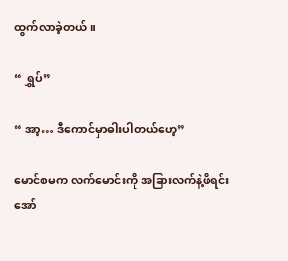ထွက်လာခဲ့တယ်။

“ ရွှပ်”

“ အာ့… ဒီကောင်မှာဓါးပါတယ်ဟေ့”

မောင်စမက လက်မောင်းကို အခြားလက်နဲ့ဖိရင်း အော်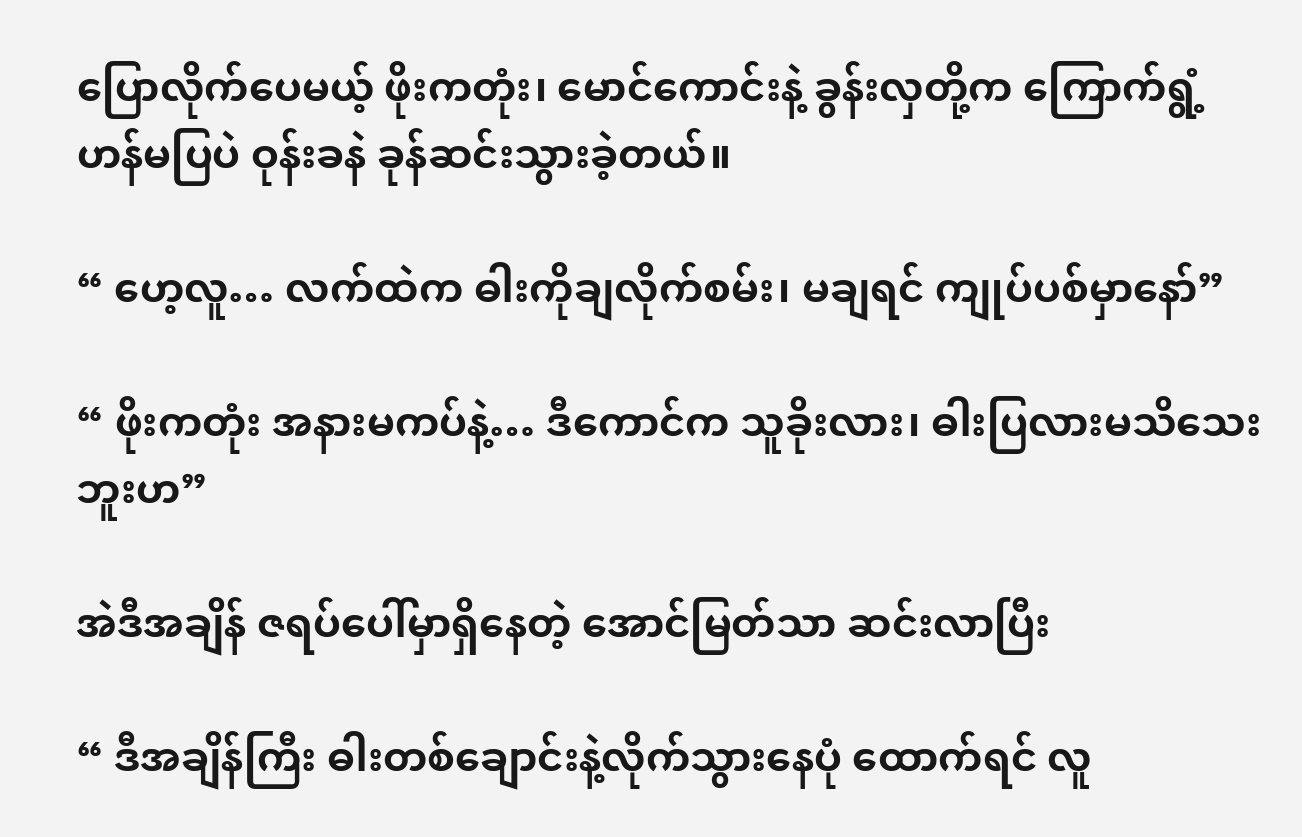ပြောလိုက်ပေမယ့် ဖိုးကတုံး၊ မောင်ကောင်းနဲ့ ခွန်းလှတို့က ကြောက်ရွံ့ဟန်မပြပဲ ဝုန်းခနဲ ခုန်ဆင်းသွားခဲ့တယ်။

“ ဟေ့လူ… လက်ထဲက ဓါးကိုချလိုက်စမ်း၊ မချရင် ကျုပ်ပစ်မှာနော်”

“ ဖိုးကတုံး အနားမကပ်နဲ့… ဒီကောင်က သူခိုးလား၊ ဓါးပြလားမသိသေးဘူးဟ”

အဲဒီအချိန် ဇရပ်ပေါ်မှာရှိနေတဲ့ အောင်မြတ်သာ ဆင်းလာပြီး

“ ဒီအချိန်ကြီး ဓါးတစ်ချောင်းနဲ့လိုက်သွားနေပုံ ထောက်ရင် လူ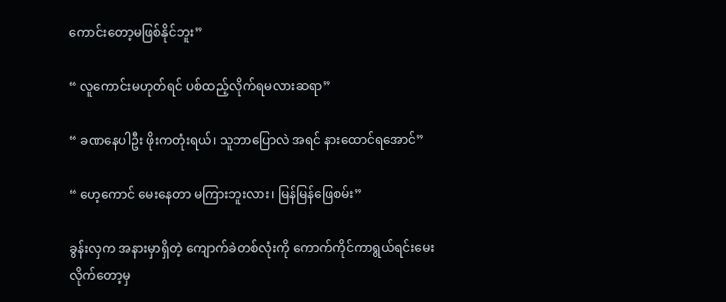ကောင်းတော့မဖြစ်နိုင်ဘူး”

“ လူကောင်းမဟုတ်ရင် ပစ်ထည့်လိုက်ရမလားဆရာ”

“ ခဏနေပါဦး ဖိုးကတုံးရယ်၊ သူဘာပြောလဲ အရင် နားထောင်ရအောင်”

“ ဟေ့ကောင် မေးနေတာ မကြားဘူးလား၊ မြန်မြန်ဖြေစမ်း”

ခွန်းလှက အနားမှာရှိတဲ့ ကျောက်ခဲတစ်လုံးကို ကောက်ကိုင်ကာရွယ်ရင်းမေးလိုက်တော့မှ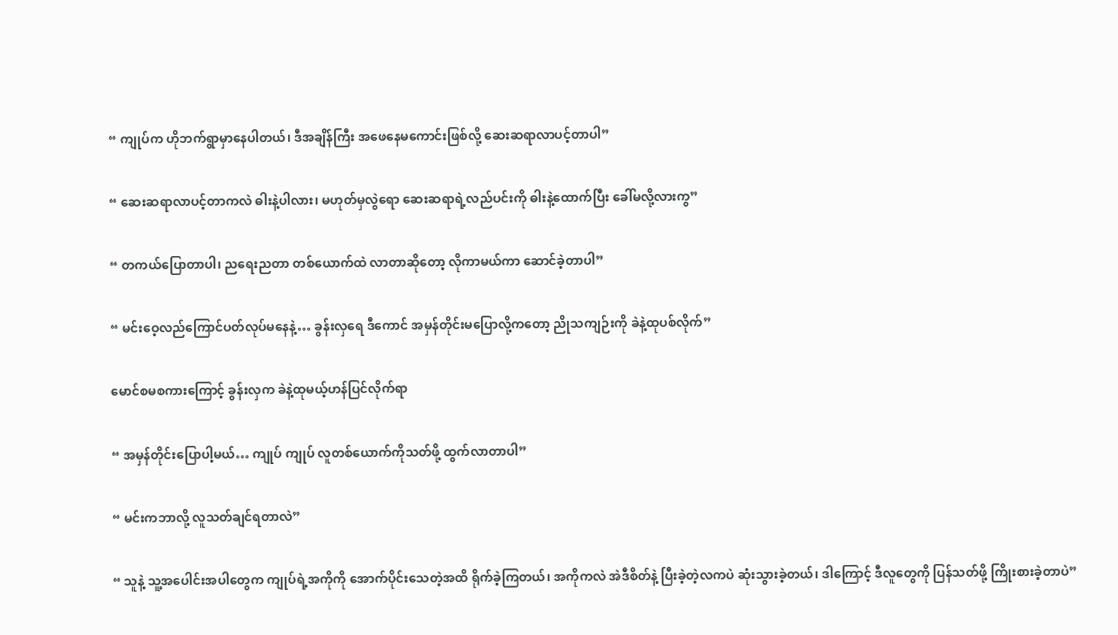“ ကျုပ်က ဟိုဘက်ရွာမှာနေပါတယ်၊ ဒီအချိန်ကြီး အဖေနေမကောင်းဖြစ်လို့ ဆေးဆရာလာပင့်တာပါ”

“ ဆေးဆရာလာပင့်တာကလဲ ဓါးနဲ့ပါလား၊ မဟုတ်မှလွဲရော ဆေးဆရာရဲ့လည်ပင်းကို ဓါးနဲ့ထောက်ပြီး ခေါ်မလို့လားကွ”

“ တကယ်ပြောတာပါ၊ ညရေးညတာ တစ်ယောက်ထဲ လာတာဆိုတော့ လိုကာမယ်ကာ ဆောင်ခဲ့တာပါ”

“ မင်းဝေ့လည်ကြောင်ပတ်လုပ်မနေနဲ့… ခွန်းလှရေ ဒီကောင် အမှန်တိုင်းမပြောလို့ကတော့ ညိုသကျဉ်းကို ခဲနဲ့ထုပစ်လိုက်”

မောင်စမစကားကြောင့် ခွန်းလှက ခဲနဲ့ထုမယ့်ဟန်ပြင်လိုက်ရာ

“ အမှန်တိုင်းပြောပါ့မယ်… ကျုပ် ကျုပ် လူတစ်ယောက်ကိုသတ်ဖို့ ထွက်လာတာပါ”

“ မင်းကဘာလို့ လူသတ်ချင်ရတာလဲ”

“ သူနဲ့ သူ့အပေါင်းအပါတွေက ကျုပ်ရဲ့အကိုကို အောက်ပိုင်းသေတဲ့အထိ ရိုက်ခဲ့ကြတယ်၊ အကိုကလဲ အဲဒီစိတ်နဲ့ ပြီးခဲ့တဲ့လကပဲ ဆုံးသွားခဲ့တယ်၊ ဒါကြောင့် ဒီလူတွေကို ပြန်သတ်ဖို့ ကြိုးစားခဲ့တာပဲ”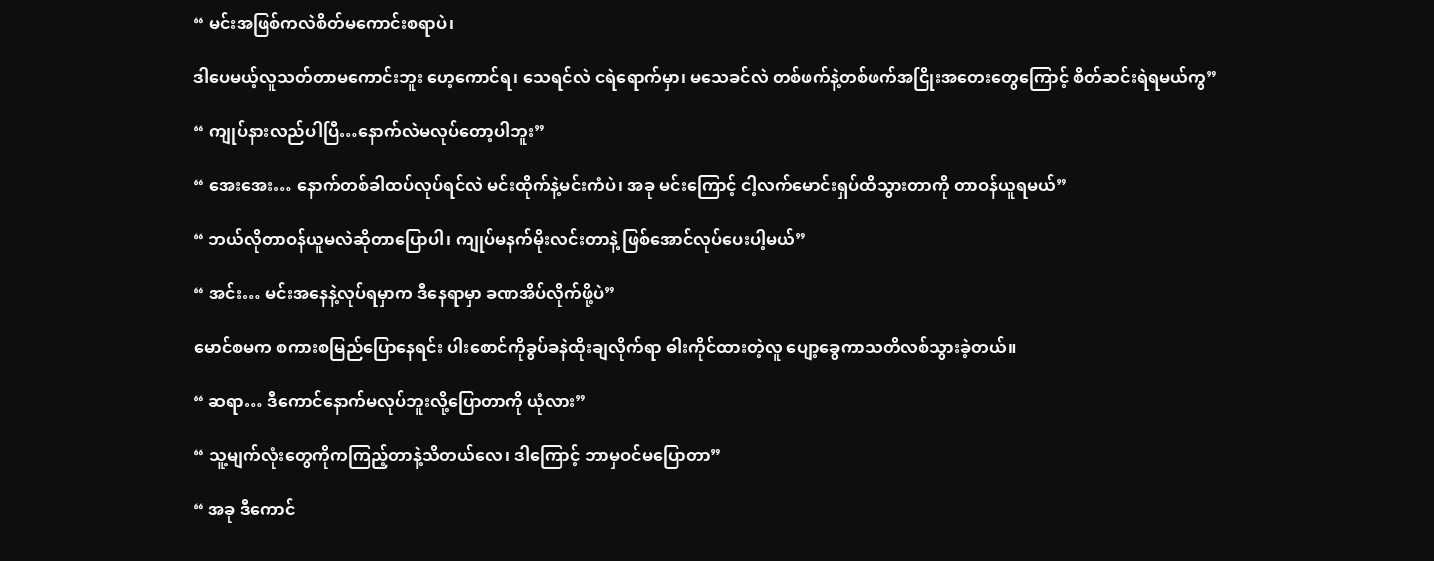“ မင်းအဖြစ်ကလဲစိတ်မကောင်းစရာပဲ၊

ဒါပေမယ့်လူသတ်တာမကောင်းဘူး ဟေ့ကောင်ရ၊ သေရင်လဲ ငရဲရောက်မှာ၊ မသေခင်လဲ တစ်ဖက်နဲ့တစ်ဖက်အငြိုးအတေးတွေကြောင့် စိတ်ဆင်းရဲရမယ်ကွ”

“ ကျုပ်နားလည်ပါပြီ…နောက်လဲမလုပ်တော့ပါဘူး”

“ အေးအေး… နောက်တစ်ခါထပ်လုပ်ရင်လဲ မင်းထိုက်နဲ့မင်းကံပဲ၊ အခု မင်းကြောင့် ငါ့လက်မောင်းရှပ်ထိသွားတာကို တာဝန်ယူရမယ်”

“ ဘယ်လိုတာဝန်ယူမလဲဆိုတာပြောပါ၊ ကျုပ်မနက်မိုးလင်းတာနဲ့ ဖြစ်အောင်လုပ်ပေးပါ့မယ်”

“ အင်း… မင်းအနေနဲ့လုပ်ရမှာက ဒီနေရာမှာ ခဏအိပ်လိုက်ဖို့ပဲ”

မောင်စမက စကားစမြည်ပြောနေရင်း ပါးစောင်ကိုခွပ်ခနဲထိုးချလိုက်ရာ ဓါးကိုင်ထားတဲ့လူ ပျော့ခွေကာသတိလစ်သွားခဲ့တယ်။

“ ဆရာ… ဒီကောင်နောက်မလုပ်ဘူးလို့ပြောတာကို ယုံလား”

“ သူ့မျက်လုံးတွေကိုကကြည့်တာနဲ့သိတယ်လေ၊ ဒါကြောင့် ဘာမှဝင်မပြောတာ”

“ အခု ဒီကောင်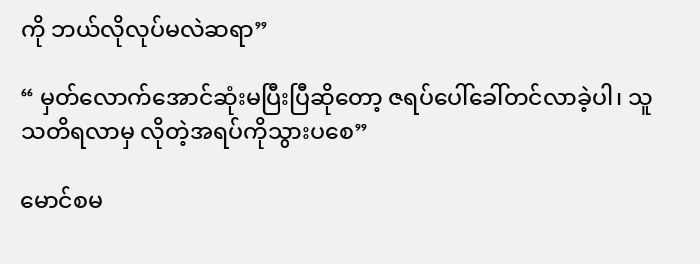ကို ဘယ်လိုလုပ်မလဲဆရာ”

“ မှတ်လောက်အောင်ဆုံးမပြီးပြီဆိုတော့ ဇရပ်ပေါ်ခေါ်တင်လာခဲ့ပါ၊ သူသတိရလာမှ လိုတဲ့အရပ်ကိုသွားပစေ”

မောင်စမ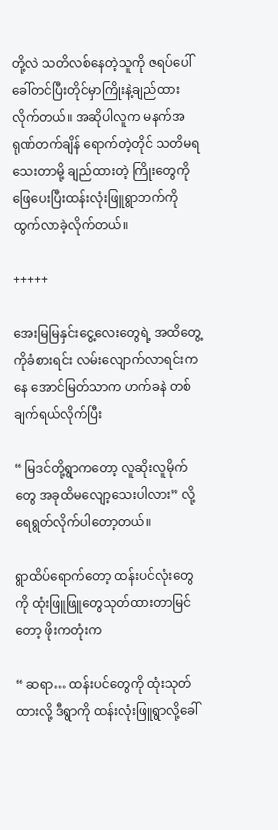တို့လဲ သတိလစ်နေတဲ့သူကို ဇရပ်ပေါ်ခေါ်တင်ပြီးတိုင်မှာကြိုးနဲ့ချည်ထားလိုက်တယ်။ အဆိုပါလူက မနက်အရုဏ်တက်ချိန် ရောက်တဲ့တိုင် သတိမရသေးတာမို့ ချည်ထားတဲ့ ကြိုးတွေကို ဖြေပေးပြီးထန်းလုံးဖြူရွာဘက်ကို ထွက်လာခဲ့လိုက်တယ်။

+++++

အေးမြမြနှင်းငွေ့လေးတွေရဲ့ အထိတွေ့ကိုခံစားရင်း လမ်းလျောက်လာရင်းကနေ အောင်မြတ်သာက ဟက်ခနဲ တစ်ချက်ရယ်လိုက်ပြီး

“ မြဒင်တို့ရွာကတော့ လူဆိုးလူမိုက်တွေ အခုထိမလျော့သေးပါလား” လို့ရေရွတ်လိုက်ပါတော့တယ်။

ရွာထိပ်ရောက်တော့ ထန်းပင်လုံးတွေကို ထုံးဖြူဖြူတွေသုတ်ထားတာမြင်တော့ ဖိုးကတုံးက

“ ဆရာ… ထန်းပင်တွေကို ထုံးသုတ်ထားလို့ ဒီရွာကို ထန်းလုံးဖြူရွာလို့ခေါ်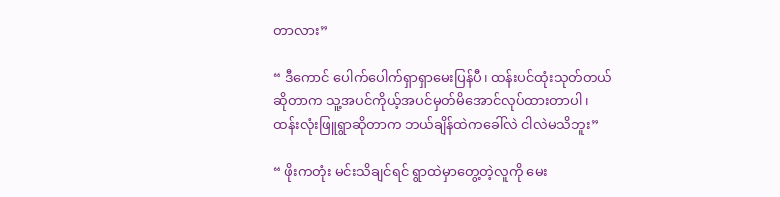တာလား”

“ ဒီကောင် ပေါက်ပေါက်ရှာရှာမေးပြန်ပီ၊ ထန်းပင်ထုံးသုတ်တယ်ဆိုတာက သူ့အပင်ကိုယ့်အပင်မှတ်မိအောင်လုပ်ထားတာပါ၊ ထန်းလုံးဖြူရွာဆိုတာက ဘယ်ချိန်ထဲကခေါ်လဲ ငါလဲမသိဘူး”

“ ဖိုးကတုံး မင်းသိချင်ရင် ရွာထဲမှာတွေ့တဲ့လူကို မေး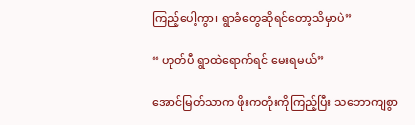ကြည့်ပေါ့ကွာ၊ ရွာခံတွေဆိုရင်တော့သိမှာပဲ”

“ ဟုတ်ပီ ရွာထဲရောက်ရင် မေးရမယ်”

အောင်မြတ်သာက ဖိုးကတုံးကိုကြည့်ပြီး သဘောကျစွာ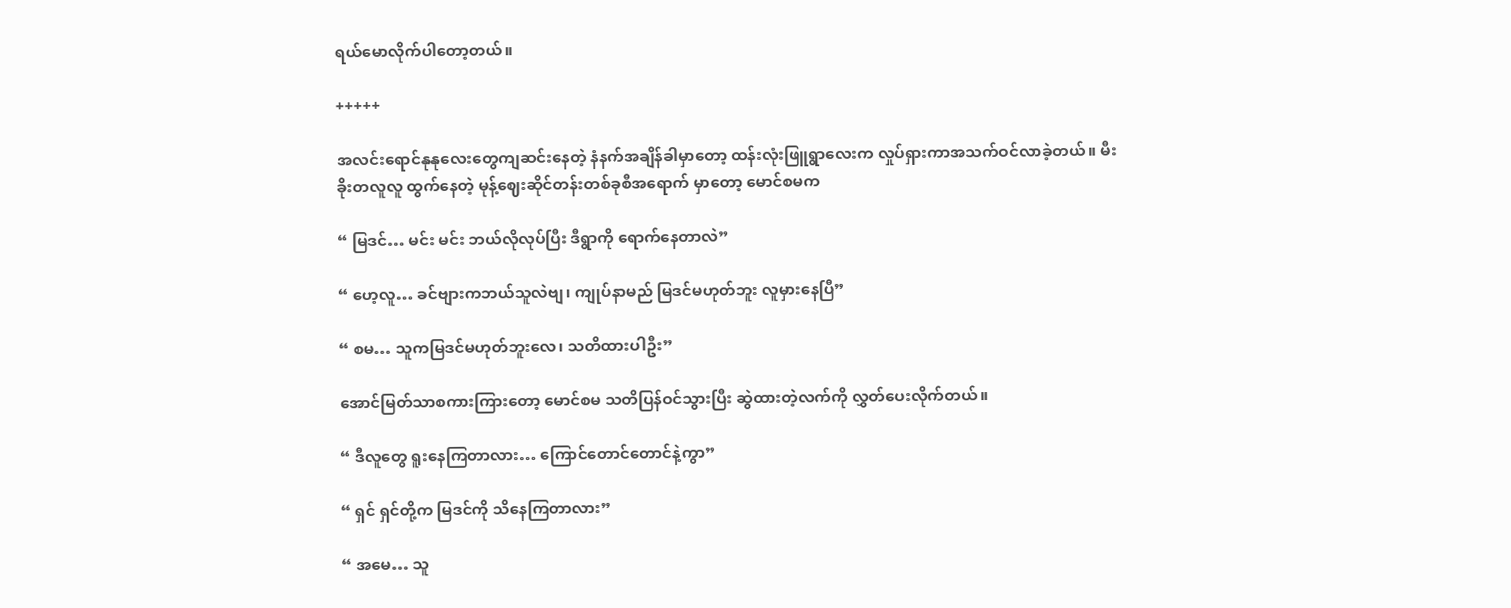ရယ်မောလိုက်ပါတော့တယ်။

+++++

အလင်းရောင်နုနုလေးတွေကျဆင်းနေတဲ့ နံနက်အချိန်ခါမှာတော့ ထန်းလုံးဖြူရွာလေးက လှုပ်ရှားကာအသက်ဝင်လာခဲ့တယ်။ မီးခိုးတလူလူ ထွက်နေတဲ့ မုန့်ဈေးဆိုင်တန်း‌တစ်ခုစီအရောက် မှာတော့ မောင်စမက

“ မြဒင်… မင်း မင်း ဘယ်လိုလုပ်ပြီး ဒီရွာကို ရောက်နေတာလဲ”

“ ဟေ့လူ… ခင်ဗျားကဘယ်သူလဲဗျ၊ ကျုပ်နာမည် မြဒင်မဟုတ်ဘူး လူမှားနေပြီ”

“ စမ… သူကမြဒင်မဟုတ်ဘူးလေ၊ သတိထားပါဦး”

အောင်မြတ်သာစကားကြားတော့ မောင်စမ သတိပြန်ဝင်သွားပြီး ဆွဲထားတဲ့လက်ကို လွှတ်ပေးလိုက်တယ်။

“ ဒီလူတွေ ရူးနေကြတာလား… ကြောင်တောင်တောင်နဲ့ကွာ”

“ ရှင် ရှင်တို့က မြဒင်ကို သိနေကြတာလား”

“ အမေ… သူ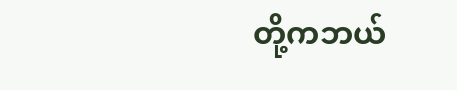တို့ကဘယ်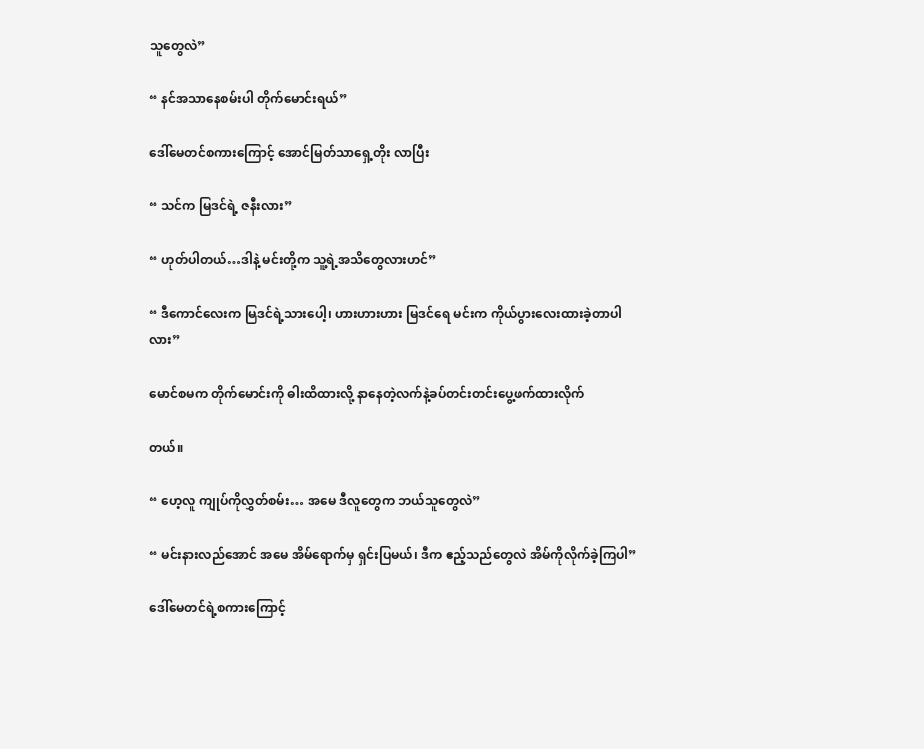သူတွေလဲ”

“ နင်အသာနေစမ်းပါ တိုက်မောင်းရယ်”

ဒေါ်မေတင်စကားကြောင့် အောင်မြတ်သာရှေ့တိုး လာပြီး

“ သင်က မြဒင်ရဲ့ ဇနီးလား”

“ ဟုတ်ပါတယ်…ဒါနဲ့ မင်းတို့က သူ့ရဲ့အသိတွေလားဟင်”

“ ဒီကောင်လေးက မြဒင်ရဲ့သားပေါ့၊ ဟားဟားဟား မြဒင်ရေ မင်းက ကိုယ်ပွားလေးထားခဲ့တာပါလား”

မောင်စမက တိုက်မောင်းကို ဓါးထိထားလို့ နာနေတဲ့လက်နဲ့ခပ်တင်းတင်းပွေ့ဖက်ထားလိုက်‌

တယ်။

“ ဟေ့လူ ကျုပ်ကိုလွှတ်စမ်း… အမေ ဒီလူတွေက ဘယ်သူတွေလဲ”

“ မင်းနားလည်အောင် အမေ အိမ်ရောက်မှ ရှင်းပြမယ်၊ ဒီက ဧည့်သည်တွေလဲ အိမ်ကိုလိုက်ခဲ့ကြပါ”

ဒေါ်မေတင်ရဲ့စကားကြောင့်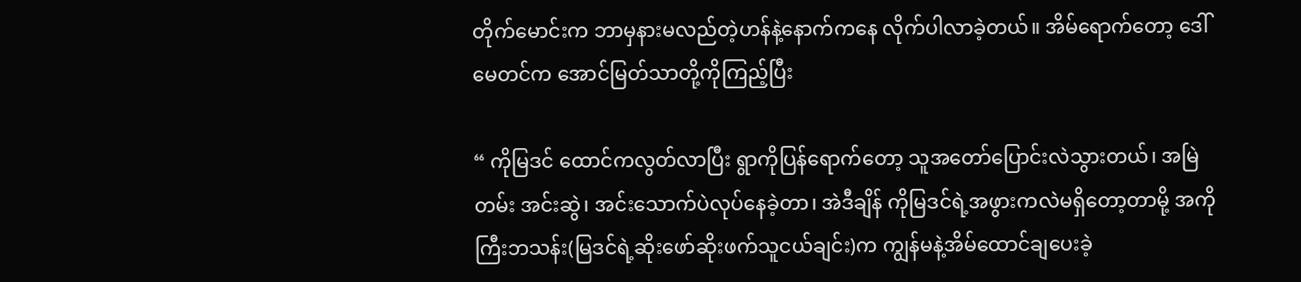တိုက်မောင်းက ဘာမှနားမလည်တဲ့ဟန်နဲ့နောက်ကနေ လိုက်ပါလာခဲ့တယ်။ အိမ်ရောက်တော့ ဒေါ်မေတင်က အောင်မြတ်သာတို့ကိုကြည့်ပြီး

“ ကိုမြဒင် ထောင်ကလွတ်လာပြီး ရွာကိုပြန်ရောက်တော့ သူအတော်ပြောင်းလဲသွားတယ်၊ အမြဲတမ်း အင်းဆွဲ၊ အင်းသောက်ပဲလုပ်နေခဲ့တာ၊ အဲဒီချိန် ကိုမြဒင်ရဲ့အဖွားကလဲမရှိတော့တာမို့ အကိုကြီးဘသန်း(မြဒင်ရဲ့ဆိုးဖော်‌ဆိုးဖက်သူငယ်ချင်း)က ကျွန်မနဲ့အိမ်ထောင်ချပေးခဲ့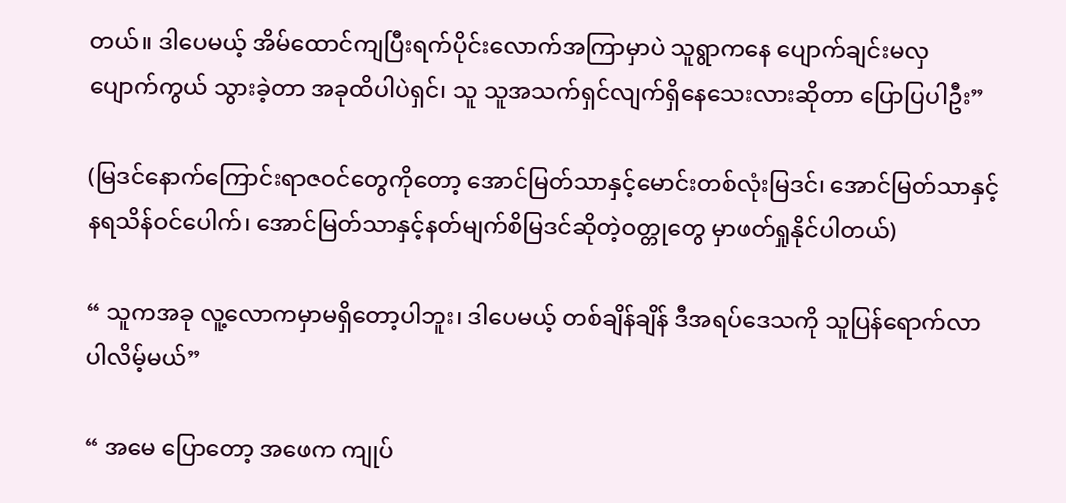တယ်။ ဒါပေမယ့် အိမ်ထောင်ကျပြီးရက်ပိုင်းလောက်အကြာမှာပဲ သူရွာကနေ ပျောက်ချင်းမလှ ပျောက်ကွယ် သွားခဲ့တာ အခုထိပါပဲရှင်၊ သူ သူအသက်ရှင်လျက်ရှိနေသေးလားဆိုတာ ပြောပြပါဦး”

(မြဒင်နောက်ကြောင်းရာဇဝင်တွေကိုတော့ အောင်မြတ်သာနှင့်မောင်းတစ်လုံးမြဒင်၊ အောင်မြတ်သာနှင့်နရသိန်ဝင်ပေါက်၊ အောင်မြတ်သာနှင့်နတ်မျက်စိမြဒင်ဆိုတဲ့ဝတ္တုတွေ မှာဖတ်ရှုနိုင်ပါတယ်)

“ သူကအခု လူ့လောကမှာမရှိတော့ပါဘူး၊ ဒါပေမယ့် တစ်ချိန်ချိန် ဒီအရပ်ဒေသကို သူပြန်ရောက်လာပါလိမ့်မယ်”

“ အမေ ပြောတော့ အဖေက ကျုပ်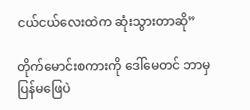ငယ်ငယ်လေးထဲက ဆုံးသွားတာဆို”

တိုက်မောင်းစကားကို ဒေါ်မေတင် ဘာမှပြန်မဖြေပဲ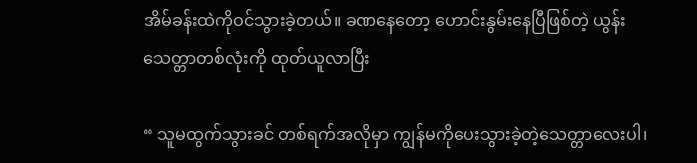အိမ်ခန်းထဲကိုဝင်သွားခဲ့တယ်။ ခဏနေတော့ ဟောင်းနွမ်းနေပြီဖြစ်တဲ့ ယွန်းသေတ္တာတစ်လုံးကို ထုတ်ယူလာပြီး

“ သူမထွက်သွားခင် တစ်ရက်အလိုမှာ ကျွန်မကိုပေးသွားခဲ့တဲ့သေတ္တာလေးပါ၊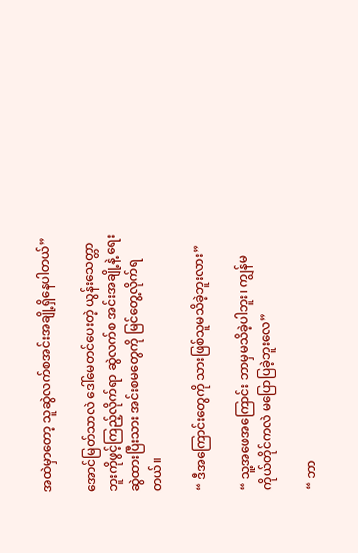အထဲမှာတော့ သူဆွဲလက်စအင်းအချို့ရှိနေပါတယ်”

အောင်မြတ်သာလဲ ဒေါ်မေတင်ပေးတဲ့ ယွန်းသေတ္တာဘူးကိုဖွင့်ကြည့်လိုက်ရာ ဆွဲလက်စ အင်းအချို့နဲ့ ရေးဆွဲထားပြီးသား အင်းစမတွေကို မြင်တွေ့လိုက်ရတယ်။

“ ဒီအကြောင်းတွေကို သားဖြစ်သူမသိခဲ့ဘူးလား”

“ သူ့အဖေအကြောင်း ဘာမှမသိခဲ့ပါဘူး၊ ကျွန်မ ကိုယ်တိုင်ကလဲ မပြောပြခဲ့ဘူးလေ”

“ ဘာ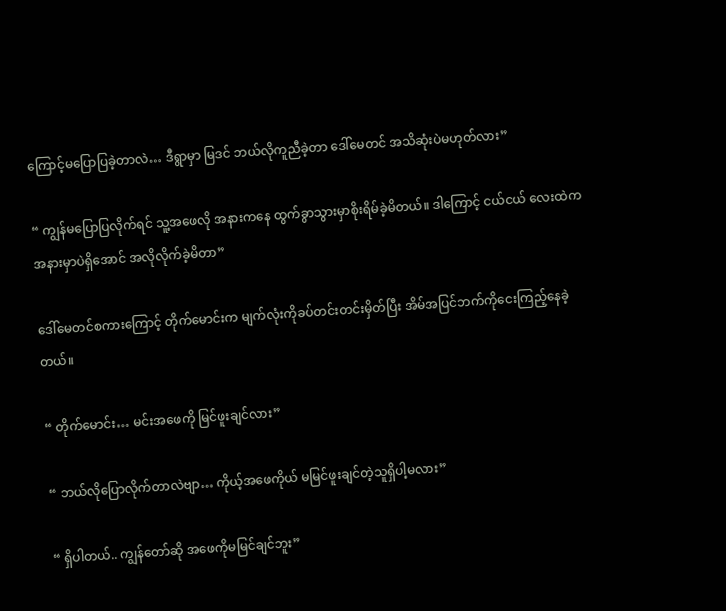ကြောင့်မပြောပြခဲ့တာလဲ… ဒီရွာမှာ မြဒင် ဘယ်လိုကူညီခဲ့တာ ဒေါ်မေတင် အသိဆုံးပဲမဟုတ်လား”

“ ကျွန်မပြောပြလိုက်ရင် သူ့အဖေလို အနားကနေ ထွက်ခွာသွားမှာစိုးရိမ်ခဲ့မိတယ်။ ဒါကြောင့် ငယ်ငယ် လေးထဲက အနားမှာပဲရှိအောင် အလိုလိုက်ခဲ့မိတာ”

ဒေါ်မေတင်စကားကြောင့် တိုက်မောင်းက မျက်လုံးကိုခပ်တင်းတင်းမှိတ်ပြီး အိမ်အပြင်ဘက်ကိုငေးကြည့်နေခဲ့တယ်။

“ တိုက်မောင်း… မင်းအဖေကို မြင်ဖူးချင်လား”

“ ဘယ်လိုပြောလိုက်တာလဲဗျာ… ကိုယ့်အဖေကိုယ် မမြင်ဖူးချင်တဲ့သူရှိပါ့မလား”

“ ရှိပါတယ်.. ကျွန်တော်ဆို အဖေကိုမမြင်ချင်ဘူး”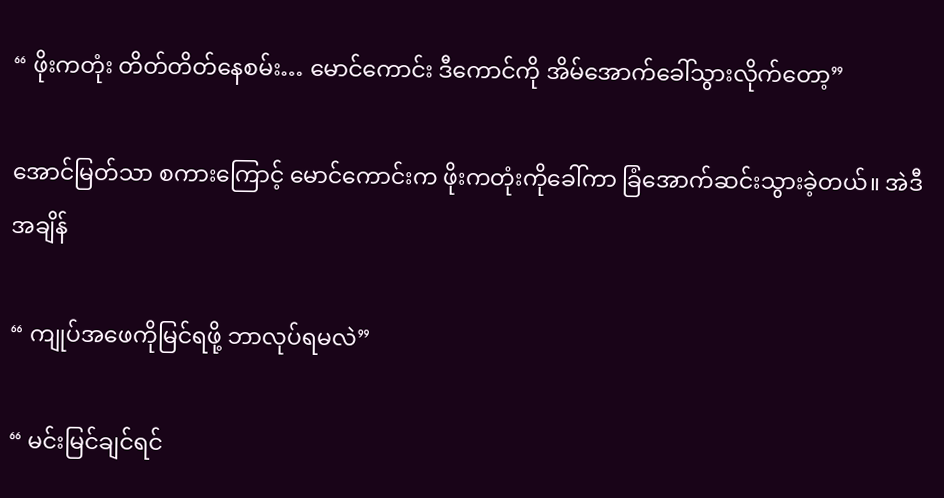“ ဖိုးကတုံး တိတ်တိတ်နေစမ်း… မောင်ကောင်း ဒီကောင်ကို အိမ်အောက်ခေါ်သွားလိုက်တော့”

အောင်မြတ်သာ စကားကြောင့် မောင်ကောင်းက ဖိုးကတုံးကိုခေါ်ကာ ခြံအောက်ဆင်းသွားခဲ့တယ်။ အဲဒီအချိန်

“ ကျုပ်အဖေကိုမြင်ရဖို့ ဘာလုပ်ရမလဲ”

“ မင်းမြင်ချင်ရင်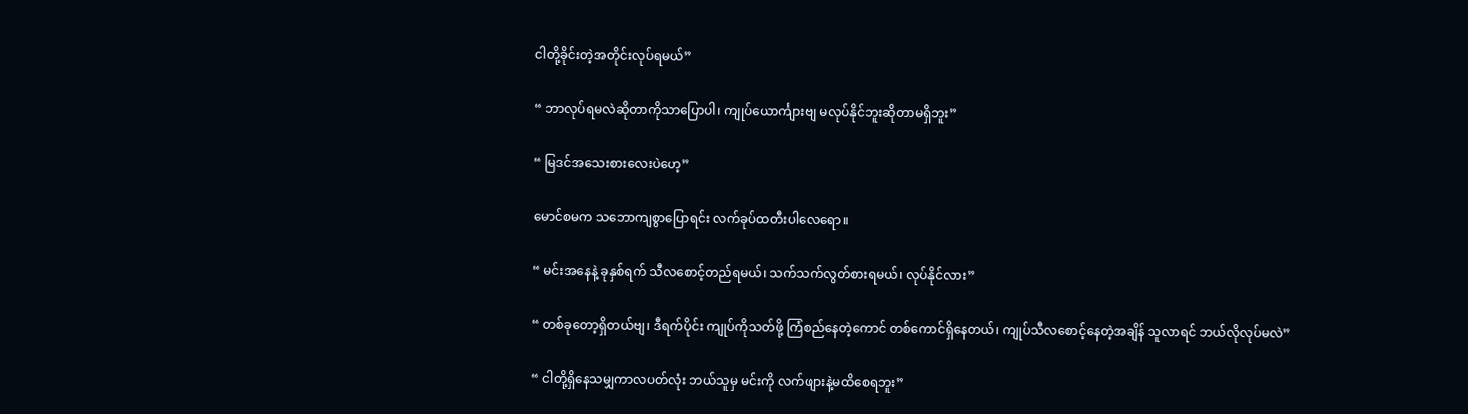ငါတို့ခိုင်းတဲ့အတိုင်းလုပ်ရမယ်”

“ ဘာလုပ်ရမလဲဆိုတာကိုသာပြောပါ၊ ကျုပ်ယောင်္ကျားဗျ မလုပ်နိုင်ဘူးဆိုတာမရှိဘူး”

“ မြဒင်အသေးစားလေးပဲဟေ့”

မောင်စမက သဘောကျစွာပြောရင်း လက်ခုပ်ထတီးပါလေရော။

“ မင်းအနေနဲ့ ခုနှစ်ရက် သီလစောင့်တည်ရမယ်၊ သက်သက်လွတ်စားရမယ်၊ လုပ်နိုင်လား”

“ တစ်ခုတော့ရှိတယ်ဗျ၊ ဒီရက်ပိုင်း ကျုပ်ကိုသတ်ဖို့ ကြံစည်နေတဲ့ကောင် တစ်ကောင်ရှိနေတယ်၊ ကျုပ်သီလစောင့်နေတဲ့အချိန် သူလာရင် ဘယ်လိုလုပ်မလဲ”

“ ငါတို့ရှိနေသမျှကာလပတ်လုံး ဘယ်သူမှ မင်းကို လက်ဖျားနဲ့မထိစေရဘူး”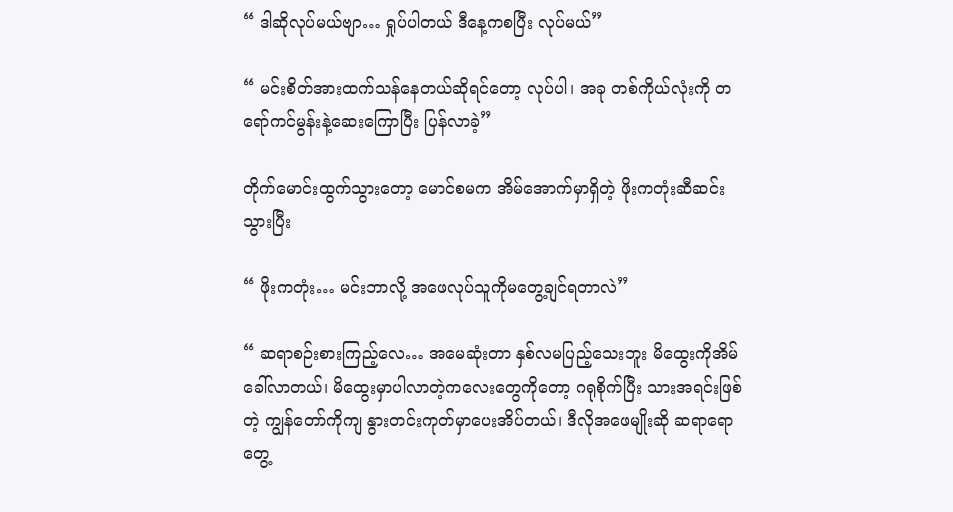“ ဒါဆိုလုပ်မယ်ဗျာ… ရှုပ်ပါတယ် ဒီနေ့ကစပြီး လုပ်မယ်”

“ မင်းစိတ်အားထက်သန်နေတယ်ဆိုရင်တော့ လုပ်ပါ၊ အခု တစ်ကိုယ်လုံးကို တရော်ကင်မွန်းနဲ့ဆေးကြောပြီး ပြန်လာခဲ့”

တိုက်မောင်းထွက်သွားတော့ မောင်စမက အိမ်အောက်မှာရှိတဲ့ ဖိုးကတုံးဆီဆင်းသွားပြီး

“ ဖိုးကတုံး… မင်းဘာလို့ အဖေလုပ်သူကိုမတွေ့ချင်ရတာလဲ”

“ ဆရာစဉ်းစားကြည့်လေ… အမေဆုံးတာ နှစ်လမပြည့်သေးဘူး မိထွေး‌ကိုအိမ်ခေါ်လာတယ်၊ မိထွေးမှာပါလာတဲ့ကလေးတွေကိုတော့ ဂရုစိုက်ပြီး သားအရင်းဖြစ်တဲ့ ကျွန်တော်ကိုကျ နွားတင်းကုတ်မှာပေးအိပ်တယ်၊ ဒီလိုအဖေမျိုးဆို ဆရာရောတွေ့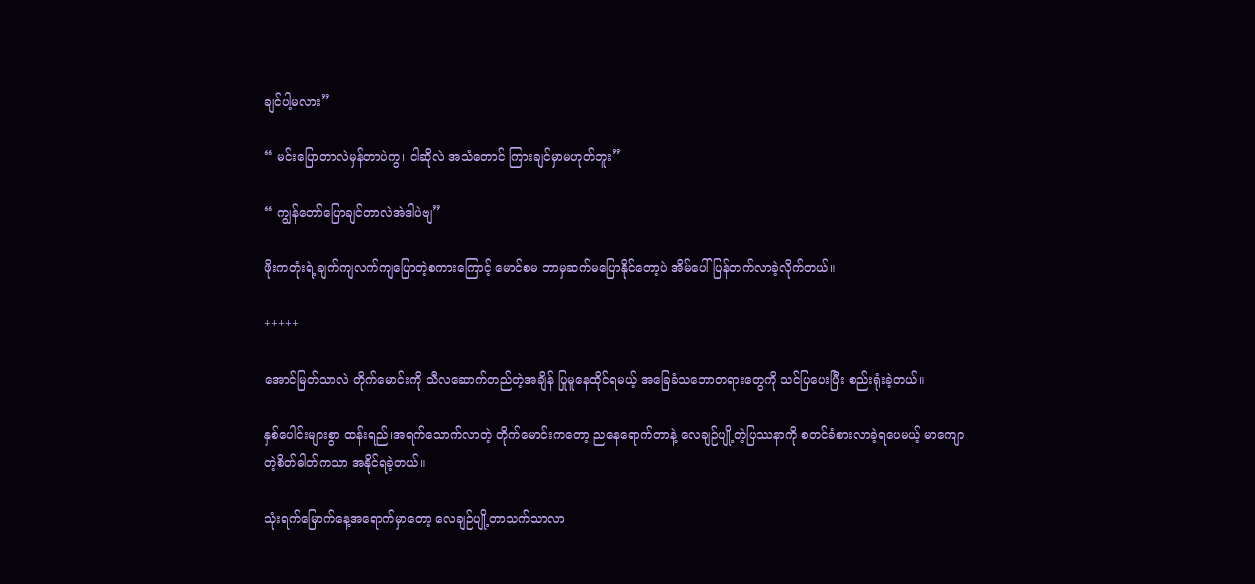ချင်ပါ့မလား”

“ မင်းပြောတာလဲမှန်တာပဲကွ၊ ငါဆိုလဲ အသံတောင် ကြားချင်မှာမဟုတ်ဘူး”

“ ကျွန်တော်ပြောချင်တာလဲအဲဒါပဲဗျ”

ဖိုးကတုံးရဲ့ချက်ကျလက်ကျပြောတဲ့စကားကြောင့် မောင်စမ ဘာမှဆက်မပြောနိုင်တော့ပဲ အိမ်ပေါ် ပြန်တက်လာခဲ့လိုက်တယ်။

+++++

အောင်မြတ်သာလဲ တိုက်မောင်းကို သီလဆောက်တည်တဲ့အချိန် ပြုမူနေထိုင်ရမယ့် အခြေခံသဘောတရားတွေကို သင်ပြပေးပြီး စည်းရုံးခဲ့တယ်။

နှစ်ပေါင်းများစွာ ထန်းရည်၊အရက်သောက်လာတဲ့ တိုက်မောင်းကတော့ ညနေရောက်တာနဲ့ လေချဉ်ပျို့တဲ့ပြဿနာကို စတင်ခံစားလာခဲ့ရပေမယ့် မာကျောတဲ့စိတ်ဓါတ်ကသာ အနိုင်ရခဲ့တယ်။

သုံးရက်မြောက်နေ့အရောက်မှာတော့ လေချဉ်ပျို့တာသက်သာလာ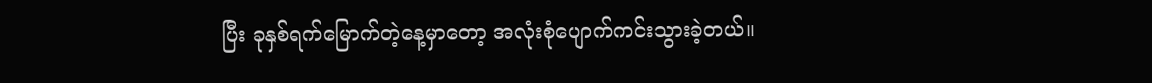ပြီး ခုနှစ်ရက်မြောက်တဲ့နေ့မှာတော့ အလုံးစုံပျောက်ကင်းသွားခဲ့တယ်။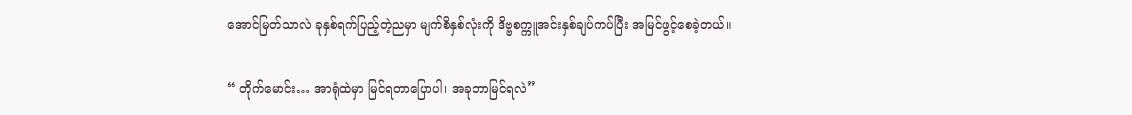အောင်မြတ်သာလဲ ခုနှစ်ရက်ပြည့်တဲ့ညမှာ မျက်စိနှစ်လုံးကို ဒိဗ္ဗစက္ကူအင်းနှစ်ချပ်ကပ်ပြီး အမြင်ဖွင့်စေခဲ့တယ်။

“ တိုက်မောင်း… အာရုံထဲမှာ မြင်ရတာပြောပါ၊ အခုဘာမြင်ရလဲ”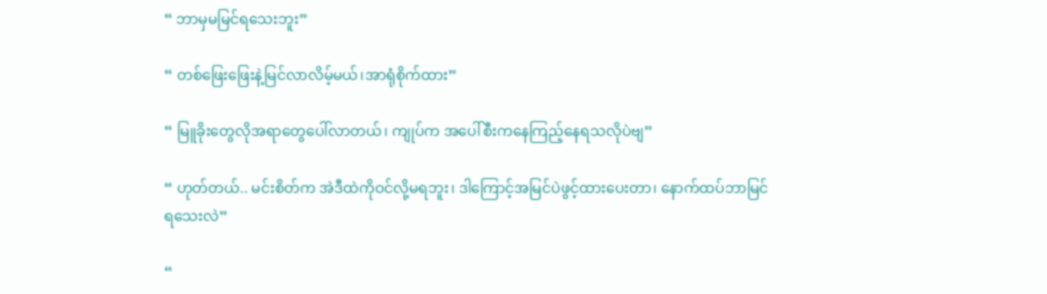“ ဘာမှမမြင်ရသေးဘူး”

“ တစ်ဖြေးဖြေးနဲ့မြင်လာလိမ့်မယ်၊အာရုံစိုက်ထား”

“ မြူခိုးတွေလိုအရာတွေပေါ်လာတယ်၊ ကျုပ်က အပေါ်စီးကနေကြည့်နေရသလိုပဲဗျ”

“ ဟုတ်တယ်.. မင်းစိတ်က အဲဒီထဲကိုဝင်လို့မရဘူး၊ ဒါကြောင့်အမြင်ပဲဖွင့်ထားပေးတာ၊ နောက်ထပ်ဘာမြင်ရသေးလဲ”

“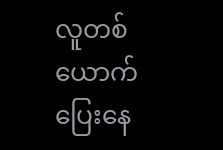လူတစ်ယောက်ပြေးနေ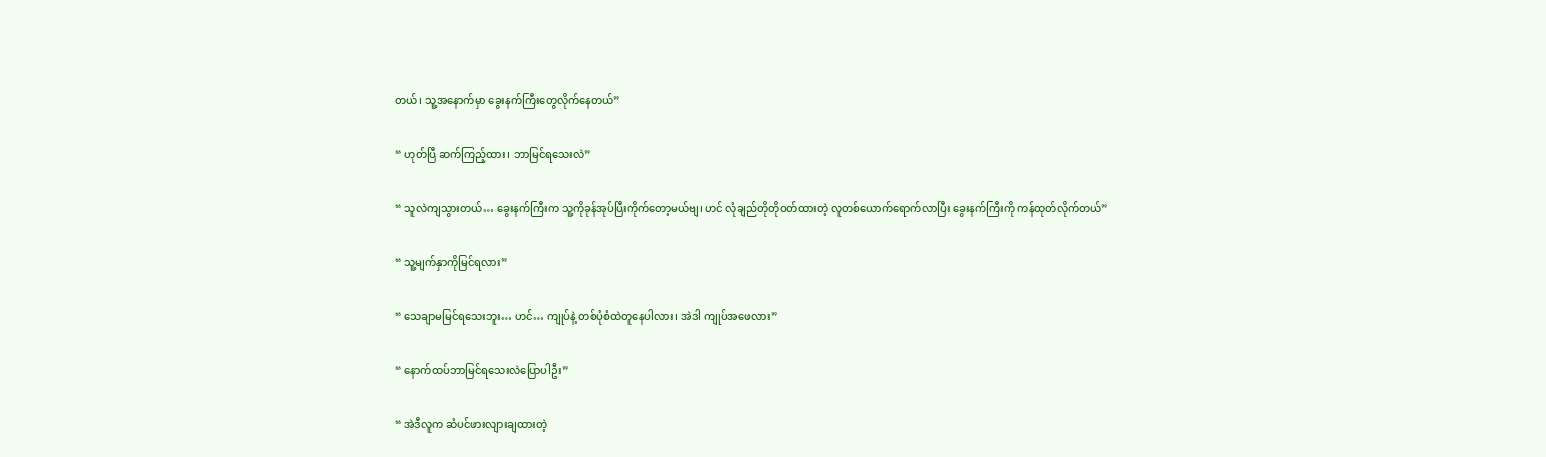တယ်၊ သူ့အနောက်မှာ ခွေးနက်ကြီးတွေလိုက်နေတယ်”

“ ဟုတ်ပြီ ဆက်ကြည့်ထား၊ ဘာမြင်ရသေးလဲ”

“ သူလဲကျသွားတယ်… ခွေးနက်ကြီးက သူ့ကိုခုန်အုပ်ပြီးကိုက်တော့မယ်ဗျ၊ ဟင် လုံချည်တိုတိုဝတ်ထားတဲ့ လူတစ်ယောက်ရောက်လာပြီး ခွေးနက်ကြီးကို ကန်ထုတ်လိုက်တယ်”

“ သူ့မျက်နှာကိုမြင်ရလား”

“ သေချာမမြင်ရသေးဘူး… ဟင်… ကျုပ်နဲ့ တစ်ပုံစံထဲတူနေပါလား၊ အဲဒါ ကျုပ်အဖေလား”

“ နောက်ထပ်ဘာမြင်ရသေးလဲပြောပါဦး”

“ အဲဒီလူက ဆံပင်ဖားလျားချထားတဲ့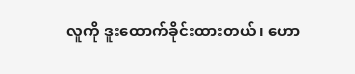လူကို ဒူးထောက်ခိုင်းထားတယ်၊ ဟော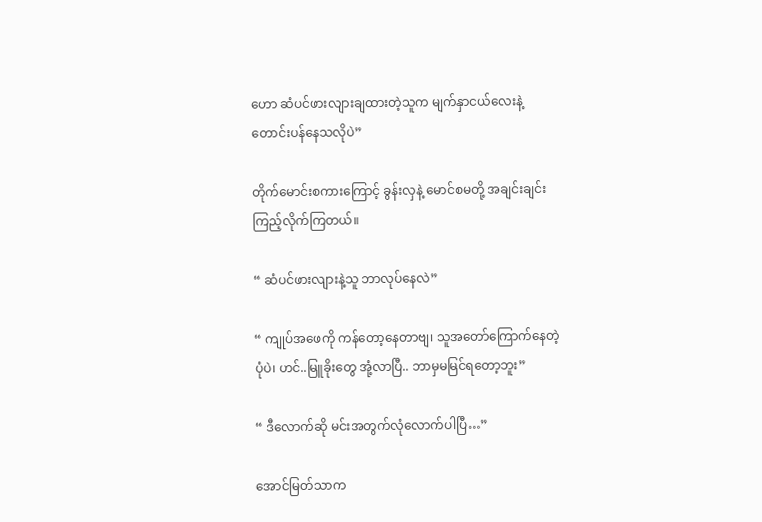ဟော ဆံပင်ဖားလျားချထားတဲ့သူက မျက်နှာငယ်လေးနဲ့ တောင်းပန်နေသလိုပဲ”

တိုက်မောင်းစကားကြောင့် ခွန်းလှနဲ့ မောင်စမတို့ အချင်းချင်းကြည့်လိုက်ကြတယ်။

“ ဆံပင်ဖားလျားနဲ့သူ ဘာလုပ်နေလဲ”

“ ကျုပ်အဖေကို ကန်တော့နေတာဗျ၊ သူအတော်ကြောက်နေတဲ့ပုံပဲ၊ ဟင်..မြူခိုးတွေ အုံ့လာပြီ.. ဘာမှမမြင်ရတော့ဘူး”

“ ဒီလောက်ဆို မင်းအတွက်လုံလောက်ပါပြီ…”

အောင်မြတ်သာက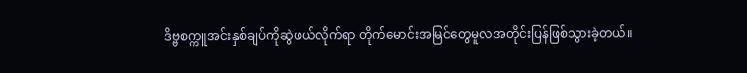ဒိဗ္ဗစက္ကူအင်းနှစ်ချပ်ကိုဆွဲဖယ်လိုက်ရာ တိုက်မောင်းအမြင်တွေမူလအတိုင်းပြန်ဖြစ်သွားခဲ့တယ်။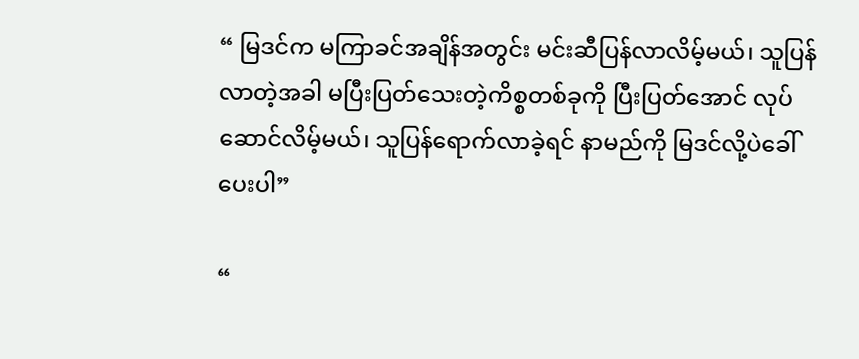“ မြဒင်က မကြာခင်အချိန်အတွင်း မင်းဆီပြန်လာလိမ့်မယ်၊ သူပြန်လာတဲ့အခါ မပြီးပြတ်သေးတဲ့ကိစ္စတစ်ခုကို ပြီးပြတ်အောင် လုပ်ဆောင်လိမ့်မယ်၊ သူပြန်ရောက်လာခဲ့ရင် နာမည်ကို မြဒင်လို့ပဲခေါ်ပေးပါ”

“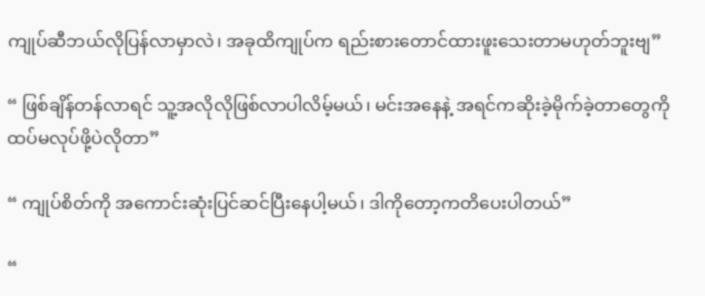ကျုပ်ဆီဘယ်လိုပြန်လာမှာလဲ၊ အခုထိကျုပ်က ရည်းစားတောင်ထားဖူးသေးတာမဟုတ်ဘူး‌ဗျ”

“ ဖြစ်ချိန်တန်လာရင် သူ့အလိုလိုဖြစ်လာပါလိမ့်မယ်၊ မင်းအနေနဲ့ အရင်ကဆိုးခဲ့မိုက်ခဲ့တာတွေကို ထပ်မလုပ်ဖို့ပဲလိုတာ”

“ ကျုပ်စိတ်ကို အကောင်းဆုံးပြင်ဆင်ပြီးနေပါ့မယ်၊ ဒါကိုတော့ကတိပေးပါတယ်”

“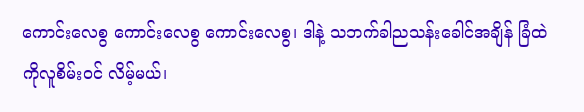ကောင်းလေစွ ကောင်းလေစွ ကောင်းလေစွ၊ ဒါနဲ့ သဘက်ခါညသန်းခေါင်အချိန် ခြံထဲကိုလူစိမ်းဝင် လိမ့်မယ်၊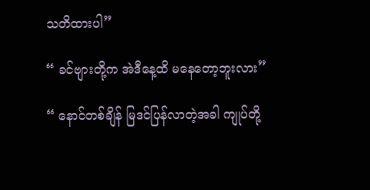သတိထားပါ”

“ ခင်ဗျားတို့က အဲဒီနေ့ထိ မနေတော့ဘူးလား”

“ နောင်တစ်ချိန် မြဒင်ပြန်လာတဲ့အခါ ကျုပ်တို့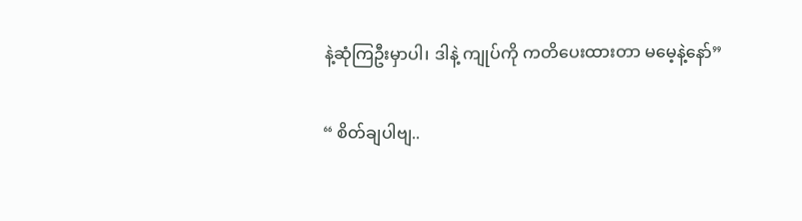နဲ့ဆုံကြဦးမှာပါ၊ ဒါနဲ့ ကျုပ်ကို ကတိပေးထားတာ မမေ့နဲ့နော်”

“ စိတ်ချပါဗျ..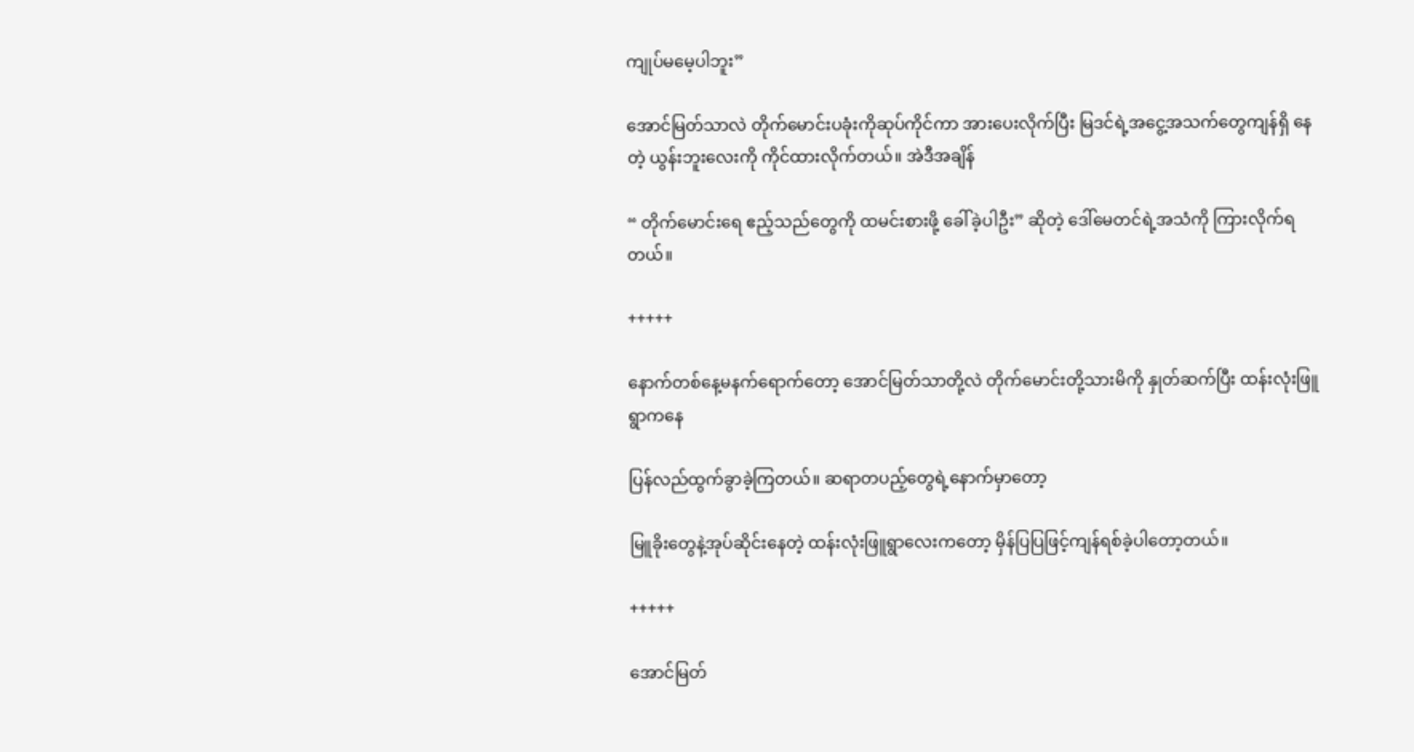ကျုပ်မမေ့ပါဘူး”

အောင်မြတ်သာလဲ တိုက်မောင်းပခုံးကိုဆုပ်ကိုင်ကာ အားပေးလိုက်ပြီး မြဒင်ရဲ့အငွေ့အသက်တွေကျန်ရှိ နေတဲ့ ယွန်းဘူးလေးကို ကိုင်ထားလိုက်တယ်။ အဲဒီအချိန်

“ တိုက်မောင်းရေ ဧည့်သည်တွေကို ထမင်းစားဖို့ ခေါ်ခဲ့ပါဦး” ဆိုတဲ့ ဒေါ်မေတင်ရဲ့အသံကို ကြားလိုက်ရတယ်။

+++++

နောက်တစ်နေ့မနက်ရောက်တော့ အောင်မြတ်သာတို့လဲ တိုက်မောင်းတို့သားမိကို နှုတ်ဆက်ပြီး ထန်းလုံးဖြူရွာကနေ

ပြန်လည်ထွက်ခွာခဲ့ကြတယ်။ ဆရာတပည့်တွေရဲ့နောက်မှာတော့

မြူခိုးတွေနဲ့အုပ်‌ဆိုင်းနေတဲ့ ထန်းလုံးဖြူရွာလေးကတော့ မှိန်ပြပြဖြင့်ကျန်ရစ်ခဲ့ပါတော့တယ်။

+++++

အောင်မြတ်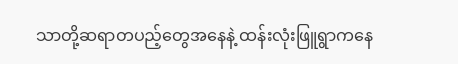သာတို့ဆရာတပည့်တွေအနေနဲ့ ထန်းလုံးဖြူရွာကနေ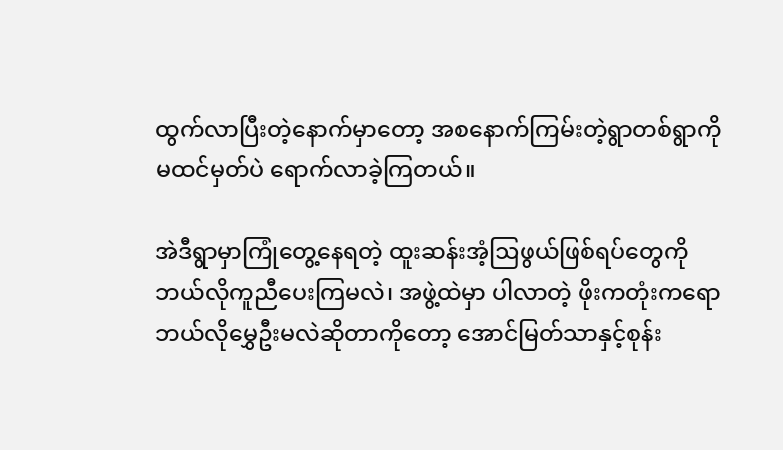ထွက်လာပြီးတဲ့နောက်မှာတော့ အစနောက်ကြမ်းတဲ့ရွာတစ်ရွာကို မထင်မှတ်ပဲ ရောက်လာခဲ့ကြတယ်။

အဲဒီရွာမှာကြုံတွေ့နေရတဲ့ ထူးဆန်းအံ့ဩဖွယ်ဖြစ်ရပ်တွေကို ဘယ်လိုကူညီပေးကြမလဲ၊ အဖွဲ့ထဲမှာ ပါလာတဲ့ ဖိုးကတုံးကရော ဘယ်လိုမွှေဦးမလဲဆိုတာကိုတော့ အောင်မြတ်သာနှင့်စုန်း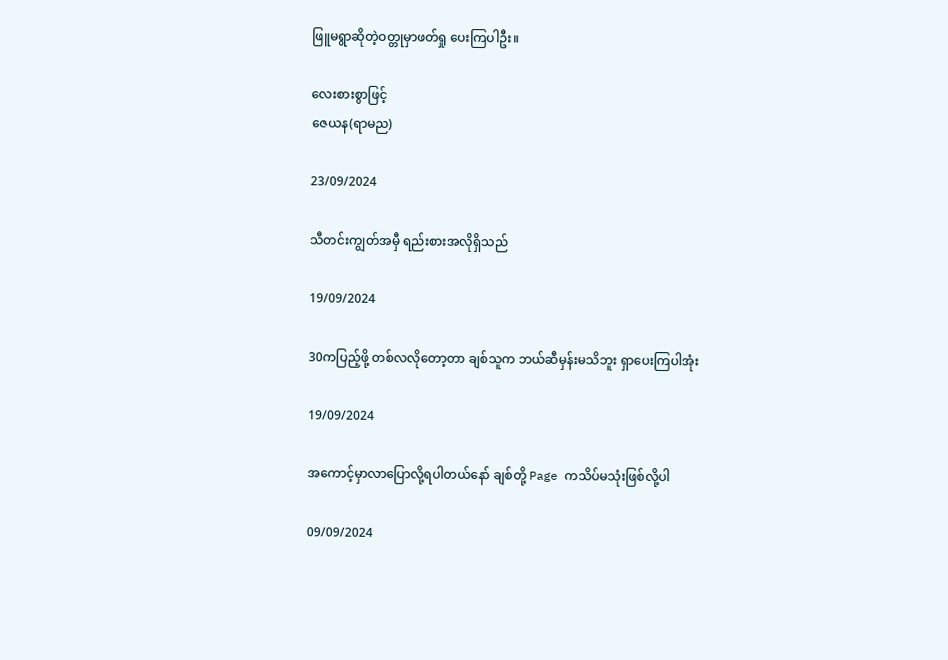ဖြူမရွာဆိုတဲ့ဝတ္တုမှာဖတ်ရှု ပေးကြပါဦး။

လေးစားစွာဖြင့်
ဇေယန(ရာမည)

23/09/2024

သီတင်းကျွတ်အမှီ ရည်းစားအလိုရှိသည်

19/09/2024

30ကပြည့်ဖို့ တစ်လလိုတော့တာ ချစ်သူက ဘယ်ဆီမှန်းမသိဘူး ရှာပေးကြပါအုံး

19/09/2024

အကောင့်မှာလာပြောလို့ရပါတယ်နော် ချစ်တို့ Page ကသိပ်မသုံးဖြစ်လို့ပါ

09/09/2024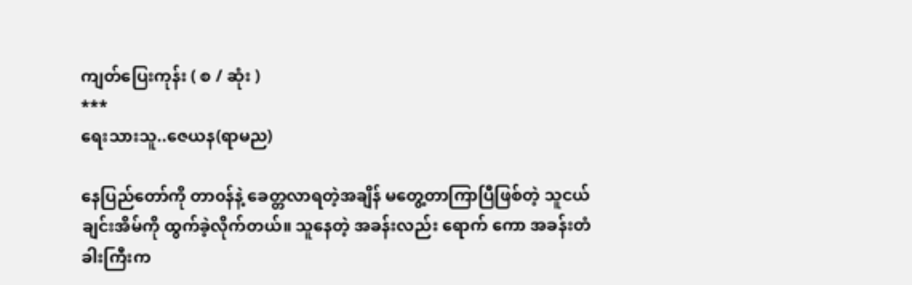ကျတ်ပြေးကုန်း ( စ / ဆုံး )
***
ရေးသားသူ..ဇေယန(ရာမည)

နေပြည်တော်ကို တာ၀န်နဲ့ ခေတ္တလာရတဲ့အချိန် မတွေ့တာကြာပြီဖြစ်တဲ့ သူငယ်ချင်းအိမ်ကို ထွက်ခဲ့လိုက်တယ်။ သူနေတဲ့ အခန်းလည်း ရောက် ကော အခန်းတံခါးကြီးက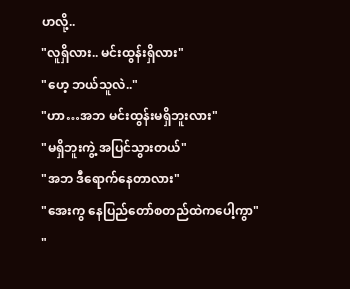ဟလို့..
"လူရှိလား.. မင်းထွန်းရှိလား"
"ဟေ့ ဘယ်သူလဲ.."
"ဟာ…အဘ မင်းထွန်းမရှိဘူးလား"
"မရှိဘူးကွဲ့ အပြင်သွားတယ်"
"အဘ ဒီရောက်နေတာလား"
"အေးကွ နေပြည်တော်စတည်ထဲကပေါ့ကွာ"
"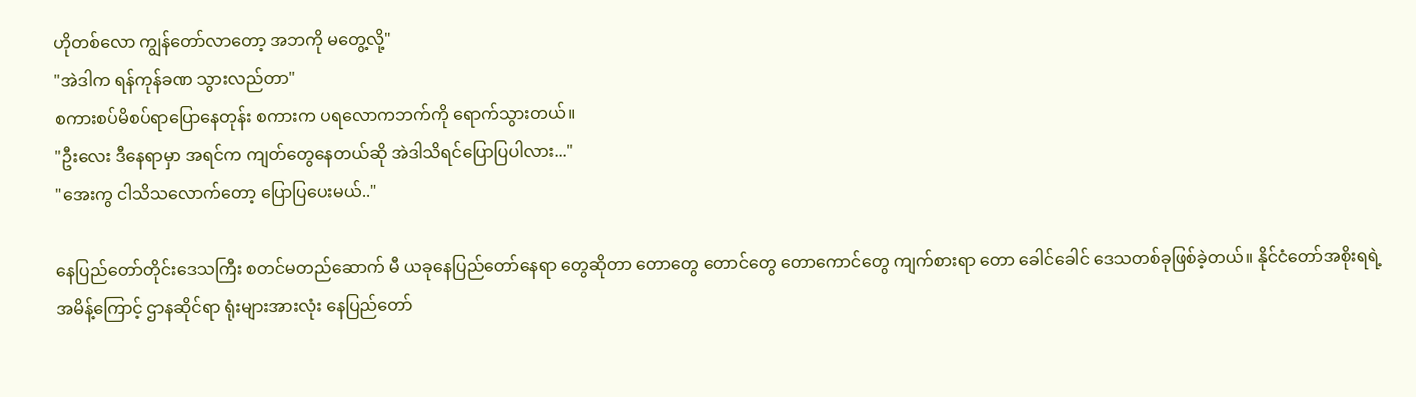ဟိုတစ်လော ကျွန်တော်လာတော့ အဘကို မတွေ့လို့"
"အဲဒါက ရန်ကုန်ခဏ သွားလည်တာ"
စကားစပ်မိစပ်ရာပြောနေတုန်း စကားက ပရလောကဘက်ကို ရောက်သွားတယ်။
"ဦးလေး ဒီနေရာမှာ အရင်က ကျတ်တွေနေတယ်ဆို အဲဒါသိရင်ပြောပြပါလား..."
"အေးကွ ငါသိသလောက်တော့ ပြောပြပေးမယ်.."

နေပြည်တော်တိုင်းဒေသကြီး စတင်မတည်ဆောက် မီ ယခုနေပြည်တော်နေရာ တွေဆိုတာ တောတွေ တောင်တွေ တောကောင်တွေ ကျက်စားရာ တော ခေါင်ခေါင် ဒေသတစ်ခုဖြစ်ခဲ့တယ်။ နိုင်ငံတော်အစိုးရရဲ့ အမိန့်ကြောင့် ဌာနဆိုင်ရာ ရုံးများအားလုံး နေပြည်တော်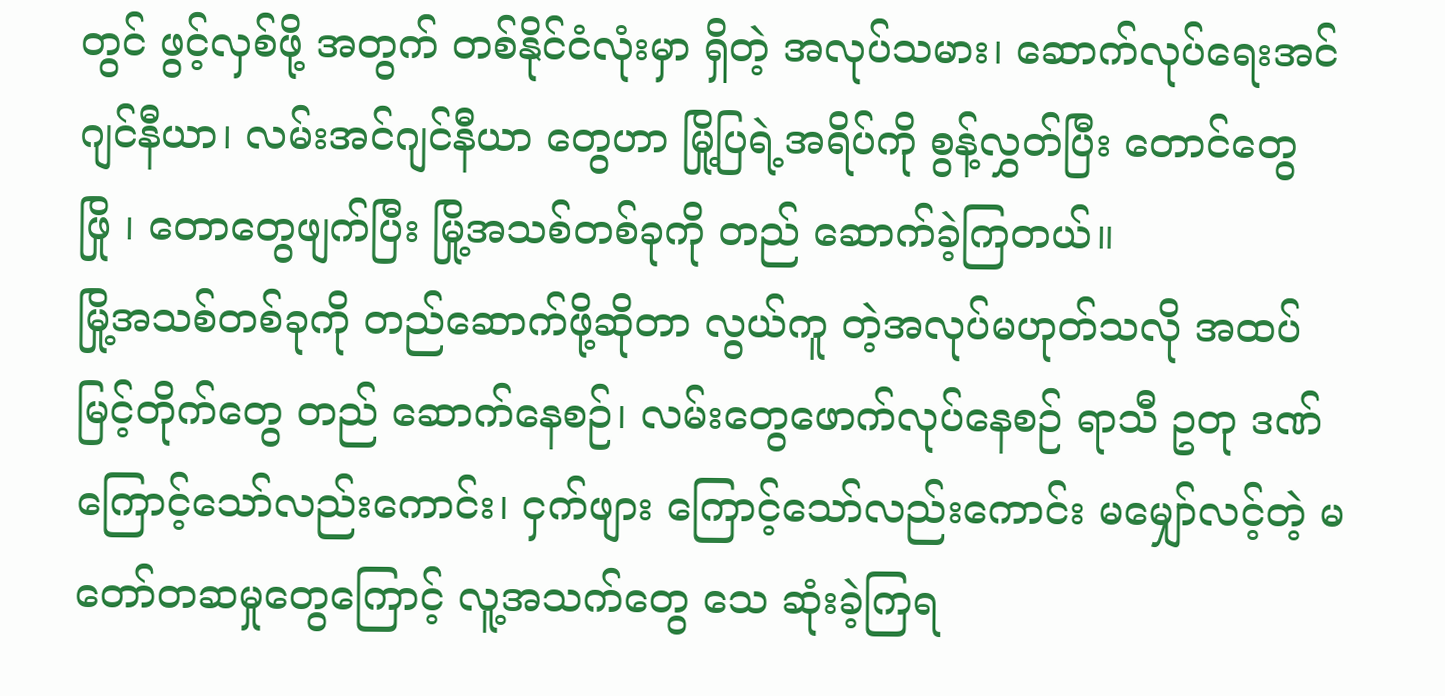တွင် ဖွင့်လှစ်ဖို့ အတွက် တစ်နိုင်ငံလုံးမှာ ရှိတဲ့ အလုပ်သမား၊ ဆောက်လုပ်ရေးအင်ဂျင်နီယာ၊ လမ်းအင်ဂျင်နီယာ တွေဟာ မြို့ပြရဲ့အရိပ်ကို စွန့်လွှတ်ပြီး တောင်တွေ
ဖြို ၊ တောတွေဖျက်ပြီး မြို့အသစ်တစ်ခုကို တည် ဆောက်ခဲ့ကြတယ်။
မြို့အသစ်တစ်ခုကို တည်ဆောက်ဖို့ဆိုတာ လွယ်ကူ တဲ့အလုပ်မဟုတ်သလို အထပ်မြင့်တိုက်တွေ တည် ဆောက်နေစဉ်၊ လမ်းတွေဖောက်လုပ်နေစဉ် ရာသီ ဥတု ဒဏ်ကြောင့်သော်လည်းကောင်း၊ ငှက်ဖျား ကြောင့်သော်လည်းကောင်း မမျှော်လင့်တဲ့ မတော်တဆမှုတွေကြောင့် လူ့အသက်တွေ သေ ဆုံးခဲ့ကြရ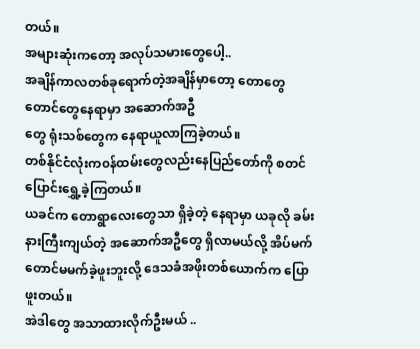တယ်။
အများဆုံးကတော့ အလုပ်သမားတွေပေါ့..
အချိန်ကာလတစ်ခုရောက်တဲ့အချိန်မှာတော့ တောတွေ တောင်တွေနေရာမှာ အဆောက်အဦ
တွေ ရုံးသစ်တွေက နေရာယူလာကြခဲ့တယ်။
တစ်နိုင်ငံလုံးက၀န်ထမ်းတွေလည်းနေပြည်တော်ကို စတင်ပြောင်းရွှေ့ခဲ့ကြတယ်။
ယခင်က တောရွာလေးတွေသာ ရှိခဲ့တဲ့ နေရာမှာ ယခုလို ခမ်းနားကြီးကျယ်တဲ့ အဆောက်အဦတွေ ရှိလာမယ်လို့ အိပ်မက်တောင်မမက်ခဲ့ဖူးဘူးလို့ ဒေသခံအဖိုးတစ်ယောက်က ပြောဖူးတယ်။
အဲဒါတွေ အသာထားလိုက်ဦးမယ် ..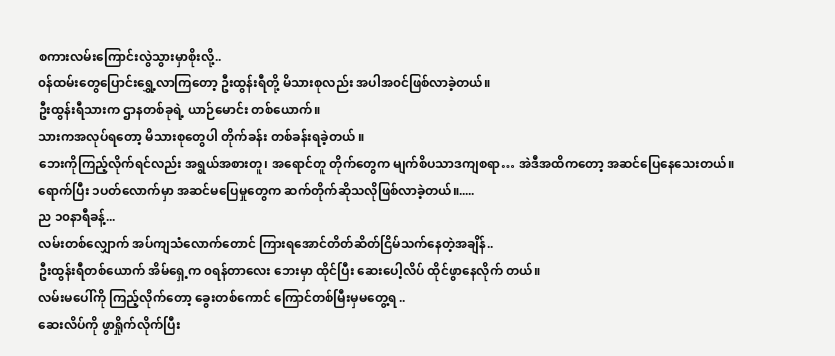စကားလမ်းကြောင်းလွဲသွားမှာစိုးလို့..
၀န်ထမ်းတွေပြောင်းရွှေ့လာကြတော့ ဦးထွန်းရီတို့ မိသားစုလည်း အပါအ၀င်ဖြစ်လာခဲ့တယ်။
ဦးထွန်းရီသားက ဌာနတစ်ခုရဲ့ ယာဉ်မောင်း တစ်ယောက်။
သားကအလုပ်ရတော့ မိသားစုတွေပါ တိုက်ခန်း တစ်ခန်းရခဲ့တယ် ။
ဘေးကိုကြည့်လိုက်ရင်လည်း အရွယ်အစားတူ၊ အရောင်တူ တိုက်တွေက မျက်စိပသာဒကျစရာ… အဲဒီအထိကတော့ အဆင်ပြေနေသေးတယ်။
ရောက်ပြီး ၁ပတ်လောက်မှာ အဆင်မပြေမှုတွေက ဆက်တိုက်ဆိုသလိုဖြစ်လာခဲ့တယ်။.....
ည ၁၀နာရီခန့်...
လမ်းတစ်လျှောက် အပ်ကျသံလောက်တောင် ကြားရအောင်တိတ်ဆိတ်ငြိမ်သက်နေတဲ့အချိန်..
ဦးထွန်းရီတစ်ယောက် အိမ်ရှေ့က ၀ရန်တာလေး ဘေးမှာ ထိုင်ပြီး ဆေးပေါ့လိပ် ထိုင်ဖွာနေလိုက် တယ်။
လမ်းမပေါ်ကို ကြည့်လိုက်တော့ ခွေးတစ်ကောင် ကြောင်တစ်မြီးမှမတွေ့ရ ..
ဆေးလိပ်ကို ဖွာရှိုက်လိုက်ပြီး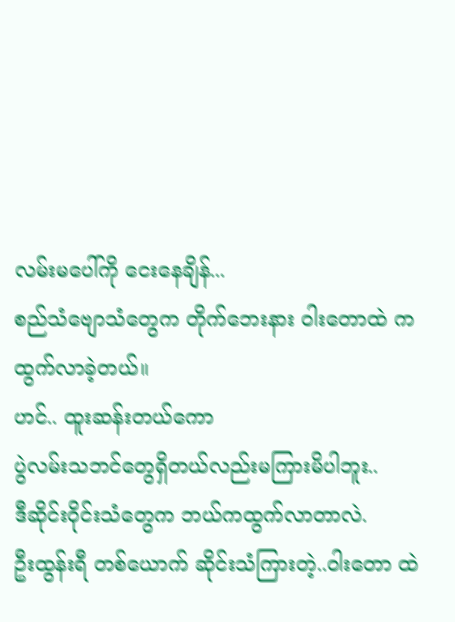လမ်းမပေါ်ကို ငေးနေချိန်...
စည်သံဗျောသံတွေက တိုက်ဘေးနား ဝါးတောထဲ က ထွက်လာခဲ့တယ်။
ဟင်.. ထူးဆန်းတယ်ကော
ပွဲလမ်းသဘင်တွေရှိတယ်လည်းမကြားမိပါဘူး..
ဒီဆိုင်းဝိုင်းသံတွေက ဘယ်ကထွက်လာတာလဲ.
ဦးထွန်းရီ တစ်ယောက် ဆိုင်းသံကြားတဲ့..ဝါးတော ထဲ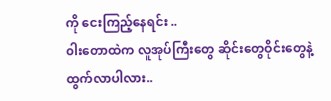ကို ငေးကြည့်နေရင်း ..
၀ါးတောထဲက လူအုပ်ကြီးတွေ ဆိုင်းတွေဝိုင်းတွေနဲ့ ထွက်လာပါလား..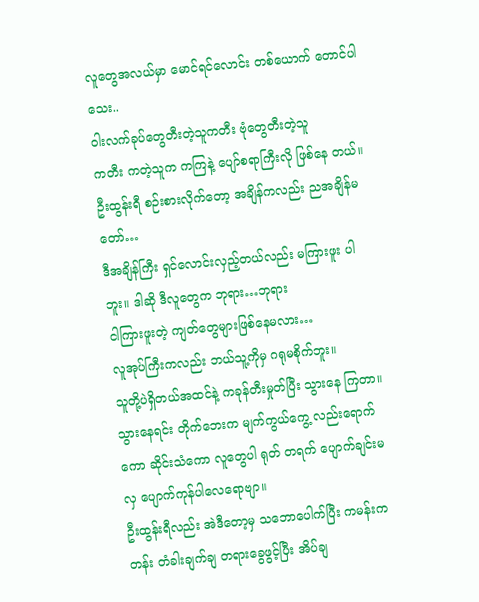လူတွေအလယ်မှာ မောင်ရင်လောင်း တစ်ယောက် တောင်ပါသေး..
၀ါးလက်ခုပ်တွေတီးတဲ့သူကတီး ဗုံတွေတီးတဲ့သူ
ကတီး ကတဲ့သူက ကကြနဲ့ ပျော်စရာကြီးလို ဖြစ်နေ တယ်။
ဦးထွန်းရီ စဉ်းစားလိုက်တော့ အချိန်ကလည်း ညအချိန်မတော်…
ဒီအချိန်ကြီး ရှင်လောင်းလှည့်တယ်လည်း မကြားဖူး ပါဘူး။ ဒါဆို ဒီလူတွေက ဘုရား…ဘုရား
ငါကြားဖူးတဲ့ ကျတ်တွေများဖြစ်နေမလား…
လူအုပ်ကြီးကလည်း ဘယ်သူ့ကိုမှ ဂရုမစိုက်ဘူး။
သူတို့ပဲရှိတယ်အထင်နဲ့ ကခုန်တီးမှုတ်ပြီး သွားနေ ကြတာ။ သွားနေရင်း တိုက်ဘေးက မျက်ကွယ်ကွေ့ လည်းရောက်ကော ဆိုင်းသံကော လူတွေပါ ရုတ် တရက် ပျောက်ချင်းမလှ ပျောက်ကုန်ပါလေရောဗျာ။
ဦးထွန်းရီလည်း အဲဒီတော့မှ သဘောပေါက်ပြီး ကမန်းကတန်း တံခါးချက်ချ တရားခွေဖွင့်ပြီး အိပ်ချ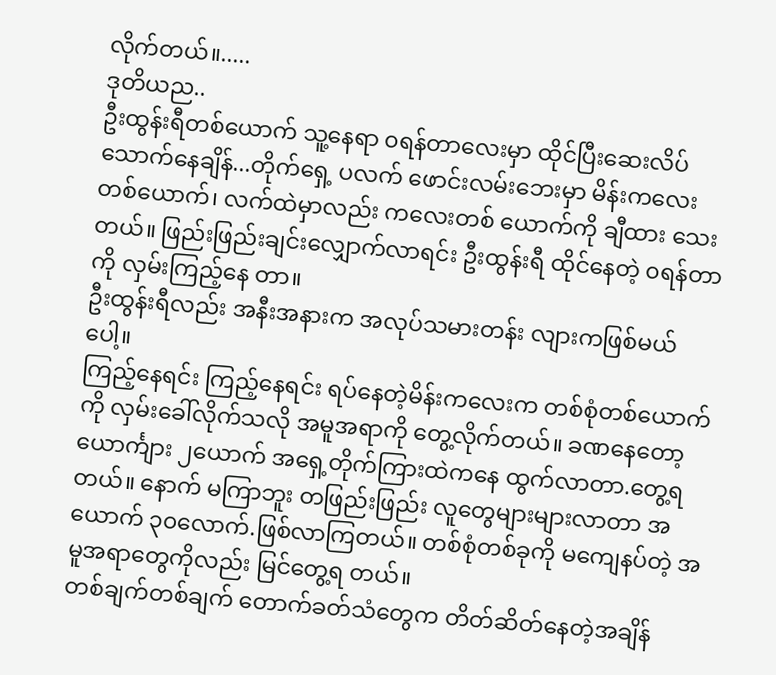လိုက်တယ်။.....
ဒုတိယည..
ဦးထွန်းရီတစ်ယောက် သူ့နေရာ ၀ရန်တာလေးမှာ ထိုင်ပြီးဆေးလိပ်သောက်နေချိန်...တိုက်ရှေ့ ပလက် ဖောင်းလမ်းဘေးမှာ မိန်းကလေးတစ်ယောက်၊ လက်ထဲမှာလည်း ကလေးတစ် ယောက်ကို ချီထား သေးတယ်။ ဖြည်းဖြည်းချင်းလျှောက်လာရင်း ဦးထွန်းရီ ထိုင်နေတဲ့ ၀ရန်တာကို လှမ်းကြည့်နေ တာ။
ဦးထွန်းရီလည်း အနီးအနားက အလုပ်သမားတန်း လျားကဖြစ်မယ်ပေါ့။
ကြည့်နေရင်း ကြည့်နေရင်း ရပ်နေတဲ့မိန်းကလေးက တစ်စုံတစ်ယောက်ကို လှမ်းခေါ်လိုက်သလို အမူအရာကို တွေ့လိုက်တယ်။ ခဏနေတော့ ယောင်္ကျား ၂ယောက် အရှေ့တိုက်ကြားထဲကနေ ထွက်လာတာ.တွေ့ရတယ်။ နောက် မကြာဘူး တဖြည်းဖြည်း လူတွေများများလာတာ အယောက် ၃၀လောက်.ဖြစ်လာကြတယ်။ တစ်စုံတစ်ခုကို မကျေနပ်တဲ့ အမူအရာတွေကိုလည်း မြင်တွေ့ရ တယ်။
တစ်ချက်တစ်ချက် တောက်ခတ်သံတွေက တိတ်ဆိတ်နေတဲ့အချိန်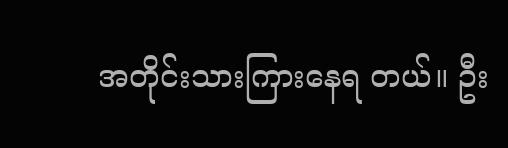အတိုင်းသားကြားနေရ တယ်။ ဦး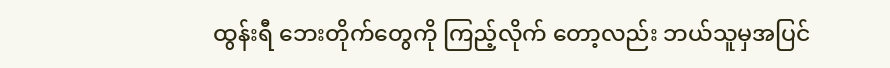ထွန်းရီ ဘေးတိုက်တွေကို ကြည့်လိုက် တော့လည်း ဘယ်သူမှအပြင်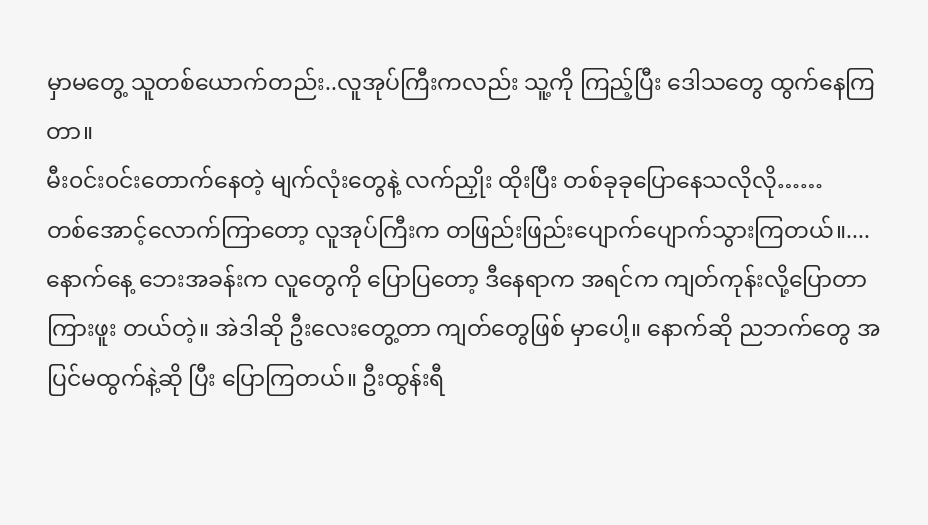မှာမတွေ့ သူတစ်ယောက်တည်း..လူအုပ်ကြီးကလည်း သူ့ကို ကြည့်ပြီး ဒေါသတွေ ထွက်နေကြတာ။
မီး၀င်း၀င်းတောက်နေတဲ့ မျက်လုံးတွေနဲ့ လက်ညှိုး ထိုးပြီး တစ်ခုခုပြောနေသလိုလို……
တစ်အောင့်လောက်ကြာတော့ လူအုပ်ကြီးက တဖြည်းဖြည်းပျောက်ပျောက်သွားကြတယ်။....
နောက်နေ့ ဘေးအခန်းက လူတွေကို ပြောပြတော့ ဒီနေရာက အရင်က ကျတ်ကုန်းလို့ပြောတာ ကြားဖူး တယ်တဲ့။ အဲဒါဆို ဦးလေးတွေ့တာ ကျတ်တွေဖြစ် မှာပေါ့။ နောက်ဆို ညဘက်တွေ အပြင်မထွက်နဲ့ဆို ပြီး ပြောကြတယ်။ ဦးထွန်းရီ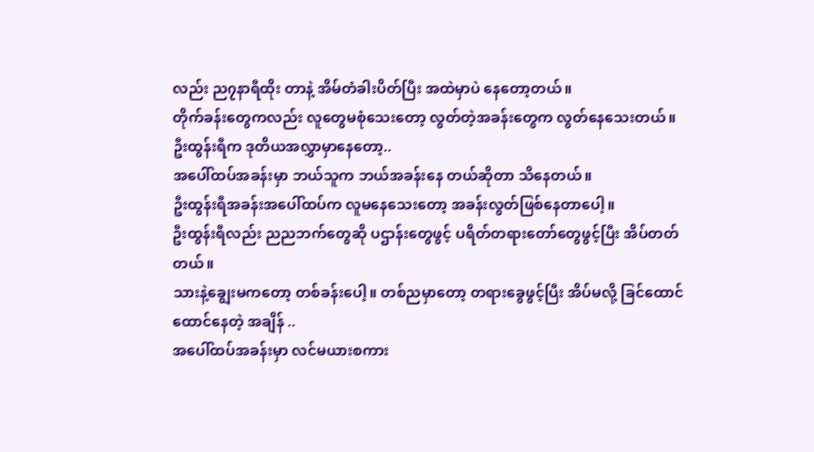လည်း ည၇နာရီထိုး တာနဲ့ အိမ်တံခါးပိတ်ပြီး အထဲမှာပဲ နေတော့တယ်။
တိုက်ခန်းတွေကလည်း လူတွေမစုံသေးတော့ လွတ်တဲ့အခန်းတွေက လွတ်နေသေးတယ်။
ဦးထွန်းရီက ဒုတိယအလွှာမှာနေတော့..
အပေါ်ထပ်အခန်းမှာ ဘယ်သူက ဘယ်အခန်းနေ တယ်ဆိုတာ သိနေတယ်။
ဦးထွန်းရီအခန်းအပေါ်ထပ်က လူမနေသေးတော့ အခန်းလွတ်ဖြစ်နေတာပေါ့။
ဦးထွန်းရီလည်း ညညဘက်တွေဆို ပဌာန်းတွေဖွင့် ပရိတ်တရားတော်တွေဖွင့်ပြီး အိပ်တတ်တယ်။
သားနဲ့ချွေးမကတော့ တစ်ခန်းပေါ့။ တစ်ညမှာတော့ တရားခွေဖွင့်ပြီး အိပ်မလို့ ခြင်ထောင်ထောင်နေတဲ့ အချိန် ..
အပေါ်ထပ်အခန်းမှာ လင်မယားစကား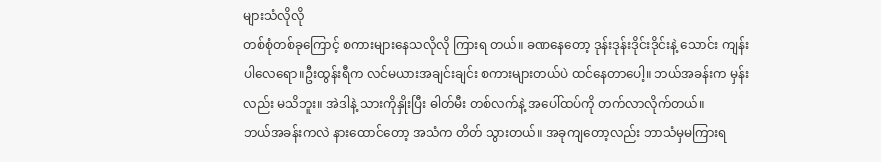များသံလိုလို
တစ်စုံတစ်ခုကြောင့် စကားများနေသလိုလို ကြားရ တယ်။ ခဏနေတော့ ဒုန်းဒုန်းဒိုင်းဒိုင်းနဲ့ သောင်း ကျန်းပါလေရော။ဦးထွန်းရီက လင်မယားအချင်းချင်း စကားများတယ်ပဲ ထင်နေတာပေါ့။ ဘယ်အခန်းက မှန်းလည်း မသိဘူး။ အဲဒါနဲ့ သားကိုနှိုးပြီး ဓါတ်မီး တစ်လက်နဲ့ အပေါ်ထပ်ကို တက်လာလိုက်တယ်။
ဘယ်အခန်းကလဲ နားထောင်တော့ အသံက တိတ် သွားတယ်။ အခုကျတော့လည်း ဘာသံမှမကြားရ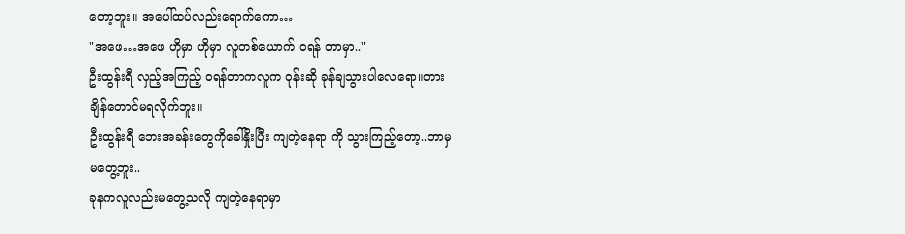တော့ဘူး။ အပေါ်ထပ်လည်းရောက်ကော…
"အဖေ…အဖေ ဟိုမှာ ဟိုမှာ လူတစ်ယောက် ၀ရန် တာမှာ.."
ဦးထွန်းရီ လှည့်အကြည့် ၀ရန်တာကလူက ဝုန်းဆို ခုန်ချသွားပါလေရော။တားချိန်တောင်မရလိုက်ဘူး။
ဦးထွန်းရီ ဘေးအခန်းတွေကိုခေါ်နှိုးပြီး ကျတဲ့နေရာ ကို သွားကြည့်တော့..ဘာမှမတွေ့ဘူး..
ခုနကလူလည်းမတွေ့သလို ကျတဲ့နေရာမှာ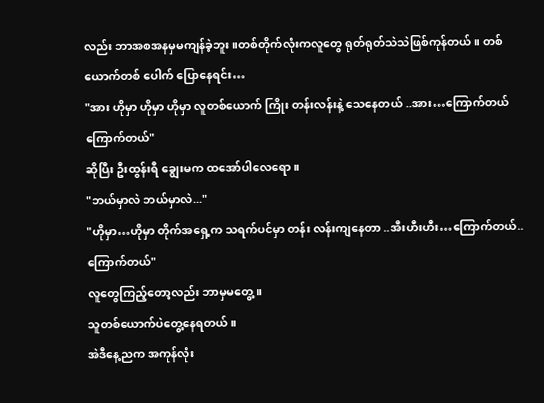လည်း ဘာအစအနမှမကျန်ခဲ့ဘူး။တစ်တိုက်လုံးကလူတွေ ရုတ်ရုတ်သဲသဲဖြစ်ကုန်တယ်။ တစ်ယောက်တစ် ပေါက် ပြောနေရင်း…
"အား ဟိုမှာ ဟိုမှာ ဟိုမှာ လူတစ်ယောက် ကြိုး တန်းလန်းနဲ့ သေနေတယ် ..အား…ကြောက်တယ် ကြောက်တယ်"
ဆိုပြီး ဦးထွန်းရီ ချွေးမက ထအော်ပါလေရော။
"ဘယ်မှာလဲ ဘယ်မှာလဲ..."
"ဟိုမှာ…ဟိုမှာ တိုက်အရှေ့က သရက်ပင်မှာ တန်း လန်းကျနေတာ ..အီးဟီးဟီး…ကြောက်တယ်.. ကြောက်တယ်"
လူတွေကြည့်တော့လည်း ဘာမှမတွေ့။
သူတစ်ယောက်ပဲတွေ့နေရတယ်။
အဲဒီနေ့ညက အကုန်လုံး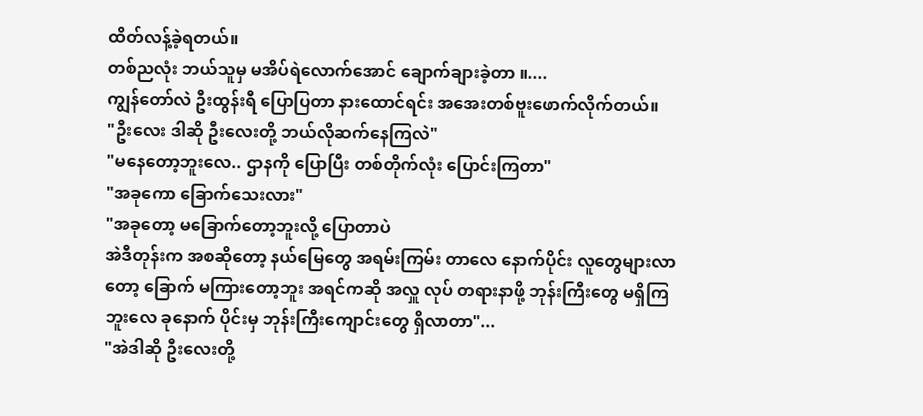ထိတ်လန့်ခဲ့ရတယ်။
တစ်ညလုံး ဘယ်သူမှ မအိပ်ရဲလောက်အောင် ချောက်ချားခဲ့တာ ။....
ကျွန်တော်လဲ ဦးထွန်းရီ ပြောပြတာ နားထောင်ရင်း အအေးတစ်ဗူးဖောက်လိုက်တယ်။
"ဦးလေး ဒါဆို ဦးလေးတို့ ဘယ်လိုဆက်နေကြလဲ"
"မနေတော့ဘူးလေ.. ဌာနကို ပြောပြီး တစ်တိုက်လုံး ပြောင်းကြတာ"
"အခုကော ခြောက်သေးလား"
"အခုတော့ မခြောက်တော့ဘူးလို့ ပြောတာပဲ
အဲဒီတုန်းက အစဆိုတော့ နယ်မြေတွေ အရမ်းကြမ်း တာလေ နောက်ပိုင်း လူတွေများလာတော့ ခြောက် မကြားတော့ဘူး အရင်ကဆို အလှူ လုပ် တရားနာဖို့ ဘုန်းကြီးတွေ မရှိကြဘူးလေ ခုနောက် ပိုင်းမှ ဘုန်းကြီးကျောင်းတွေ ရှိလာတာ"...
"အဲဒါဆို ဦးလေးတို့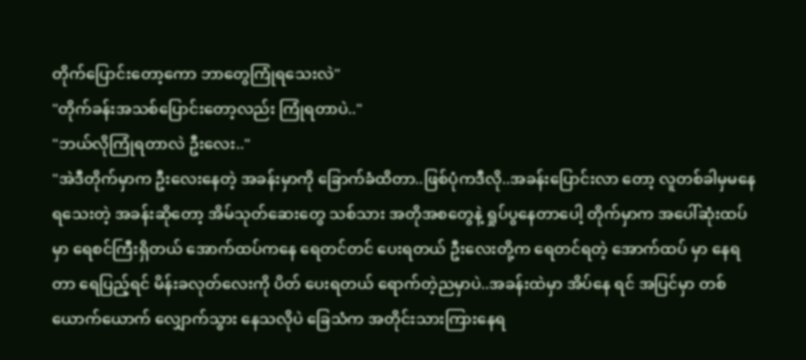တိုက်ပြောင်းတော့ကော ဘာတွေကြုံရသေးလဲ"
"တိုက်ခန်းအသစ်ပြောင်းတော့လည်း ကြုံရတာပဲ.."
"ဘယ်လိုကြုံရတာလဲ ဦးလေး.."
"အဲဒီတိုက်မှာက ဦးလေးနေတဲ့ အခန်းမှာကို ခြောက်ခံထိတာ..ဖြစ်ပုံကဒီလို..အခန်းပြောင်းလာ တော့ လူတစ်ခါမှမနေရသေးတဲ့ အခန်းဆိုတော့ အိမ်သုတ်ဆေးတွေ သစ်သား အတိုအစတွေနဲ့ ရှုပ်ပွနေတာပေါ့ တိုက်မှာက အပေါ်ဆုံးထပ်မှာ ရေစင်ကြီးရှိတယ် အောက်ထပ်ကနေ ရေတင်တင် ပေးရတယ် ဦးလေးတို့က ရေတင်ရတဲ့ အောက်ထပ် မှာ နေရတာ ရေပြည့်ရင် မိန်းခလုတ်လေးကို ပိတ် ပေးရတယ် ရောက်တဲ့ညမှာပဲ..အခန်းထဲမှာ အိပ်နေ ရင် အပြင်မှာ တစ်ယောက်ယောက် လျှောက်သွား နေသလိုပဲ ခြေသံက အတိုင်းသားကြားနေရ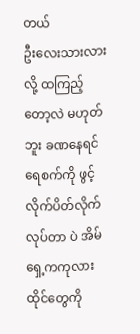တယ်
ဦးလေးသားလားလို့ ထကြည့်တော့လဲ မဟုတ်ဘူး ခဏနေရင် ရေစက်ကို ဖွင့်လိုက်ပိတ်လိုက်လုပ်တာ ပဲ အိမ်ရှေ့ကကုလားထိုင်တွေကို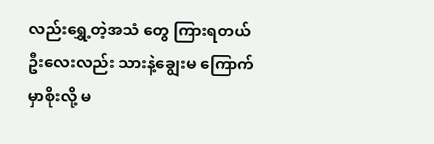လည်းရွှေ့တဲ့အသံ တွေ ကြားရတယ် ဦးလေးလည်း သားနဲ့ချွေးမ ကြောက်မှာစိုးလို့ မ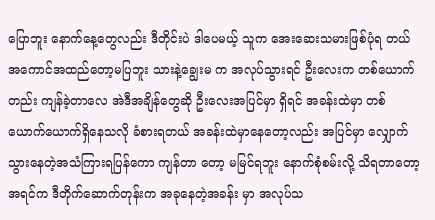ပြောဘူး နောက်နေ့တွေလည်း ဒီတိုင်းပဲ ဒါပေမယ့် သူက အေးဆေးသမားဖြစ်ပုံရ တယ် အကောင်အထည်တော့မပြဘူး သားနဲ့ချွေးမ က အလုပ်သွားရင် ဦးလေးက တစ်ယောက်တည်း ကျန်ခဲ့တာလေ အဲဒီအချိန်တွေဆို ဦးလေးအပြင်မှာ ရှိရင် အခန်းထဲမှာ တစ်ယောက်ယောက်ရှိနေသလို ခံစားရတယ် အခန်းထဲမှာနေတော့လည်း အပြင်မှာ လျှောက်သွားနေတဲ့အသံကြားရပြန်ကော ကျန်တာ တော့ မမြင်ရဘူး နောက်စုံစမ်းလို့ သိရတာတော့ အရင်က ဒီတိုက်ဆောက်တုန်းက အခုနေတဲ့အခန်း မှာ အလုပ်သ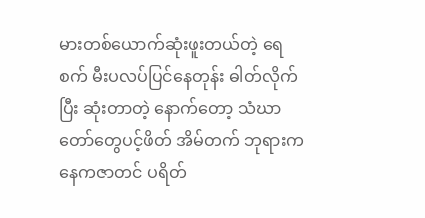မားတစ်ယောက်ဆုံးဖူးတယ်တဲ့ ရေ စက် မီးပလပ်ပြင်နေတုန်း ဓါတ်လိုက်ပြီး ဆုံးတာတဲ့ နောက်တော့ သံဃာတော်တွေပင့်ဖိတ် အိမ်တက် ဘုရားကနေကဇာတင် ပရိတ်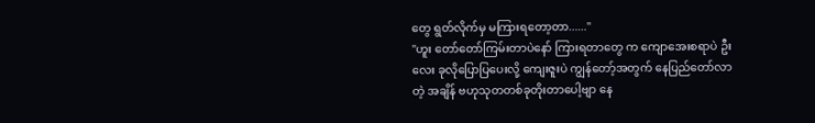တွေ ရွတ်လိုက်မှ မကြားရတော့တာ......"
"ဟူး တော်တော်ကြမ်းတာပဲနော် ကြားရတာတွေ က ကျောအေးစရာပဲ ဦးလေး ခုလိုပြောပြပေးလို့ ကျေးဇူးပဲ ကျွန်တော့်အတွက် နေပြည်တော်လာတဲ့ အချိန် ဗဟုသုတတစ်ခုတိုးတာပေါ့ဗျာ နေ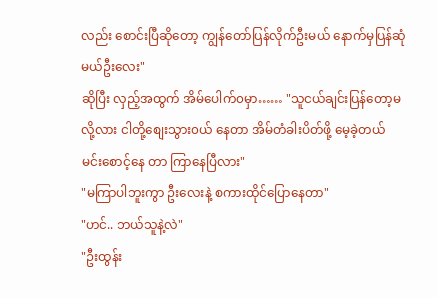လည်း စောင်းပြီဆိုတော့ ကျွန်တော်ပြန်လိုက်ဦးမယ် နောက်မှပြန်ဆုံမယ်ဦးလေး"
ဆိုပြီး လှည့်အထွက် အိမ်ပေါက်၀မှာ…… "သူငယ်ချင်းပြန်တော့မလို့လား ငါတို့စျေးသွား၀ယ် နေတာ အိမ်တံခါးပိတ်ဖို့ မေ့ခဲ့တယ် မင်းစောင့်နေ တာ ကြာနေပြီလား"
"မကြာပါဘူးကွာ ဦးလေးနဲ့ စကားထိုင်ပြောနေတာ"
"ဟင်.. ဘယ်သူနဲ့လဲ"
"ဦးထွန်း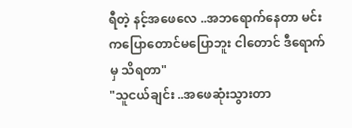ရီတဲ့ နင့်အဖေလေ ..အဘရောက်နေတာ မင်းကပြောတောင်မပြောဘူး ငါတောင် ဒီရောက်မှ သိရတာ"
"သူငယ်ချင်း ..အဖေဆုံးသွားတာ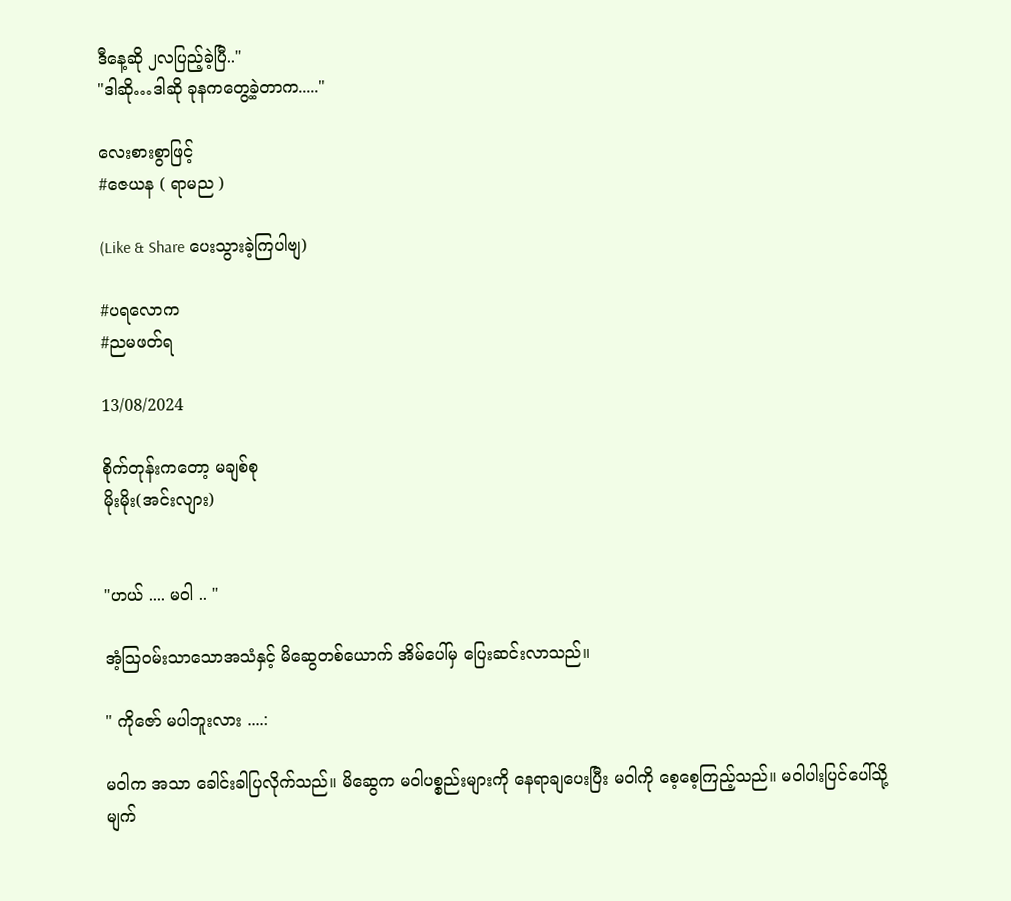ဒီနေ့ဆို ၂လပြည့်ခဲ့ပြီ.."
"ဒါဆို…ဒါဆို ခုနကတွေ့ခဲ့တာက....."

လေးစားစွာဖြင့်
#ဇေယန ( ရာမည )

(Like & Share ပေးသွားခဲ့ကြပါဗျ)

#ပရလောက
#ညမဖတ်ရ

13/08/2024

စိုက်တုန်းကတော့ မချစ်စု
မိုးမိုး(အင်းလျား)


"ဟယ် .... မဝါ .. "

အံ့ဩဝမ်းသာသောအသံနှင့် မိဆွေတစ်ယောက် အိမ်ပေါ်မှ ပြေးဆင်းလာသည်။

" ကိုဇော် မပါဘူးလား ....:

မဝါက အသာ ခေါင်းခါပြလိုက်သည်။ မိဆွေက မဝါပစ္စည်းများကို နေရာချပေးပြီး မဝါကို စေ့စေ့ကြည့်သည်။ မဝါပါးပြင်ပေါ်သို့ မျက်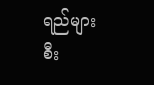ရည်များ စီး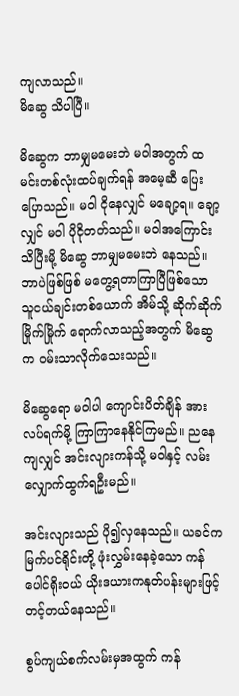ကျလာသည်။
မိဆွေ သိပါပြီ။

မိဆွေက ဘာမျှမမေးဘဲ မဝါအတွက် ထမင်းတစ်လုံးထပ်ချက်ရန် အမေ့ဆီ ပြေးပြောသည်။ မဝါ ငိုနေလျှင် မချော့ရ။ ချော့လျှင် မဝါ ပိုငိုတတ်သည်။ မဝါအကြောင်း သိပြီးမို့ မိဆွေ ဘာမျှမမေးဘဲ နေသည်။ ဘာပဲဖြစ်ဖြစ် မတွေ့ရတာကြာပြီဖြစ်သော သူငယ်ချင်းတစ်ယောက် အိမ်သို့ ဆိုက်ဆိုက်မြိုက်မြိုက် ရောက်လာသည့်အတွက် မိဆွေက ဝမ်းသာလိုက်သေးသည်။

မိဆွေရော မဝါပါ ကျောင်းပိတ်ချိန် အားလပ်ရက်မို့ ကြာကြာနေနိုင်ကြမည်။ ညနေကျလျှင် အင်းလျားကန်သို့ မဝါနှင့် လမ်းလျှောက်ထွက်ရဦးမည်။

အင်းလျားသည် ပို၍လှနေသည်။ ယခင်က မြက်ပင်ရိုင်းတို့ ဖုံးလွှမ်းနေခဲ့သော ကန်ပေါင်ရိုးဝယ် ယိုးဒယားကနုတ်ပန်းများဖြင့် တင့်တယ်နေသည်။

စွပ်ကျယ်စက်လမ်းမှအထွက် ကန်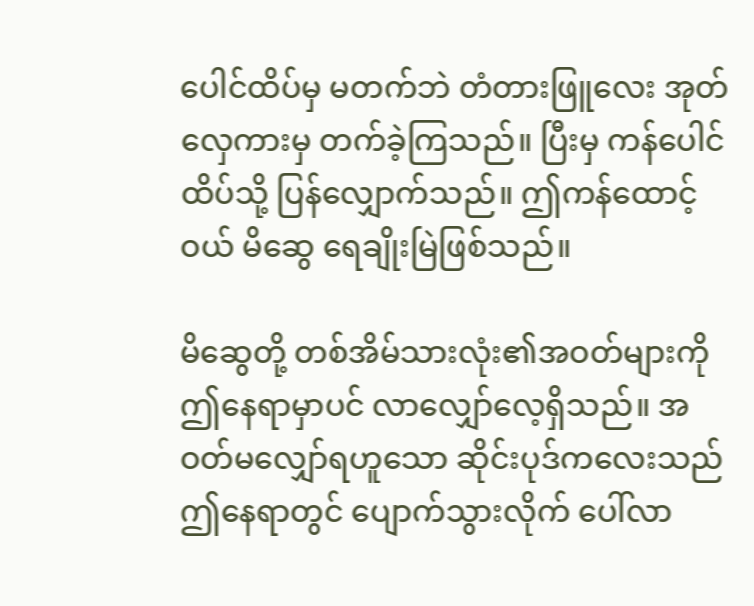ပေါင်ထိပ်မှ မတက်ဘဲ တံတားဖြူလေး အုတ်လှေကားမှ တက်ခဲ့ကြသည်။ ပြီးမှ ကန်ပေါင်ထိပ်သို့ ပြန်လျှောက်သည်။ ဤကန်ထောင့်ဝယ် မိဆွေ ရေချိုးမြဲဖြစ်သည်။

မိဆွေတို့ တစ်အိမ်သားလုံး၏အဝတ်များကို ဤနေရာမှာပင် လာလျှော်လေ့ရှိသည်။ အဝတ်မလျှော်ရဟူသော ဆိုင်းပုဒ်ကလေးသည် ဤနေရာတွင် ပျောက်သွားလိုက် ပေါ်လာ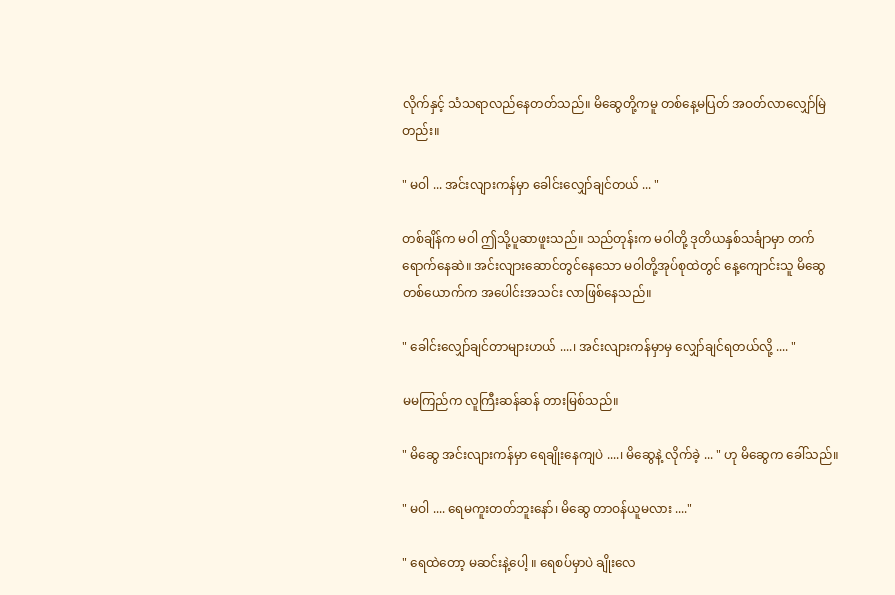လိုက်နှင့် သံသရာလည်နေတတ်သည်။ မိဆွေတို့ကမူ တစ်နေ့မပြတ် အဝတ်လာလျှော်မြဲတည်း။

" မဝါ ... အင်းလျားကန်မှာ ခေါင်းလျှော်ချင်တယ် ... "

တစ်ချိန်က မဝါ ဤသို့ပူဆာဖူးသည်။ သည်တုန်းက မဝါတို့ ဒုတိယနှစ်သင်္ချာမှာ တက်ရောက်နေဆဲ။ အင်းလျားဆောင်တွင်နေသော မဝါတို့အုပ်စုထဲတွင် နေ့ကျောင်းသူ မိဆွေတစ်ယောက်က အပေါင်းအသင်း လာဖြစ်နေသည်။

" ခေါင်းလျှော်ချင်တာများဟယ် ....၊ အင်းလျားကန်မှာမှ လျှော်ချင်ရတယ်လို့ .... "

မမကြည်က လူကြီးဆန်ဆန် တားမြစ်သည်။

" မိဆွေ အင်းလျားကန်မှာ ရေချိုးနေကျပဲ ....၊ မိဆွေနဲ့ လိုက်ခဲ့ ... " ဟု မိဆွေက ခေါ်သည်။

" မဝါ .... ရေမကူးတတ်ဘူးနော်၊ မိဆွေ တာဝန်ယူမလား ...."

" ရေထဲတော့ မဆင်းနဲ့ပေါ့ ။ ရေစပ်မှာပဲ ချိုးလေ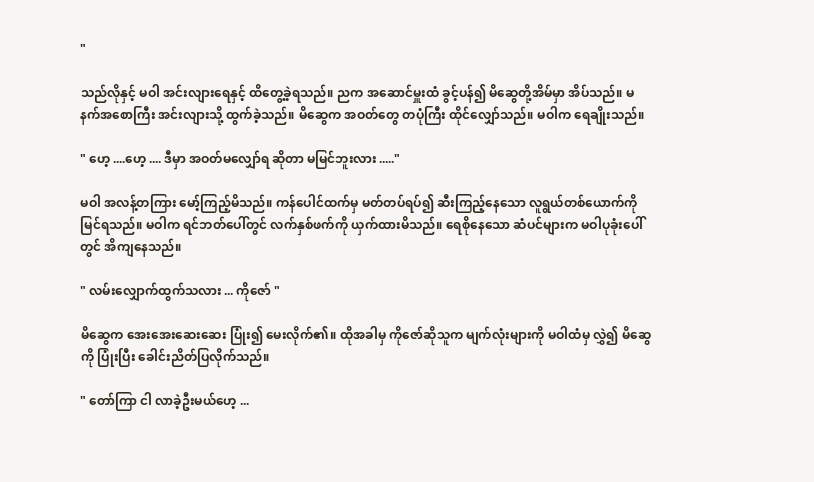"

သည်လိုနှင့် မဝါ အင်းလျားရေနှင့် ထိတွေ့ခဲ့ရသည်။ ညက အဆောင်မှူးထံ ခွင့်ပန်၍ မိဆွေတို့အိမ်မှာ အိပ်သည်။ မနက်အစောကြီး အင်းလျားသို့ ထွက်ခဲ့သည်။ မိဆွေက အဝတ်တွေ တပုံကြီး ထိုင်လျှော်သည်။ မဝါက ရေချိုးသည်။

" ဟေ့ ....ဟေ့ .... ဒီမှာ အဝတ်မလျှော်ရ ဆိုတာ မမြင်ဘူးလား ....."

မဝါ အလန့်တကြား မော့်ကြည့်မိသည်။ ကန်ပေါင်ထက်မှ မတ်တပ်ရပ်၍ ဆီးကြည့်နေသော လူရွယ်တစ်ယောက်ကို မြင်ရသည်။ မဝါက ရင်ဘတ်ပေါ်တွင် လက်နှစ်ဖက်ကို ယှက်ထားမိသည်။ ရေစိုနေသော ဆံပင်များက မဝါပုခုံးပေါ်တွင် အိကျနေသည်။

" လမ်းလျှောက်ထွက်သလား ... ကိုဇော် "

မိဆွေက အေးအေးဆေးဆေး ပြုံး၍ မေးလိုက်၏။ ထိုအခါမှ ကိုဇော်ဆိုသူက မျက်လုံးများကို မဝါထံမှ လွှဲ၍ မိဆွေကို ပြုံးပြီး ခေါင်းညိတ်ပြလိုက်သည်။

" တော်ကြာ ငါ လာခဲ့ဦးမယ်ဟေ့ ...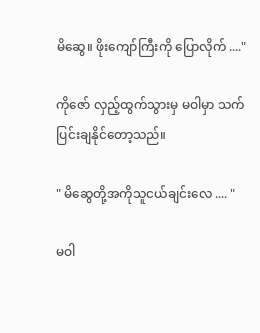မိဆွေ။ ဖိုးကျော်ကြီးကို ပြောလိုက် ...."

ကိုဇော် လှည့်ထွက်သွားမှ မဝါမှာ သက်ပြင်းချနိုင်တော့သည်။

" မိဆွေတို့အကိုသူငယ်ချင်းလေ .... "

မဝါ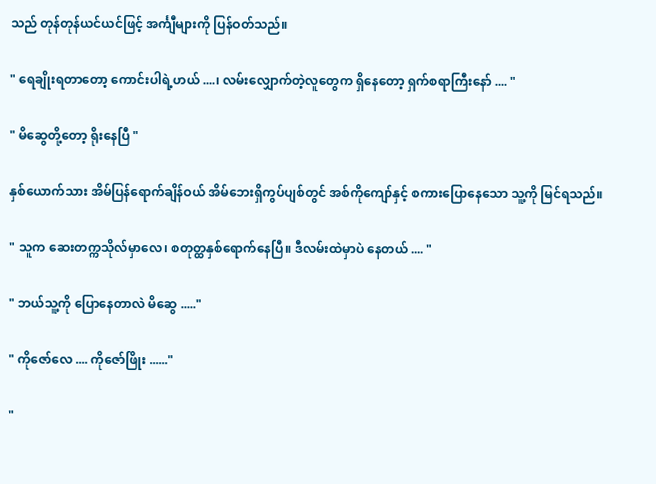သည် တုန်တုန်ယင်ယင်ဖြင့် အင်္ကျီများကို ပြန်ဝတ်သည်။

" ရေချိုးရတာတော့ ကောင်းပါရဲ့ဟယ် ....၊ လမ်းလျှောက်တဲ့လူတွေက ရှိနေတော့ ရှက်စရာကြီးနော် .... "

" မိဆွေတို့တော့ ရိုးနေပြီ "

နှစ်ယောက်သား အိမ်ပြန်ရောက်ချိန်ဝယ် အိမ်ဘေးရှိကွပ်ပျစ်တွင် အစ်ကိုကျော်နှင့် စကားပြောနေသော သူ့ကို မြင်ရသည်။

" သူက ဆေးတက္ကသိုလ်မှာလေ၊ စတုတ္ထနှစ်ရောက်နေပြီ။ ဒီလမ်းထဲမှာပဲ နေတယ် .... "

" ဘယ်သူ့ကို ပြောနေတာလဲ မိဆွေ ....."

" ကိုဇော်လေ .... ကိုဇော်ဖြိုး ......"

"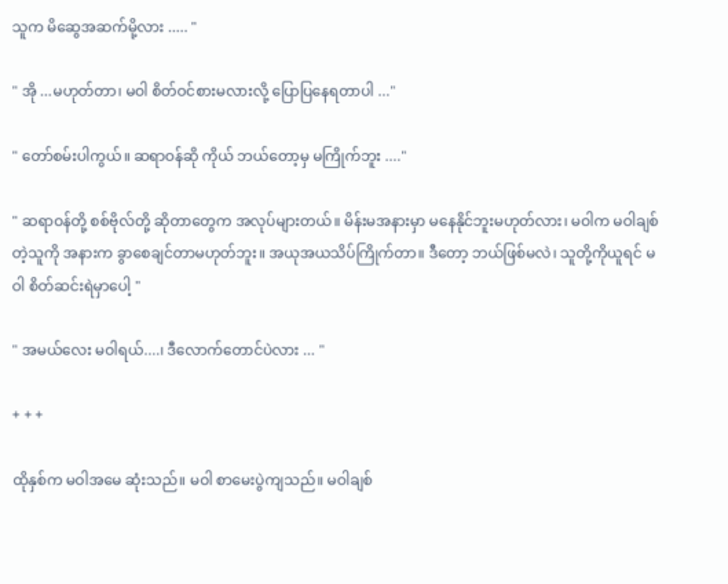သူက မိဆွေအဆက်မို့လား ..... "

" အို ...မဟုတ်တာ၊ မဝါ စိတ်ဝင်စားမလားလို့ ပြောပြနေရတာပါ ..."

" တော်စမ်းပါကွယ်။ ဆရာဝန်ဆို ကိုယ် ဘယ်တော့မှ မကြိုက်ဘူး ...."

" ဆရာဝန်တို့ စစ်ဗိုလ်တို့ ဆိုတာတွေက အလုပ်များတယ်။ မိန်းမအနားမှာ မနေနိုင်ဘူးမဟုတ်လား၊ မဝါက မဝါချစ်တဲ့သူကို အနားက ခွာစေချင်တာမဟုတ်ဘူး။ အယုအယသိပ်ကြိုက်တာ။ ဒီတော့ ဘယ်ဖြစ်မလဲ၊ သူတို့ကိုယူရင် မဝါ စိတ်ဆင်းရဲမှာပေါ့ "

" အမယ်လေး မဝါရယ်....၊ ဒီလောက်တောင်ပဲလား ... "

+ + +

ထိုနှစ်က မဝါအမေ ဆုံးသည်။ မဝါ စာမေးပွဲကျသည်။ မဝါချစ်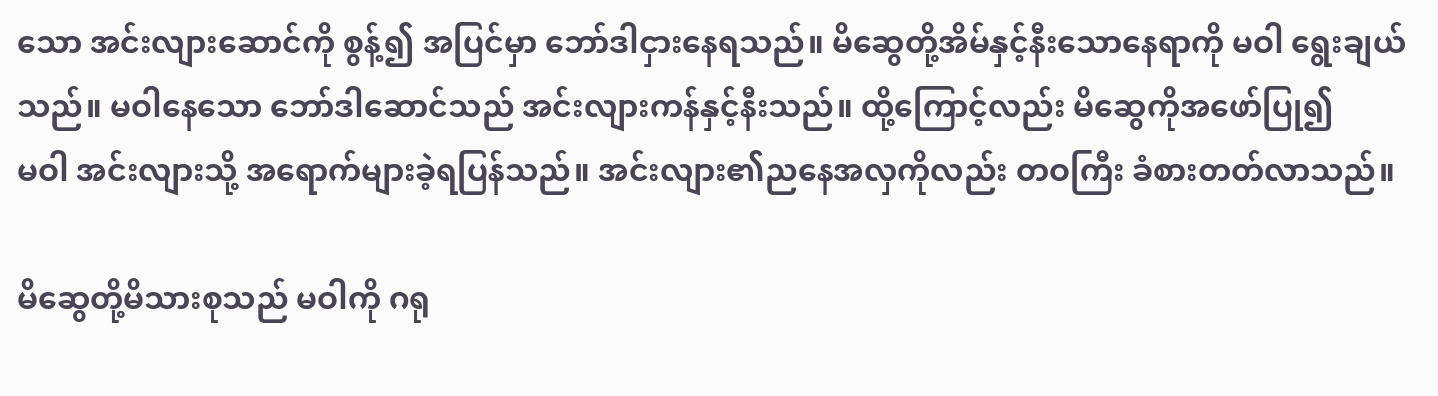သော အင်းလျားဆောင်ကို စွန့်၍ အပြင်မှာ ဘော်ဒါငှားနေရသည်။ မိဆွေတို့အိမ်နှင့်နီးသောနေရာကို မဝါ ရွေးချယ်သည်။ မဝါနေသော ဘော်ဒါဆောင်သည် အင်းလျားကန်နှင့်နီးသည်။ ထို့ကြောင့်လည်း မိဆွေကိုအဖော်ပြု၍
မဝါ အင်းလျားသို့ အရောက်များခဲ့ရပြန်သည်။ အင်းလျား၏ညနေအလှကိုလည်း တဝကြီး ခံစားတတ်လာသည်။

မိဆွေတို့မိသားစုသည် မဝါကို ဂရု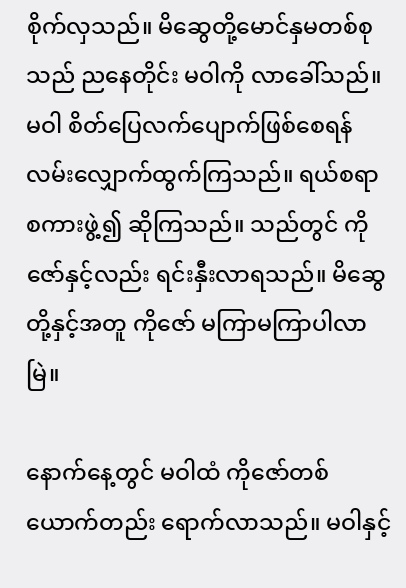စိုက်လှသည်။ မိဆွေတို့မောင်နှမတစ်စုသည် ညနေတိုင်း မဝါကို လာခေါ်သည်။ မဝါ စိတ်ပြေလက်ပျောက်ဖြစ်စေရန် လမ်းလျှောက်ထွက်ကြသည်။ ရယ်စရာစကားဖွဲ့၍ ဆိုကြသည်။ သည်တွင် ကိုဇော်နှင့်လည်း ရင်းနှီးလာရသည်။ မိဆွေတို့နှင့်အတူ ကိုဇော် မကြာမကြာပါလာမြဲ။

နောက်နေ့တွင် မဝါထံ ကိုဇော်တစ်ယောက်တည်း ရောက်လာသည်။ မဝါနှင့်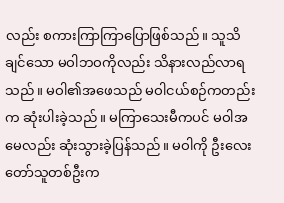လည်း စကားကြာကြာပြောဖြစ်သည်။ သူသိချင်သော မဝါဘဝကိုလည်း သိနားလည်လာရသည်။ မဝါ၏အဖေသည် မဝါငယ်စဉ်ကတည်းက ဆုံးပါးခဲ့သည်။ မကြာသေးမီကပင် မဝါအမေလည်း ဆုံးသွားခဲ့ပြန်သည်။ မဝါကို ဦးလေးတော်သူတစ်ဦးက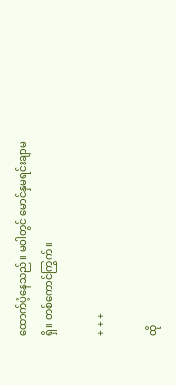ထောက်ပံ့နေသည်။ မဝါတွင် မောင်နှမရင်းချာမရှိ။ တစ်ကောင်ကြွက်။

+ + +

ထို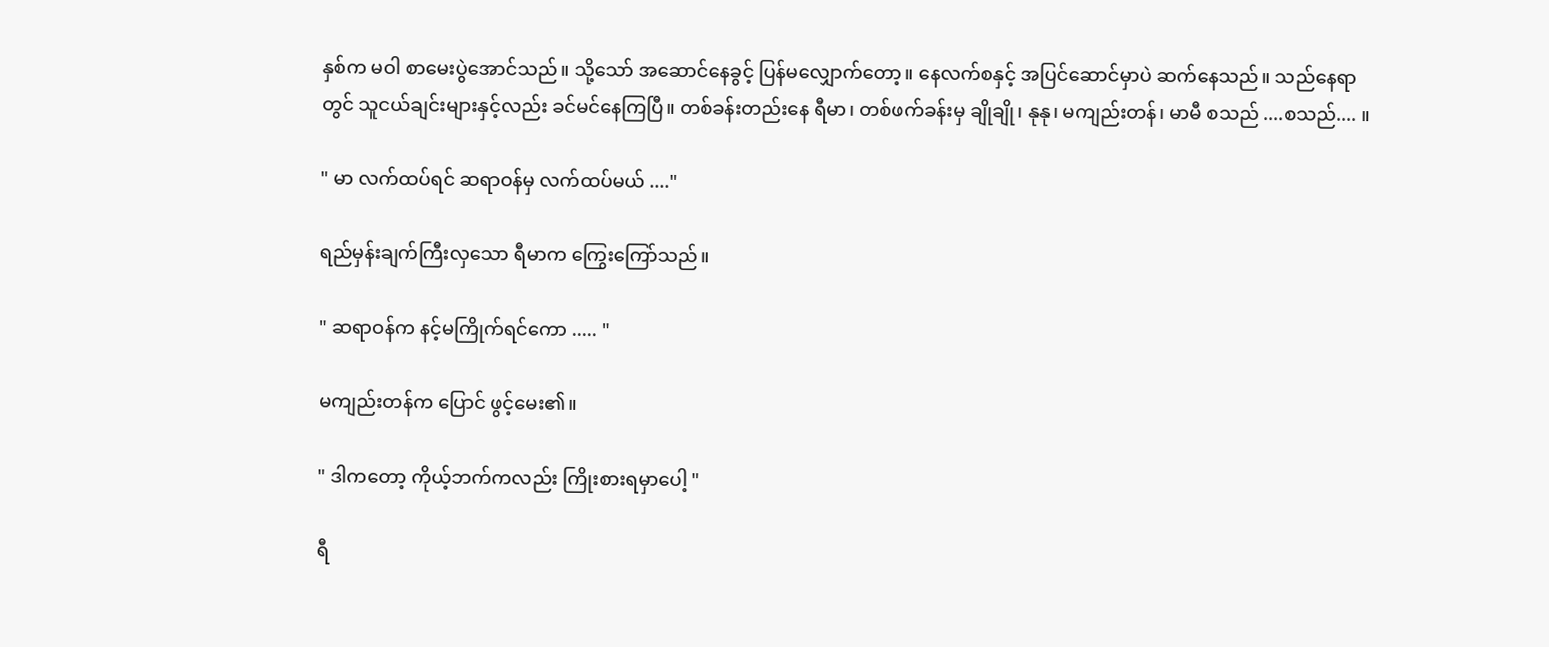နှစ်က မဝါ စာမေးပွဲအောင်သည်။ သို့သော် အဆောင်နေခွင့် ပြန်မလျှောက်တော့။ နေလက်စနှင့် အပြင်ဆောင်မှာပဲ ဆက်နေသည်။ သည်နေရာတွင် သူငယ်ချင်းများနှင့်လည်း ခင်မင်နေကြပြီ။ တစ်ခန်းတည်းနေ ရီမာ၊ တစ်ဖက်ခန်းမှ ချိုချို၊ နုနု၊ မကျည်းတန်၊ မာမီ စသည် ....စသည်.... ။

" မာ လက်ထပ်ရင် ဆရာဝန်မှ လက်ထပ်မယ် ...."

ရည်မှန်းချက်ကြီးလှသော ရီမာက ကြွေးကြော်သည်။

" ဆရာဝန်က နင့်မကြိုက်ရင်ကော ..... "

မကျည်းတန်က ပြောင် ဖွင့်မေး၏။

" ဒါကတော့ ကိုယ့်ဘက်ကလည်း ကြိုးစားရမှာပေါ့ "

ရီ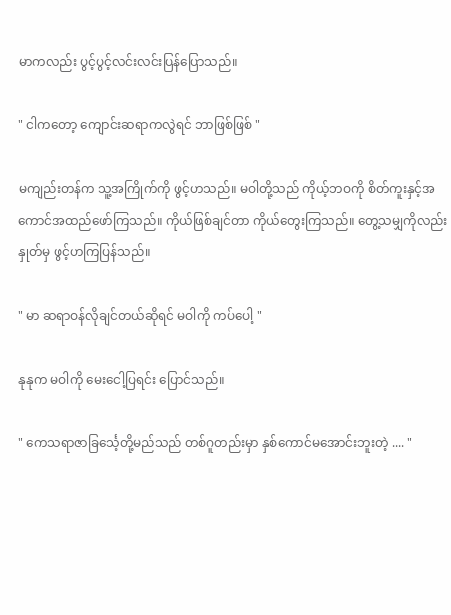မာကလည်း ပွင့်ပွင့်လင်းလင်းပြန်ပြောသည်။

" ငါကတော့ ကျောင်းဆရာကလွဲရင် ဘာဖြစ်ဖြစ် "

မကျည်းတန်က သူ့အကြိုက်ကို ဖွင့်ဟသည်။ မဝါတို့သည် ကိုယ့်ဘဝကို စိတ်ကူးနှင့်အကောင်အထည်ဖော်ကြသည်။ ကိုယ်ဖြစ်ချင်တာ ကိုယ်တွေးကြသည်။ တွေ့သမျှကိုလည်း နှုတ်မှ ဖွင့်ဟကြပြန်သည်။

" မာ ဆရာဝန်လိုချင်တယ်ဆိုရင် မဝါကို ကပ်ပေါ့ "

နုနုက မဝါကို မေးငေါ့ပြရင်း ပြောင်သည်။

" ကေသရာဇာခြင်္သေ့တို့မည်သည် တစ်ဂူတည်းမှာ နှစ်ကောင်မအောင်းဘူးတဲ့ .... "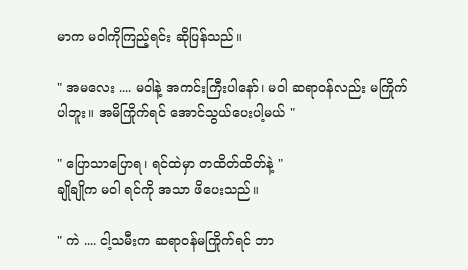မာက မဝါကိုကြည့်ရင်း ဆိုပြန်သည်။

" အမလေး .... မဝါနဲ့ အကင်းကြီးပါနော်၊ မဝါ ဆရာဝန်လည်း မကြိုက်ပါဘူး။ အမိကြိုက်ရင် အောင်သွယ်ပေးပါ့မယ် "

" ပြောသာပြောရ၊ ရင်ထဲမှာ တထိတ်ထိတ်နဲ့ "
ချိုချိုက မဝါ ရင်ကို အသာ ဖိပေးသည်။

" ကဲ .... ငါ့သမီးက ဆရာဝန်မကြိုက်ရင် ဘာ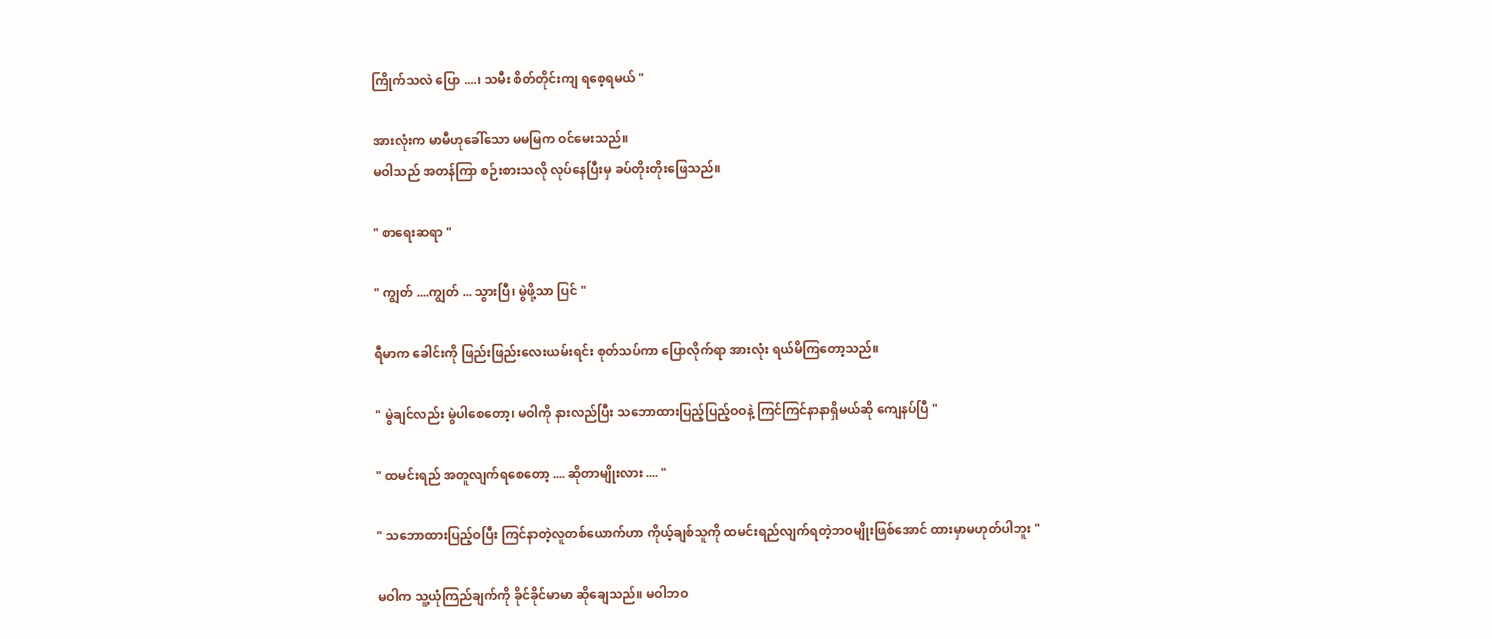ကြိုက်သလဲ ပြော ....၊ သမီး စိတ်တိုင်းကျ ရစေ့ရမယ် "

အားလုံးက မာမီဟုခေါ်သော မမမြက ဝင်မေးသည်။
မဝါသည် အတန်ကြာ စဉ်းစားသလို လုပ်နေပြီးမှ ခပ်တိုးတိုးဖြေသည်။

" စာရေးဆရာ "

" ကျွတ် ....ကျွတ် ... သွားပြီ၊ မွဲဖို့သာ ပြင် "

ရီမာက ခေါင်းကို ဖြည်းဖြည်းလေးယမ်းရင်း စုတ်သပ်ကာ ပြောလိုက်ရာ အားလုံး ရယ်မိကြတော့သည်။

" မွဲချင်လည်း မွဲပါစေတော့၊ မဝါကို နားလည်ပြီး သဘောထားပြည့်ပြည့်ဝဝနဲ့ ကြင်ကြင်နာနာရှိမယ်ဆို ကျေနပ်ပြီ "

" ထမင်းရည် အတူလျက်ရစေတော့ .... ဆိုတာမျိုးလား .... "

" သဘောထားပြည့်ဝပြီး ကြင်နာတဲ့လူတစ်ယောက်ဟာ ကိုယ့်ချစ်သူကို ထမင်းရည်လျက်ရတဲ့ဘဝမျိုးဖြစ်အောင် ထားမှာမဟုတ်ပါဘူး "

မဝါက သူ့ယုံကြည်ချက်ကို ခိုင်ခိုင်မာမာ ဆိုချေသည်။ မဝါဘဝ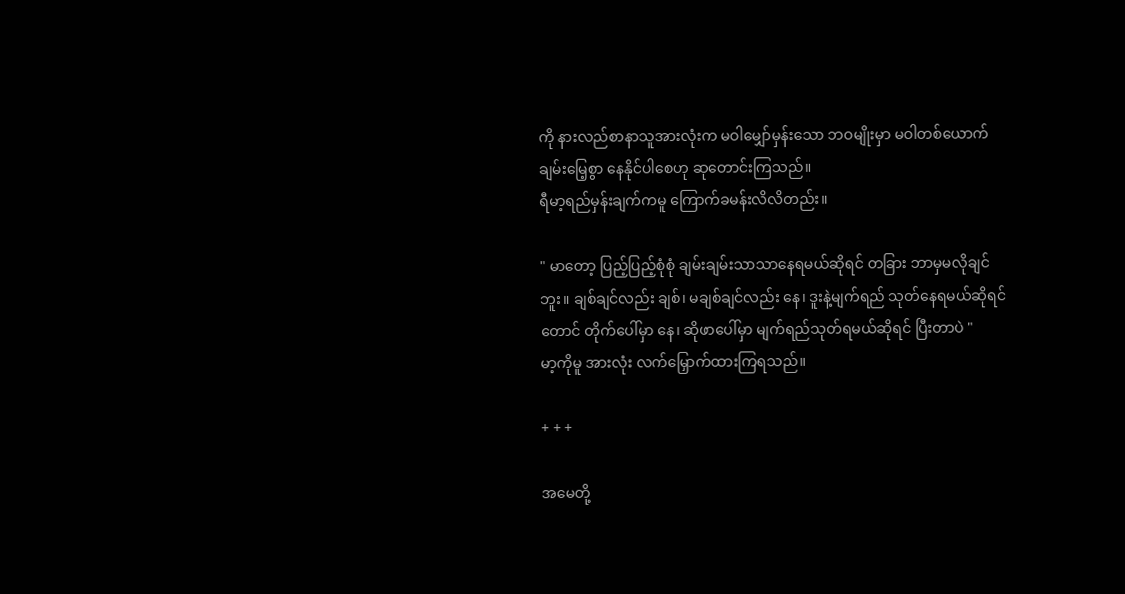ကို နားလည်စာနာသူအားလုံးက မဝါမျှော်မှန်းသော ဘဝမျိုးမှာ မဝါတစ်ယောက် ချမ်းမြေ့စွာ နေနိုင်ပါစေဟု ဆုတောင်းကြသည်။
ရီမာ့ရည်မှန်းချက်ကမူ ကြောက်ခမန်းလိလိတည်း။

" မာတော့ ပြည့်ပြည့်စုံစုံ ချမ်းချမ်းသာသာနေရမယ်ဆိုရင် တခြား ဘာမှမလိုချင်ဘူး။ ချစ်ချင်လည်း ချစ်၊ မချစ်ချင်လည်း နေ၊ ဒူးနဲ့မျက်ရည် သုတ်နေရမယ်ဆိုရင်တောင် တိုက်ပေါ်မှာ နေ၊ ဆိုဖာပေါ်မှာ မျက်ရည်သုတ်ရမယ်ဆိုရင် ပြီးတာပဲ "
မာ့ကိုမူ အားလုံး လက်မြှောက်ထားကြရသည်။

+ + +

အမေတို့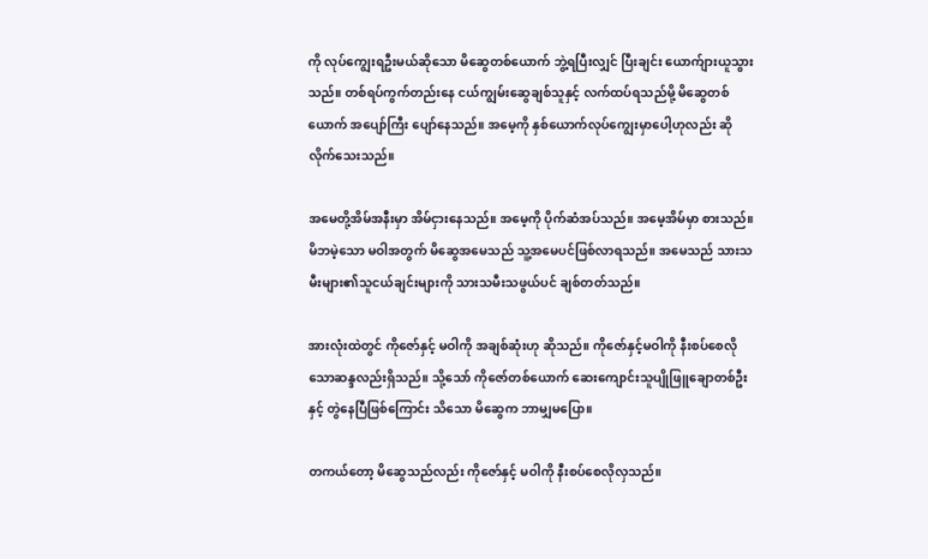ကို လုပ်ကျွေးရဦးမယ်ဆိုသော မိဆွေတစ်ယောက် ဘွဲ့ရပြီးလျှင် ပြီးချင်း ယောက်ျားယူသွားသည်။ တစ်ရပ်ကွက်တည်းနေ ငယ်ကျွမ်းဆွေချစ်သူနှင့် လက်ထပ်ရသည်မို့ မိဆွေတစ်ယောက် အပျော်ကြီး ပျော်နေသည်။ အမေ့ကို နှစ်ယောက်လုပ်ကျွေးမှာပေါ့ဟုလည်း ဆိုလိုက်သေးသည်။

အမေတို့အိမ်အနီးမှာ အိမ်ငှားနေသည်။ အမေ့ကို ပိုက်ဆံအပ်သည်။ အမေ့အိမ်မှာ စားသည်။ မိဘမဲ့သော မဝါအတွက် မိဆွေအမေသည် သူ့အမေပင်ဖြစ်လာရသည်။ အမေသည် သားသမီးများ၏သူငယ်ချင်းများကို သားသမီးသဖွယ်ပင် ချစ်တတ်သည်။

အားလုံးထဲတွင် ကိုဇော်နှင့် မဝါကို အချစ်ဆုံးဟု ဆိုသည်။ ကိုဇော်နှင့်မဝါကို နီးစပ်စေလိုသောဆန္ဒလည်းရှိသည်။ သို့သော် ကိုဇော်တစ်ယောက် ဆေးကျောင်းသူပျိုဖြူချောတစ်ဦးနှင့် တွဲနေပြီဖြစ်ကြောင်း သိသော မိဆွေက ဘာမျှမပြော။

တကယ်တော့ မိဆွေသည်လည်း ကိုဇော်နှင့် မဝါကို နီးစပ်စေလိုလှသည်။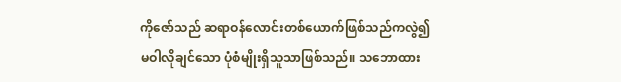ကိုဇော်သည် ဆရာဝန်လောင်းတစ်ယောက်ဖြစ်သည်ကလွဲ၍ မဝါလိုချင်သော ပုံစံမျိုးရှိသူသာဖြစ်သည်။ သဘောထား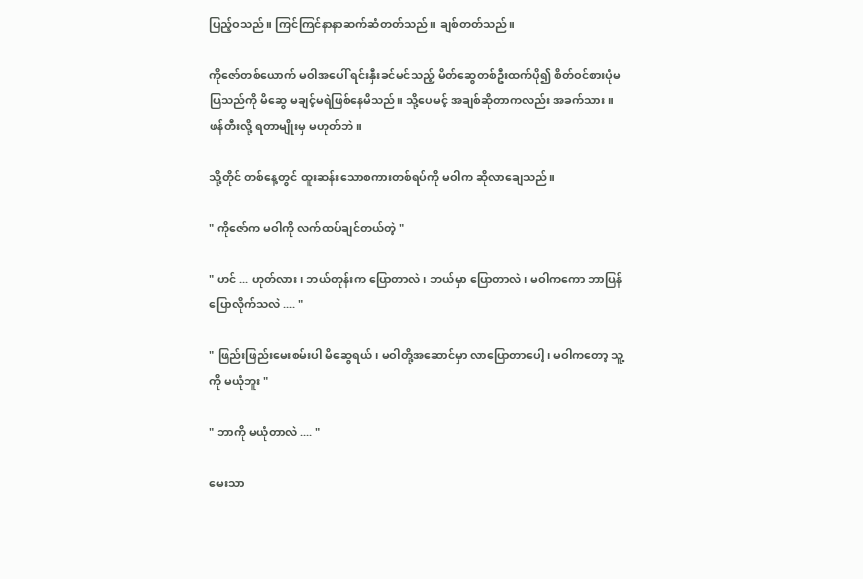ပြည့်ဝသည်။ ကြင်ကြင်နာနာဆက်ဆံတတ်သည်။ ချစ်တတ်သည်။

ကိုဇော်တစ်ယောက် မဝါအပေါ် ရင်းနှီးခင်မင်သည့် မိတ်ဆွေတစ်ဦးထက်ပို၍ စိတ်ဝင်စားပုံမပြသည်ကို မိဆွေ မချင့်မရဲဖြစ်နေမိသည်။ သို့ပေမင့် အချစ်ဆိုတာကလည်း အခက်သား။ ဖန်တီးလို့ ရတာမျိုးမှ မဟုတ်ဘဲ။

သို့တိုင် တစ်နေ့တွင် ထူးဆန်းသောစကားတစ်ရပ်ကို မဝါက ဆိုလာချေသည်။

" ကိုဇော်က မဝါကို လက်ထပ်ချင်တယ်တဲ့ "

" ဟင် ... ဟုတ်လား၊ ဘယ်တုန်းက ပြောတာလဲ၊ ဘယ်မှာ ပြောတာလဲ၊ မဝါကကော ဘာပြန်ပြောလိုက်သလဲ .... "

" ဖြည်းဖြည်းမေးစမ်းပါ မိဆွေရယ်၊ မဝါတို့အဆောင်မှာ လာပြောတာပေါ့၊ မဝါကတော့ သူ့ကို မယုံဘူး "

" ဘာကို မယုံတာလဲ .... "

မေးသာ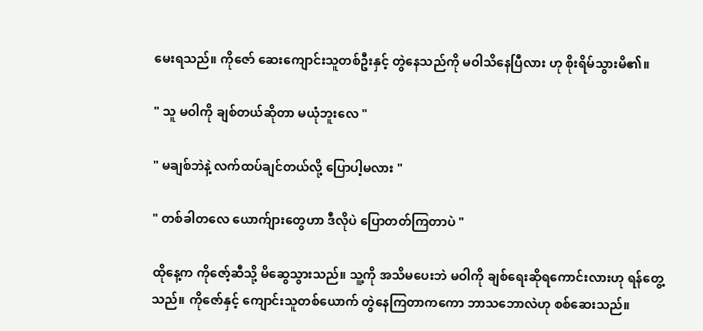မေးရသည်။ ကိုဇော် ဆေးကျောင်းသူတစ်ဦးနှင့် တွဲနေသည်ကို မဝါသိနေပြီလား ဟု စိုးရိမ်သွားမိ၏။

" သူ မဝါကို ချစ်တယ်ဆိုတာ မယုံဘူးလေ "

" မချစ်ဘဲနဲ့ လက်ထပ်ချင်တယ်လို့ ပြောပါ့မလား "

" တစ်ခါတလေ ယောက်ျားတွေဟာ ဒီလိုပဲ ပြောတတ်ကြတာပဲ "

ထိုနေ့က ကိုဇော့်ဆီသို့ မိဆွေသွားသည်။ သူ့ကို အသိမပေးဘဲ မဝါကို ချစ်ရေးဆိုရကောင်းလားဟု ရန်တွေ့သည်။ ကိုဇော်နှင့် ကျောင်းသူတစ်ယောက် တွဲနေကြတာကကော ဘာသဘောလဲဟု စစ်ဆေးသည်။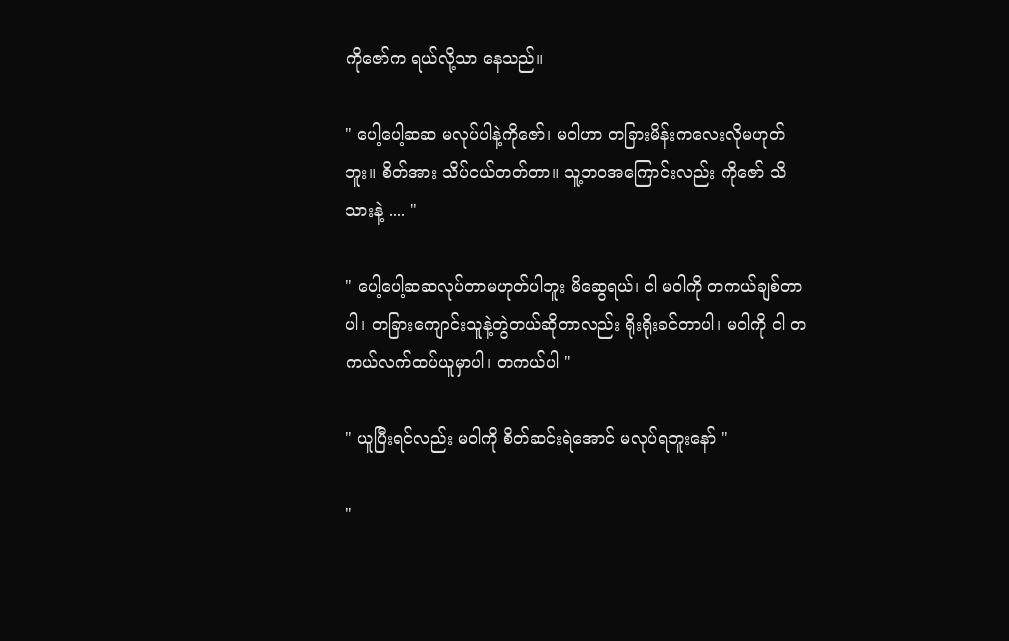ကိုဇော်က ရယ်လို့သာ နေသည်။

" ပေါ့ပေါ့ဆဆ မလုပ်ပါနဲ့ကိုဇော်၊ မဝါဟာ တခြားမိန်းကလေးလိုမဟုတ်ဘူး။ စိတ်အား သိပ်ငယ်တတ်တာ။ သူ့ဘဝအကြောင်းလည်း ကိုဇော် သိသားနဲ့ .... "

" ပေါ့ပေါ့ဆဆလုပ်တာမဟုတ်ပါဘူး မိဆွေရယ်၊ ငါ မဝါကို တကယ်ချစ်တာပါ၊ တခြားကျောင်းသူနဲ့တွဲတယ်ဆိုတာလည်း ရိုးရိုးခင်တာပါ၊ မဝါကို ငါ တကယ်လက်ထပ်ယူမှာပါ၊ တကယ်ပါ "

" ယူပြီးရင်လည်း မဝါကို စိတ်ဆင်းရဲအောင် မလုပ်ရဘူးနော် "

"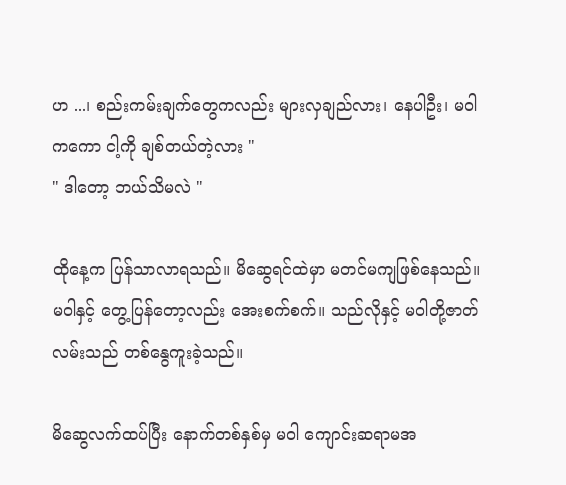ဟ ...၊ စည်းကမ်းချက်တွေကလည်း များလှချည်လား၊ နေပါဦး၊ မဝါကကော ငါ့ကို ချစ်တယ်တဲ့လား "
" ဒါတော့ ဘယ်သိမလဲ "

ထိုနေ့က ပြန်သာလာရသည်။ မိဆွေရင်ထဲမှာ မတင်မကျဖြစ်နေသည်။ မဝါနှင့် တွေ့ပြန်တော့လည်း အေးစက်စက်။ သည်လိုနှင့် မဝါတို့ဇာတ်လမ်းသည် တစ်နွေကူးခဲ့သည်။

မိဆွေလက်ထပ်ပြီး နောက်တစ်နှစ်မှ မဝါ ကျောင်းဆရာမအ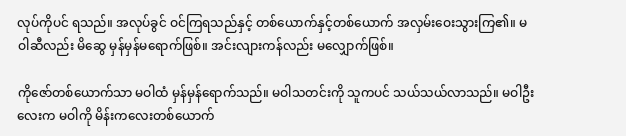လုပ်ကိုပင် ရသည်။ အလုပ်ခွင် ဝင်ကြရသည်နှင့် တစ်ယောက်နှင့်တစ်ယောက် အလှမ်းဝေးသွားကြ၏။ မဝါဆီလည်း မိဆွေ မှန်မှန်မရောက်ဖြစ်။ အင်းလျားကန်လည်း မလျှောက်ဖြစ်။

ကိုဇော်တစ်ယောက်သာ မဝါထံ မှန်မှန်ရောက်သည်။ မဝါသတင်းကို သူကပင် သယ်သယ်လာသည်။ မဝါဦးလေးက မဝါကို မိန်းကလေးတစ်ယောက်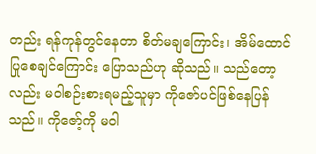တည်း ရန်ကုန်တွင်နေတာ စိတ်မချကြောင်း၊ အိမ်ထောင်ပြုစေချင်ကြောင်း ပြောသည်ဟု ဆိုသည်။ သည်တော့လည်း မဝါစဉ်းစားရမည့်သူမှာ ကိုဇော်ပင်ဖြစ်နေပြန်သည်။ ကိုဇော့်ကို မဝါ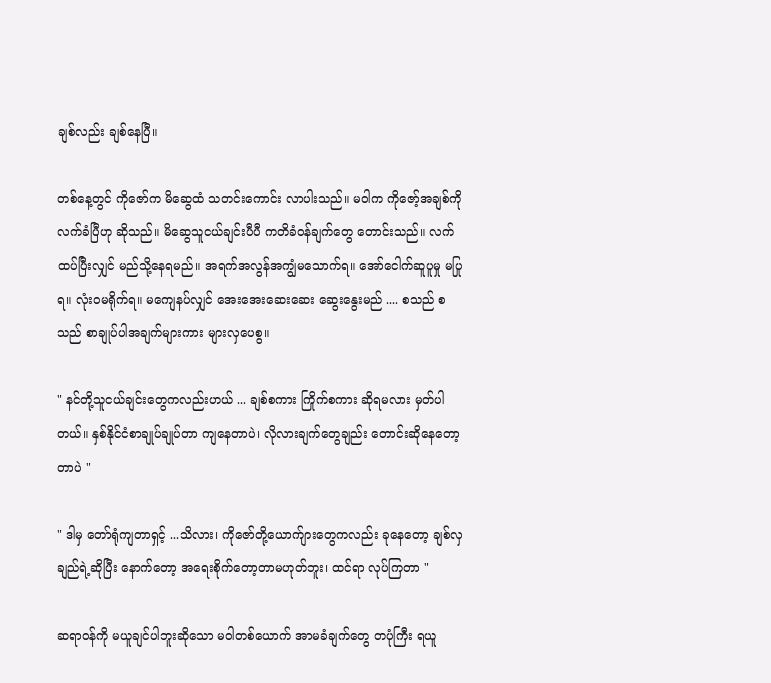ချစ်လည်း ချစ်နေပြီ။

တစ်နေ့တွင် ကိုဇော်က မိဆွေထံ သတင်းကောင်း လာပါးသည်။ မဝါက ကိုဇော့်အချစ်ကို လက်ခံပြီဟု ဆိုသည်။ မိဆွေသူငယ်ချင်းပီပီ ကတိခံဝန်ချက်တွေ တောင်းသည်။ လက်ထပ်ပြီးလျှင် မည်သို့နေရမည်။ အရက်အလွန်အကျွံမသောက်ရ။ အော်ငေါက်ဆူပူမှု မပြုရ။ လုံးဝမရိုက်ရ။ မကျေနပ်လျှင် အေးအေးဆေးဆေး ဆွေးနွေးမည် .... စသည် စသည် စာချုပ်ပါအချက်များကား များလှပေစွ။

" နင်တို့သူငယ်ချင်းတွေကလည်းဟယ် ... ချစ်စကား ကြိုက်စကား ဆိုရမလား မှတ်ပါတယ်။ နှစ်နိုင်ငံစာချုပ်ချုပ်တာ ကျနေတာပဲ၊ လိုလားချက်တွေချည်း တောင်းဆိုနေတော့တာပဲ "

" ဒါမှ တော်ရုံကျတာရှင့် ...သိလား၊ ကိုဇော်တို့ယောက်ျားတွေကလည်း ခုနေတော့ ချစ်လှချည်ရဲ့ဆိုပြီး နောက်တော့ အရေးစိုက်တော့တာမဟုတ်ဘူး၊ ထင်ရာ လုပ်ကြတာ "

ဆရာဝန်ကို မယူချင်ပါဘူးဆိုသော မဝါတစ်ယောက် အာမခံချက်တွေ တပုံကြီး ရယူ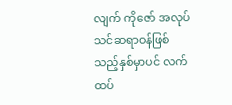လျက် ကိုဇော် အလုပ်သင်ဆရာဝန်ဖြစ်သည့်နှစ်မှာပင် လက်ထပ်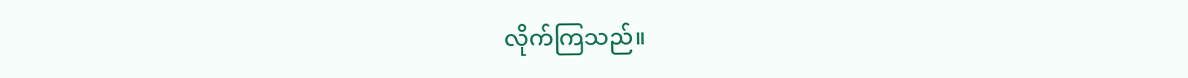လိုက်ကြသည်။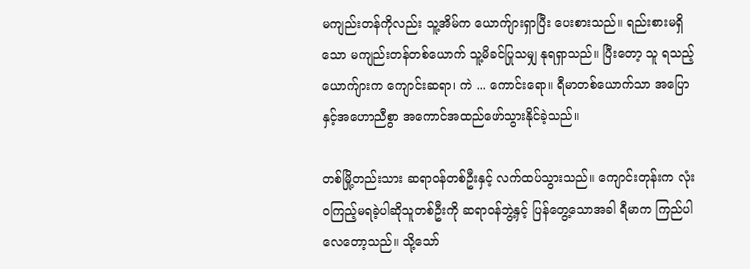မကျည်းတန်ကိုလည်း သူ့အိမ်က ယောက်ျားရှာပြီး ပေးစားသည်။ ရည်းစားမရှိသော မကျည်းတန်တစ်ယောက် သူ့မိခင်ပြုသမျှ နုရရှာသည်။ ပြီးတော့ သူ ရသည့်ယောက်ျားက ကျောင်းဆရာ၊ ကဲ ... ကောင်းရော။ ရီမာတစ်ယောက်သာ အပြောနှင့်အဟောညီစွာ အကောင်အထည်ဖော်သွားနိုင်ခဲ့သည်။

တစ်မြို့တည်းသား ဆရာဝန်တစ်ဦးနှင့် လက်ထပ်သွားသည်။ ကျောင်းတုန်းက လုံးဝကြည့်မရခဲ့ပါဆိုသူတစ်ဦးကို ဆရာဝန်ဘွဲ့နှင့် ပြန်တွေ့သောအခါ ရီမာက ကြည်ပါလေတော့သည်။ သို့သော်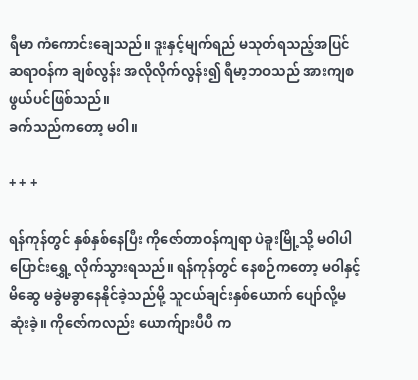ရီမာ ကံကောင်းချေသည်။ ဒူးနှင့်မျက်ရည် မသုတ်ရသည့်အပြင် ဆရာဝန်က ချစ်လွန်း အလိုလိုက်လွန်း၍ ရီမာ့ဘဝသည် အားကျစဖွယ်ပင်ဖြစ်သည်။
ခက်သည်ကတော့ မဝါ။

+ + +

ရန်ကုန်တွင် နှစ်နှစ်နေပြီး ကိုဇော်တာဝန်ကျရာ ပဲခူးမြို့သို့ မဝါပါ ပြောင်းရွှေ့ လိုက်သွားရသည်။ ရန်ကုန်တွင် နေစဉ်ကတော့ မဝါနှင့်မိဆွေ မခွဲမခွာနေနိုင်ခဲ့သည်မို့ သူငယ်ချင်းနှစ်ယောက် ပျော်လို့မဆုံးခဲ့။ ကိုဇော်ကလည်း ယောက်ျားပီပီ က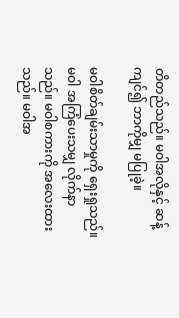တိတည်သည်။ မဝါအလိုနှင့် ဆန့်ကျင်၍ ဘာကိုမျှ မပြုခဲ့။

မဝါစိတ်ချမ်းသာမှုကို ရှေးရှုသည်။ မဝါ အကြံပေးသမျှ လိုက်နာသည်။ မဝါစကားကို အလေးထားသည်။ မဝါအ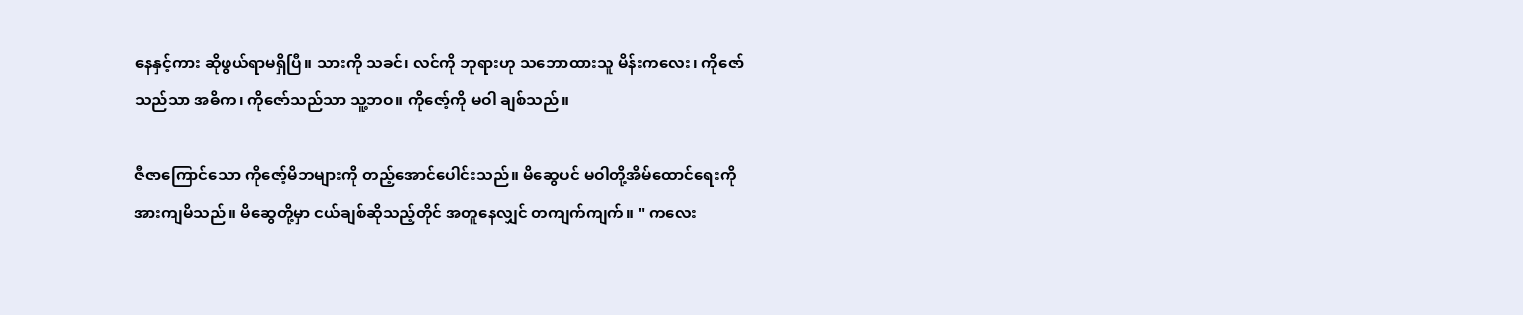နေနှင့်ကား ဆိုဖွယ်ရာမရှိပြီ။ သားကို သခင်၊ လင်ကို ဘုရားဟု သဘောထားသူ မိန်းကလေး၊ ကိုဇော်သည်သာ အဓိက၊ ကိုဇော်သည်သာ သူ့ဘဝ။ ကိုဇော့်ကို မဝါ ချစ်သည်။

ဇီဇာကြောင်သော ကိုဇော့်မိဘများကို တည့်အောင်ပေါင်းသည်။ မိဆွေပင် မဝါတို့အိမ်ထောင်ရေးကို အားကျမိသည်။ မိဆွေတို့မှာ ငယ်ချစ်ဆိုသည့်တိုင် အတူနေလျှင် တကျက်ကျက်။ " ကလေး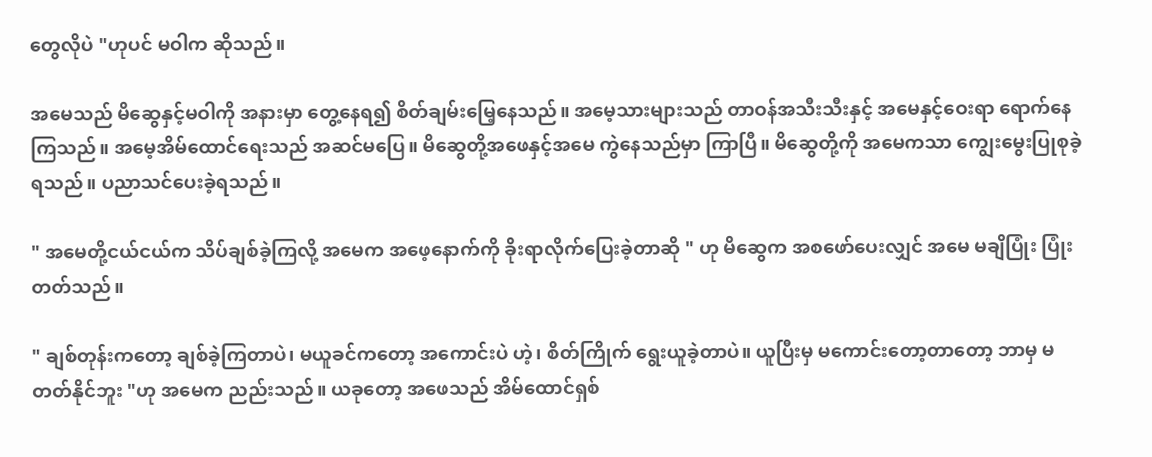တွေလိုပဲ "ဟုပင် မဝါက ဆိုသည်။

အမေသည် မိဆွေနှင့်မဝါကို အနားမှာ တွေ့နေရ၍ စိတ်ချမ်းမြေ့နေသည်။ အမေ့သားများသည် တာဝန်အသီးသီးနှင့် အမေနှင့်ဝေးရာ ရောက်နေကြသည်။ အမေ့အိမ်ထောင်ရေးသည် အဆင်မပြေ။ မိဆွေတို့အဖေနှင့်အမေ ကွဲနေသည်မှာ ကြာပြီ။ မိဆွေတို့ကို အမေကသာ ကျွေးမွေးပြုစုခဲ့ရသည်။ ပညာသင်ပေးခဲ့ရသည်။

" အမေတို့ငယ်ငယ်က သိပ်ချစ်ခဲ့ကြလို့ အမေက အဖေ့နောက်ကို ခိုးရာလိုက်ပြေးခဲ့တာဆို " ဟု မိဆွေက အစဖော်ပေးလျှင် အမေ မချိပြုံး ပြုံးတတ်သည်။

" ချစ်တုန်းကတော့ ချစ်ခဲ့ကြတာပဲ၊ မယူခင်ကတော့ အကောင်းပဲ ဟဲ့၊ စိတ်ကြိုက် ရွေးယူခဲ့တာပဲ။ ယူပြီးမှ မကောင်းတော့တာတော့ ဘာမှ မတတ်နိုင်ဘူး "ဟု အမေက ညည်းသည်။ ယခုတော့ အဖေသည် အိမ်ထောင်ရှစ်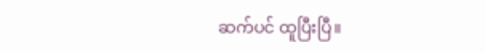ဆက်ပင် ထူပြီးပြီ။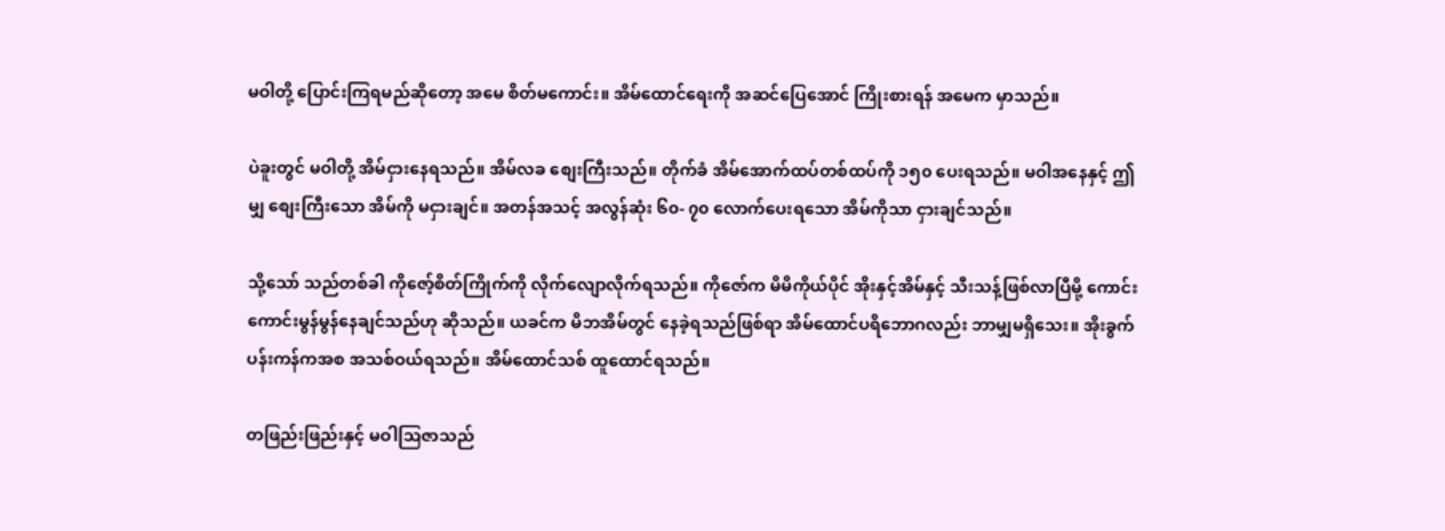မဝါတို့ ပြောင်းကြရမည်ဆိုတော့ အမေ စိတ်မကောင်း။ အိမ်ထောင်ရေးကို အဆင်ပြေအောင် ကြိုးစားရန် အမေက မှာသည်။

ပဲခူးတွင် မဝါတို့ အိမ်ငှားနေရသည်။ အိမ်လခ စျေးကြီးသည်။ တိုက်ခံ အိမ်အောက်ထပ်တစ်ထပ်ကို ၁၅၀ ပေးရသည်။ မဝါအနေနှင့် ဤမျှ စျေးကြီးသော အိမ်ကို မငှားချင်။ အတန်အသင့် အလွန်ဆုံး ၆၀- ၇၀ လောက်ပေးရသော အိမ်ကိုသာ ငှားချင်သည်။

သို့သော် သည်တစ်ခါ ကိုဇော့်စိတ်ကြိုက်ကို လိုက်လျောလိုက်ရသည်။ ကိုဇော်က မိမိကိုယ်ပိုင် အိုးနှင့်အိမ်နှင့် သီးသန့်ဖြစ်လာပြီမို့ ကောင်းကောင်းမွန်မွန်နေချင်သည်ဟု ဆိုသည်။ ယခင်က မိဘအိမ်တွင် နေခဲ့ရသည်ဖြစ်ရာ အိမ်ထောင်ပရိဘောဂလည်း ဘာမျှမရှိသေး။ အိုးခွက်ပန်းကန်ကအစ အသစ်ဝယ်ရသည်။ အိမ်ထောင်သစ် ထူထောင်ရသည်။

တဖြည်းဖြည်းနှင့် မဝါဩဇာသည်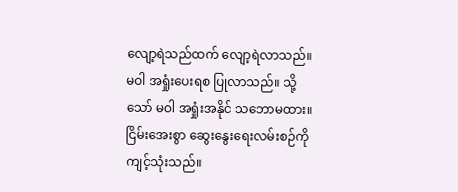လျော့ရဲသည်ထက် လျော့ရဲလာသည်။ မဝါ အရှုံးပေးရစ ပြုလာသည်။ သို့သော် မဝါ အရှုံးအနိုင် သဘောမထား။ ငြိမ်းအေးစွာ ဆွေးနွေးရေးလမ်းစဉ်ကို ကျင့်သုံးသည်။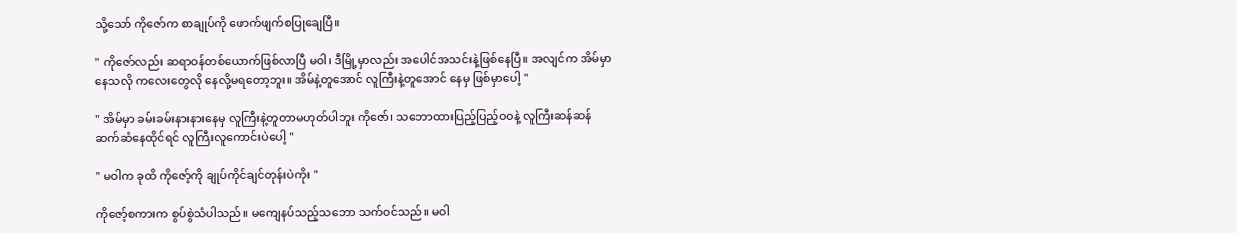သို့သော် ကိုဇော်က စာချုပ်ကို ဖောက်ဖျက်စပြုချေပြီ။

" ကိုဇော်လည်း ဆရာဝန်တစ်ယောက်ဖြစ်လာပြီ မဝါ၊ ဒီမြို့မှာလည်း အပေါင်အသင်းနဲ့ဖြစ်နေပြီ။ အလျင်က အိမ်မှာနေသလို ကလေးတွေလို နေလို့မရတော့ဘူး။ အိမ်နဲ့တူအောင် လူကြီးနဲ့တူအောင် နေမှ ဖြစ်မှာပေါ့ "

" အိမ်မှာ ခမ်းခမ်းနားနားနေမှ လူကြီးနဲ့တူတာမဟုတ်ပါဘူး ကိုဇော်၊ သဘောထားပြည့်ပြည့်ဝဝနဲ့ လူကြီးဆန်ဆန် ဆက်ဆံနေထိုင်ရင် လူကြီးလူကောင်းပဲပေါ့ "

" မဝါက ခုထိ ကိုဇော့်ကို ချုပ်ကိုင်ချင်တုန်းပဲကိုး "

ကိုဇော့်စကားက စွပ်စွဲသံပါသည်။ မကျေနပ်သည့်သဘော သက်ဝင်သည်။ မဝါ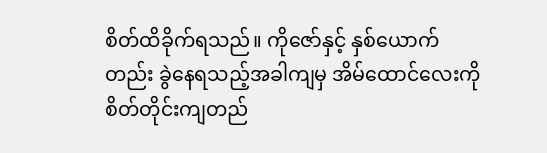စိတ်ထိခိုက်ရသည်။ ကိုဇော်နှင့် နှစ်ယောက်တည်း ခွဲနေရသည့်အခါကျမှ အိမ်ထောင်လေးကို စိတ်တိုင်းကျတည်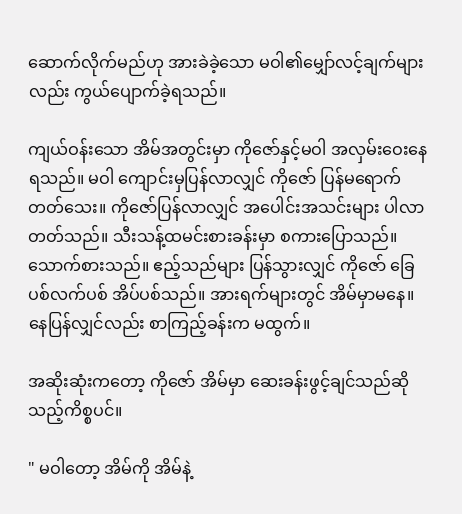ဆောက်လိုက်မည်ဟု အားခဲခဲ့သော မဝါ၏မျှော်လင့်ချက်များလည်း ကွယ်ပျောက်ခဲ့ရသည်။

ကျယ်ဝန်းသော အိမ်အတွင်းမှာ ကိုဇော်နှင့်မဝါ အလှမ်းဝေးနေရသည်။ မဝါ ကျောင်းမှပြန်လာလျှင် ကိုဇော် ပြန်မရောက်တတ်သေး။ ကိုဇော်ပြန်လာလျှင် အပေါင်းအသင်းများ ပါလာတတ်သည်။ သီးသန့်ထမင်းစားခန်းမှာ စကားပြောသည်။ သောက်စားသည်။ ဧည့်သည်များ ပြန်သွားလျှင် ကိုဇော် ခြေပစ်လက်ပစ် အိပ်ပစ်သည်။ အားရက်များတွင် အိမ်မှာမနေ။ နေပြန်လျှင်လည်း စာကြည့်ခန်းက မထွက်။

အဆိုးဆုံးကတော့ ကိုဇော် အိမ်မှာ ဆေးခန်းဖွင့်ချင်သည်ဆိုသည့်ကိစ္စပင်။

" မဝါတော့ အိမ်ကို အိမ်နဲ့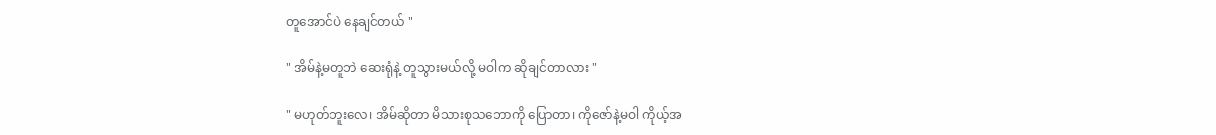တူအောင်ပဲ နေချင်တယ် "

" အိမ်နဲ့မတူဘဲ ဆေးရုံနဲ့ တူသွားမယ်လို့ မဝါက ဆိုချင်တာလား "

" မဟုတ်ဘူးလေ၊ အိမ်ဆိုတာ မိသားစုသဘောကို ပြောတာ၊ ကိုဇော်နဲ့မဝါ ကိုယ့်အ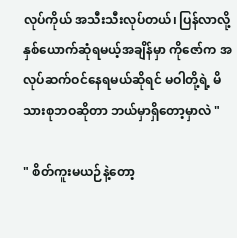လုပ်ကိုယ် အသီးသီးလုပ်တယ်၊ ပြန်လာလို့ နှစ်ယောက်ဆုံရမယ့်အချိန်မှာ ကိုဇော်က အလုပ်ဆက်ဝင်နေရမယ်ဆိုရင် မဝါတို့ရဲ့ မိသားစုဘဝဆိုတာ ဘယ်မှာရှိတော့မှာလဲ "

" စိတ်ကူးမယဉ်နဲ့တော့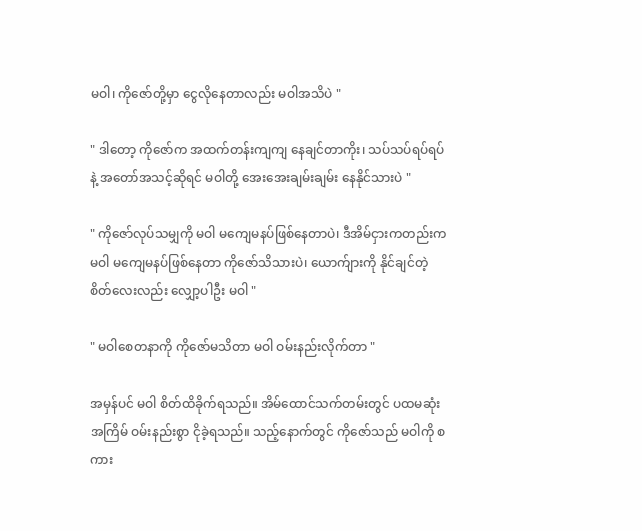မဝါ၊ ကိုဇော်တို့မှာ ငွေလိုနေတာလည်း မဝါအသိပဲ "

" ဒါတော့ ကိုဇော်က အထက်တန်းကျကျ နေချင်တာကိုး၊ သပ်သပ်ရပ်ရပ်နဲ့ အတော်အသင့်ဆိုရင် မဝါတို့ အေးအေးချမ်းချမ်း နေနိုင်သားပဲ "

" ကိုဇော်လုပ်သမျှကို မဝါ မကျေမနပ်ဖြစ်နေတာပဲ၊ ဒီအိမ်ငှားကတည်းက မဝါ မကျေမနပ်ဖြစ်နေတာ ကိုဇော်သိသားပဲ၊ ယောက်ျားကို နိုင်ချင်တဲ့စိတ်လေးလည်း လျှော့ပါဦး မဝါ "

" မဝါစေတနာကို ကိုဇော်မသိတာ မဝါ ဝမ်းနည်းလိုက်တာ "

အမှန်ပင် မဝါ စိတ်ထိခိုက်ရသည်။ အိမ်ထောင်သက်တမ်းတွင် ပထမဆုံးအကြိမ် ဝမ်းနည်းစွာ ငိုခဲ့ရသည်။ သည့်နောက်တွင် ကိုဇော်သည် မဝါကို စကား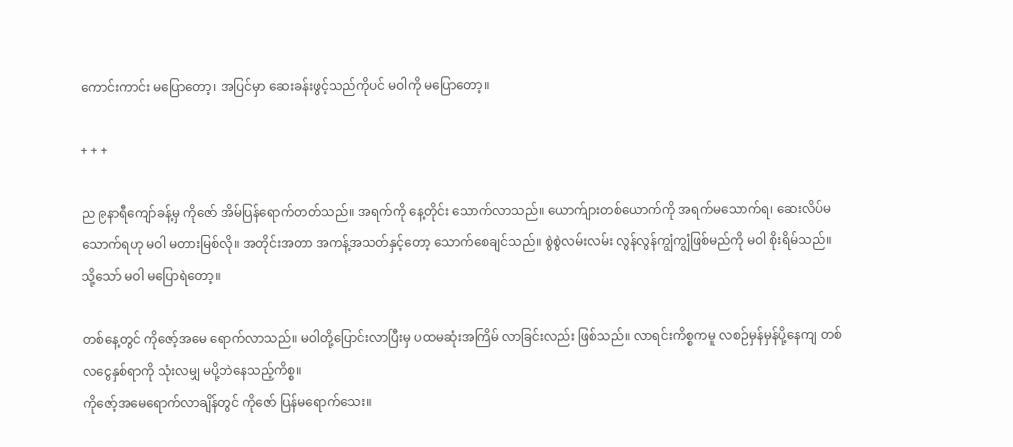ကောင်းကာင်း မပြောတော့၊ အပြင်မှာ ဆေးခန်းဖွင့်သည်ကိုပင် မဝါကို မပြောတော့။

+ + +

ည ၉နာရီကျော်ခန့်မှ ကိုဇော် အိမ်ပြန်ရောက်တတ်သည်။ အရက်ကို နေ့တိုင်း သောက်လာသည်။ ယောက်ျားတစ်ယောက်ကို အရက်မသောက်ရ၊ ဆေးလိပ်မသောက်ရဟု မဝါ မတားမြစ်လို။ အတိုင်းအတာ အကန့်အသတ်နှင့်တော့ သောက်စေချင်သည်။ စွဲစွဲလမ်းလမ်း လွန်လွန်ကျွံကျွံဖြစ်မည်ကို မဝါ စိုးရိမ်သည်။ သို့သော် မဝါ မပြောရဲတော့။

တစ်နေ့တွင် ကိုဇော့်အမေ ရောက်လာသည်။ မဝါတို့ပြောင်းလာပြီးမှ ပထမဆုံးအကြိမ် လာခြင်းလည်း ဖြစ်သည်။ လာရင်းကိစ္စကမူ လစဉ်မှန်မှန်ပို့နေကျ တစ်လငွေနှစ်ရာကို သုံးလမျှ မပို့ဘဲနေသည့်ကိစ္စ။
ကိုဇော့်အမေရောက်လာချိန်တွင် ကိုဇော် ပြန်မရောက်သေး။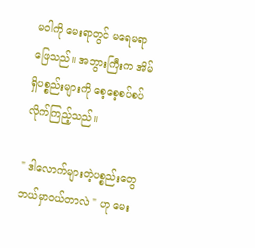မဝါကို မေးရာတွင် မရေမရာဖြေသည်။ အဘွားကြီးက အိမ်ရှိပစ္စည်းများကို စေ့စေ့စပ်စပ်လိုက်ကြည့်သည်။

" ဒါလောက်များတဲ့ပစ္စည်းတွေ ဘယ်မှာဝယ်တာလဲ " ဟု မေး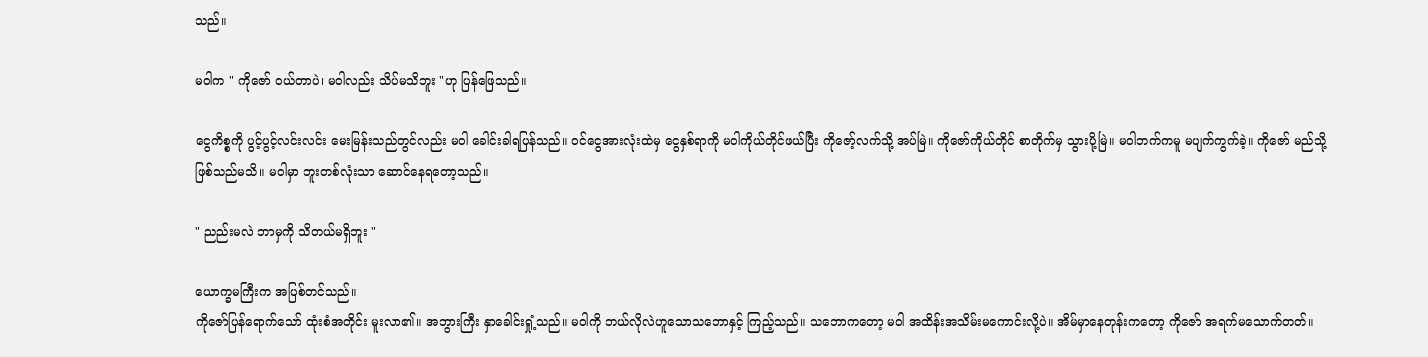သည်။

မဝါက " ကိုဇော် ဝယ်တာပဲ၊ မဝါလည်း သိပ်မသိဘူး "ဟု ပြန်ဖြေသည်။

ငွေကိစ္စကို ပွင့်ပွင့်လင်းလင်း မေးမြန်းသည်တွင်လည်း မဝါ ခေါင်းခါရပြန်သည်။ ဝင်ငွေအားလုံးထဲမှ ငွေနှစ်ရာကို မဝါကိုယ်တိုင်ဖယ်ပြီး ကိုဇော့်လက်သို့ အပ်မြဲ။ ကိုဇော်ကိုယ်တိုင် စာတိုက်မှ သွားပို့မြဲ။ မဝါဘက်ကမူ မပျက်ကွက်ခဲ့။ ကိုဇော် မည်သို့ဖြစ်သည်မသိ။ မဝါမှာ ဘူးတစ်လုံးသာ ဆောင်နေရတော့သည်။

" ညည်းမလဲ ဘာမှကို သိတယ်မရှိဘူး "

ယောက္ခမကြီးက အပြစ်တင်သည်။
ကိုဇော်ပြန်ရောက်သော် ထုံးစံအတိုင်း မူးလာ၏။ အဘွားကြီး နှာခေါင်းရှုံ့သည်။ မဝါကို ဘယ်လိုလဲဟူသောသဘောနှင့် ကြည့်သည်။ သဘောကတော့ မဝါ အထိန်းအသိမ်းမကောင်းလို့ပဲ။ အိမ်မှာနေတုန်းကတော့ ကိုဇော် အရက်မသောက်တတ်။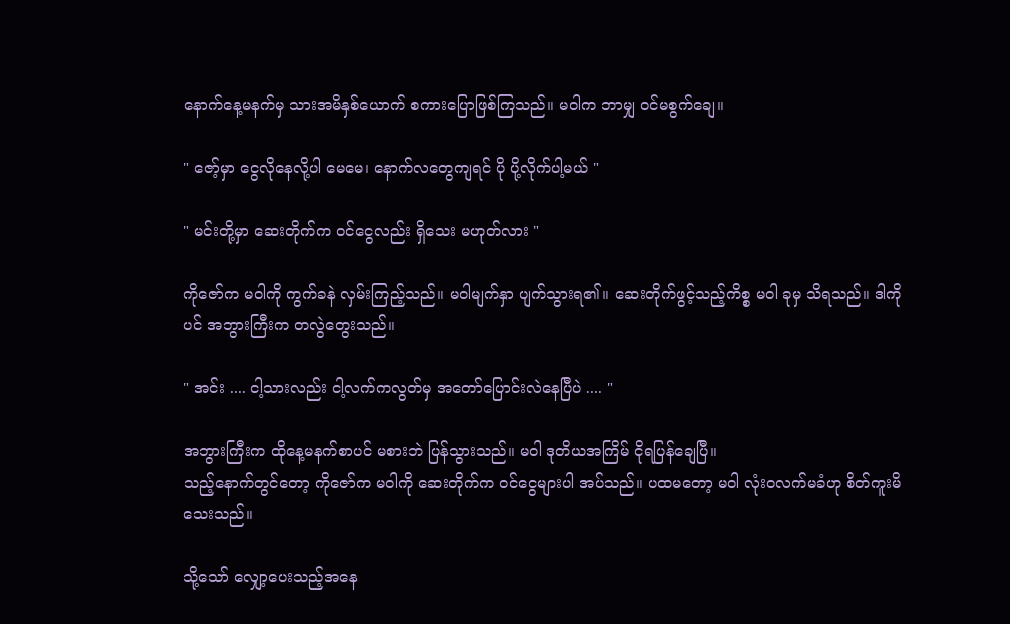နောက်နေ့မနက်မှ သားအမိနှစ်ယောက် စကားပြောဖြစ်ကြသည်။ မဝါက ဘာမျှ ဝင်မစွက်ချေ။

" ဇော့်မှာ ငွေလိုနေလို့ပါ မေမေ၊ နောက်လတွေကျရင် ပို ပို့လိုက်ပါ့မယ် "

" မင်းတို့မှာ ဆေးတိုက်က ဝင်ငွေလည်း ရှိသေး မဟုတ်လား "

ကိုဇော်က မဝါကို ကွက်ခနဲ လှမ်းကြည့်သည်။ မဝါမျက်နှာ ပျက်သွားရ၏။ ဆေးတိုက်ဖွင့်သည့်ကိစ္စ မဝါ ခုမှ သိရသည်။ ဒါကိုပင် အဘွားကြီးက တလွဲတွေးသည်။

" အင်း .... ငါ့သားလည်း ငါ့လက်ကလွတ်မှ အတော်ပြောင်းလဲနေပြီပဲ .... "

အဘွားကြီးက ထိုနေ့မနက်စာပင် မစားဘဲ ပြန်သွားသည်။ မဝါ ဒုတိယအကြိမ် ငိုရပြန်ချေပြီ။
သည့်နောက်တွင်တော့ ကိုဇော်က မဝါကို ဆေးတိုက်က ဝင်ငွေများပါ အပ်သည်။ ပထမတော့ မဝါ လုံးဝလက်မခံဟု စိတ်ကူးမိသေးသည်။

သို့သော် လျှော့ပေးသည့်အနေ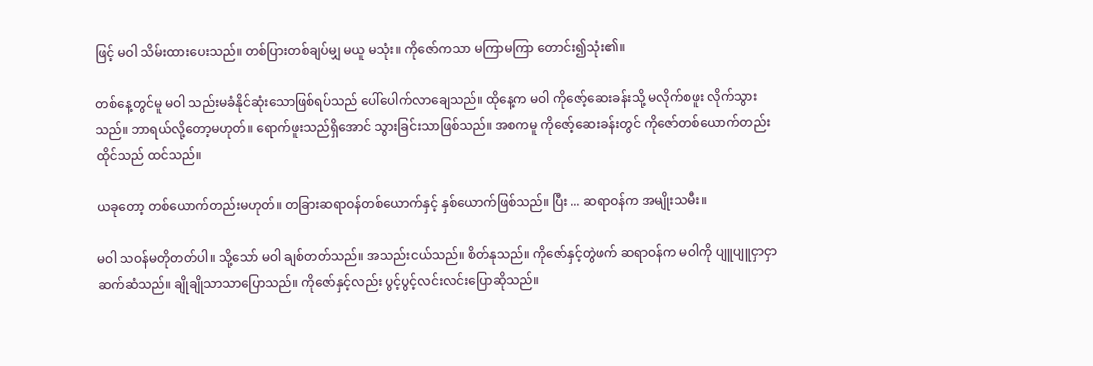ဖြင့် မဝါ သိမ်းထားပေးသည်။ တစ်ပြားတစ်ချပ်မျှ မယူ မသုံး။ ကိုဇော်ကသာ မကြာမကြာ တောင်း၍သုံး၏။

တစ်နေ့တွင်မူ မဝါ သည်းမခံနိုင်ဆုံးသောဖြစ်ရပ်သည် ပေါ်ပေါက်လာချေသည်။ ထိုနေ့က မဝါ ကိုဇော့်ဆေးခန်းသို့ မလိုက်စဖူး လိုက်သွားသည်။ ဘာရယ်လို့တော့မဟုတ်။ ရောက်ဖူးသည်ရှိအောင် သွားခြင်းသာဖြစ်သည်။ အစကမူ ကိုဇော့်ဆေးခန်းတွင် ကိုဇော်တစ်ယောက်တည်း ထိုင်သည် ထင်သည်။

ယခုတော့ တစ်ယောက်တည်းမဟုတ်။ တခြားဆရာဝန်တစ်ယောက်နှင့် နှစ်ယောက်ဖြစ်သည်။ ပြီး ... ဆရာဝန်က အမျိုးသမီး။

မဝါ သဝန်မတိုတတ်ပါ။ သို့သော် မဝါ ချစ်တတ်သည်။ အသည်းငယ်သည်။ စိတ်နုသည်။ ကိုဇော်နှင့်တွဲဖက် ဆရာဝန်က မဝါကို ပျူပျူငှာငှာ ဆက်ဆံသည်။ ချိုချိုသာသာပြောသည်။ ကိုဇော်နှင့်လည်း ပွင့်ပွင့်လင်းလင်းပြောဆိုသည်။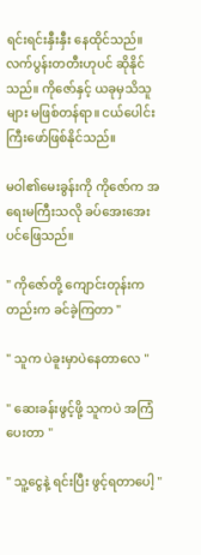ရင်းရင်းနှီးနှီး နေထိုင်သည်။ လက်ပွန်းတတီးဟုပင် ဆိုနိုင်သည်။ ကိုဇော်နှင့် ယခုမှသိသူများ မဖြစ်တန်ရာ။ ငယ်ပေါင်းကြီးဖော်ဖြစ်နိုင်သည်။

မဝါ၏မေးခွန်းကို ကိုဇော်က အရေးမကြီးသလို ခပ်အေးအေးပင်ဖြေသည်။

" ကိုဇော်တို့ ကျောင်းတုန်းကတည်းက ခင်ခဲ့ကြတာ "

" သူက ပဲခူးမှာပဲနေတာလေ "

" ဆေးခန်းဖွင့်ဖို့ သူကပဲ အကြံပေးတာ "

" သူ့ငွေနဲ့ ရင်းပြီး ဖွင့်ရတာပေါ့ "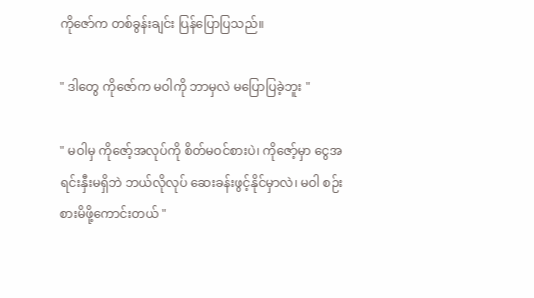ကိုဇော်က တစ်ခွန်းချင်း ပြန်ပြောပြသည်။

" ဒါတွေ ကိုဇော်က မဝါကို ဘာမှလဲ မပြောပြခဲ့ဘူး "

" မဝါမှ ကိုဇော့်အလုပ်ကို စိတ်မဝင်စားပဲ၊ ကိုဇော့်မှာ ငွေအရင်းနှီးမရှိဘဲ ဘယ်လိုလုပ် ဆေးခန်းဖွင့်နိုင်မှာလဲ၊ မဝါ စဉ်းစားမိဖို့ကောင်းတယ် "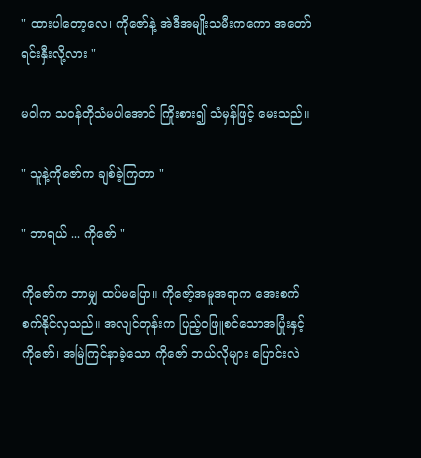" ထားပါတော့လေ၊ ကိုဇော်နဲ့ အဲဒီအမျိုးသမီးကကော အတော်ရင်းနှီးလို့လား "

မဝါက သဝန်တိုသံမပါအောင် ကြိုးစား၍ သံမှန်ဖြင့် မေးသည်။

" သူနဲ့ကိုဇော်က ချစ်ခဲ့ကြတာ "

" ဘာရယ် ... ကိုဇော် "

ကိုဇော်က ဘာမျှ ထပ်မပြော။ ကိုဇော့်အမူအရာက အေးစက်စက်နိုင်လှသည်။ အလျင်တုန်းက ပြည့်ဝဖြူစင်သောအပြုံးနှင့် ကိုဇော်၊ အမြဲကြင်နာခဲ့သော ကိုဇော် ဘယ်လိုများ ပြောင်းလဲ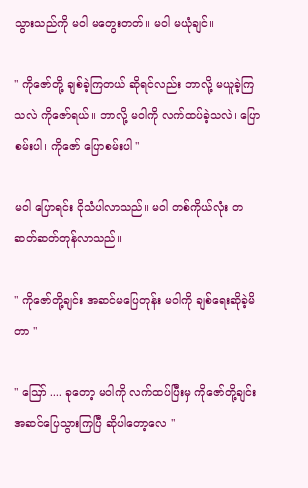သွားသည်ကို မဝါ မတွေးတတ်။ မဝါ မယုံချင်။

" ကိုဇော်တို့ ချစ်ခဲ့ကြတယ် ဆိုရင်လည်း ဘာလို့ မယူခဲ့ကြသလဲ ကိုဇော်ရယ်။ ဘာလို့ မဝါကို လက်ထပ်ခဲ့သလဲ၊ ပြောစမ်းပါ၊ ကိုဇော် ပြောစမ်းပါ "

မဝါ ပြောရင်း ငိုသံပါလာသည်။ မဝါ တစ်ကိုယ်လုံး တဆတ်ဆတ်တုန်လာသည်။

" ကိုဇော်တို့ချင်း အဆင်မပြေတုန်း မဝါကို ချစ်ရေးဆိုခဲ့မိတာ "

" ဪ .... ခုတော့ မဝါကို လက်ထပ်ပြီးမှ ကိုဇော်တို့ချင်း အဆင်ပြေသွားကြပြီ ဆိုပါတော့လေ "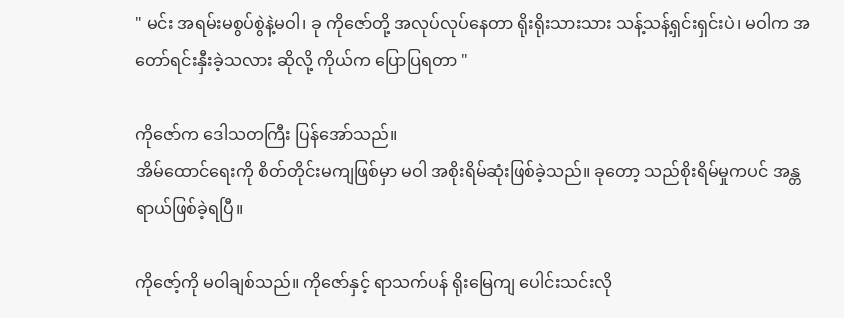" မင်း အရမ်းမစွပ်စွဲနဲ့မဝါ၊ ခု ကိုဇော်တို့ အလုပ်လုပ်နေတာ ရိုးရိုးသားသား သန့်သန့်ရှင်းရှင်းပဲ၊ မဝါက အတော်ရင်းနှီးခဲ့သလား ဆိုလို့ ကိုယ်က ပြောပြရတာ "

ကိုဇော်က ဒေါသတကြီး ပြန်အော်သည်။
အိမ်ထောင်ရေးကို စိတ်တိုင်းမကျဖြစ်မှာ မဝါ အစိုးရိမ်ဆုံးဖြစ်ခဲ့သည်။ ခုတော့ သည်စိုးရိမ်မှုကပင် အန္တရာယ်ဖြစ်ခဲ့ရပြီ။

ကိုဇော့်ကို မဝါချစ်သည်။ ကိုဇော်နှင့် ရာသက်ပန် ရိုးမြေကျ ပေါင်းသင်းလို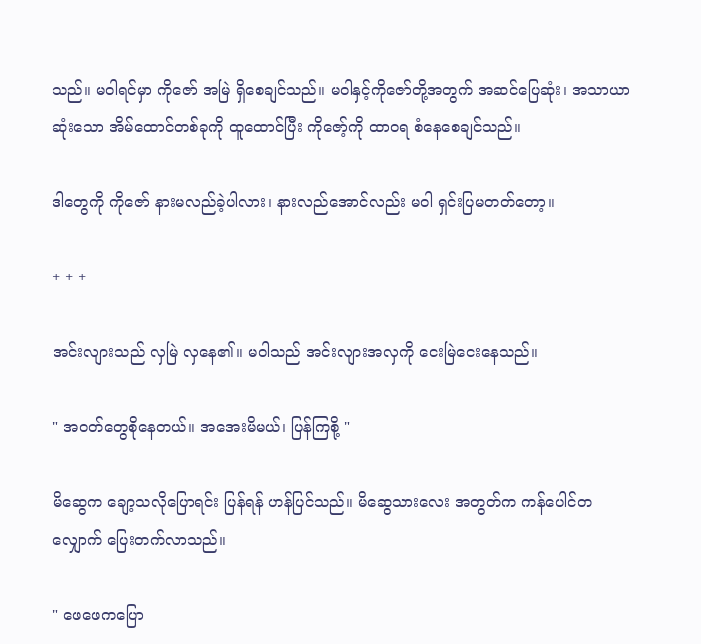သည်။ မဝါရင်မှာ ကိုဇော် အမြဲ ရှိစေချင်သည်။ မဝါနှင့်ကိုဇော်တို့အတွက် အဆင်ပြေဆုံး၊ အသာယာဆုံးသော အိမ်ထောင်တစ်ခုကို ထူထောင်ပြီး ကိုဇော့်ကို ထာဝရ စံနေစေချင်သည်။

ဒါတွေကို ကိုဇော် နားမလည်ခဲ့ပါလား၊ နားလည်အောင်လည်း မဝါ ရှင်းပြမတတ်တော့။

+ + +

အင်းလျားသည် လှမြဲ လှနေ၏။ မဝါသည် အင်းလျားအလှကို ငေးမြဲငေးနေသည်။

" အဝတ်တွေစိုနေတယ်။ အအေးမိမယ်၊ ပြန်ကြစို့ "

မိဆွေက ချော့သလိုပြောရင်း ပြန်ရန် ဟန်ပြင်သည်။ မိဆွေသားလေး အတွတ်က ကန်ပေါင်တလျှောက် ပြေးတက်လာသည်။

" ဖေဖေကပြော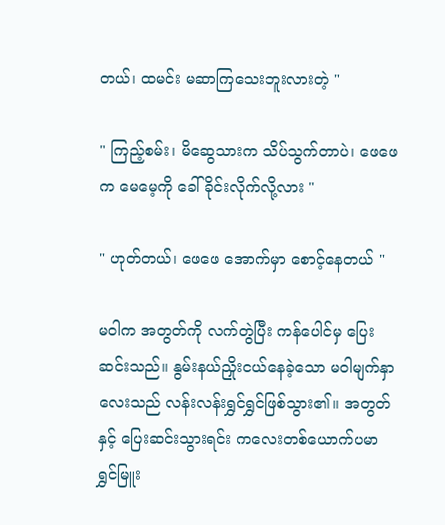တယ်၊ ထမင်း မဆာကြသေးဘူးလားတဲ့ "

" ကြည့်စမ်း၊ မိဆွေသားက သိပ်သွက်တာပဲ၊ ဖေဖေက မေမေ့ကို ခေါ်ခိုင်းလိုက်လို့လား "

" ဟုတ်တယ်၊ ဖေဖေ အောက်မှာ စောင့်နေတယ် "

မဝါက အတွတ်ကို လက်တွဲပြီး ကန်ပေါင်မှ ပြေးဆင်းသည်။ နွမ်းနယ်ညှိုးငယ်နေခဲ့သော မဝါမျက်နှာလေးသည် လန်းလန်းရွှင်ရွှင်ဖြစ်သွား၏။ အတွတ်နှင့် ပြေးဆင်းသွားရင်း ကလေးတစ်ယောက်ပမာ ရွှင်မြူး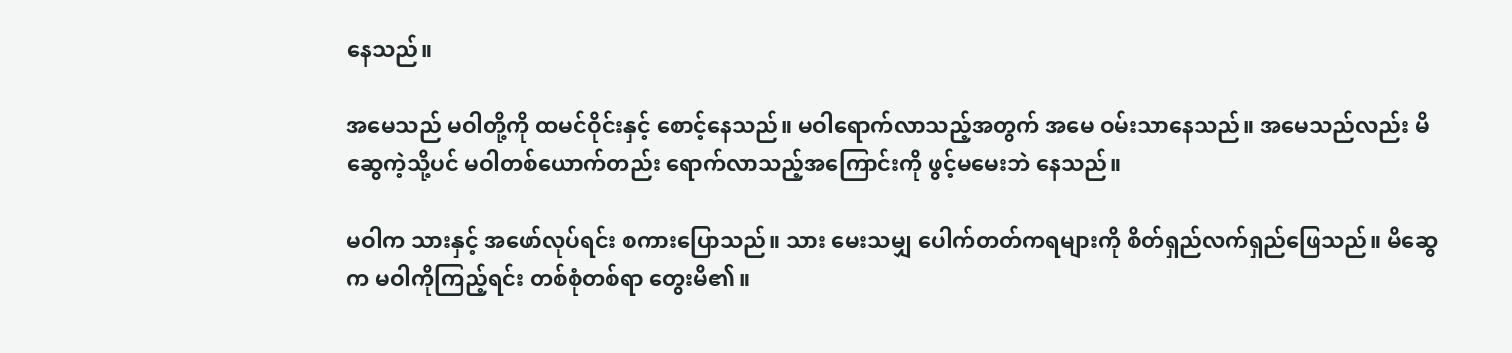နေသည်။

အမေသည် မဝါတို့ကို ထမင်ဝိုင်းနှင့် စောင့်နေသည်။ မဝါရောက်လာသည့်အတွက် အမေ ဝမ်းသာနေသည်။ အမေသည်လည်း မိဆွေကဲ့သို့ပင် မဝါတစ်ယောက်တည်း ရောက်လာသည့်အကြောင်းကို ဖွင့်မမေးဘဲ နေသည်။

မဝါက သားနှင့် အဖော်လုပ်ရင်း စကားပြောသည်။ သား မေးသမျှ ပေါက်တတ်ကရများကို စိတ်ရှည်လက်ရှည်ဖြေသည်။ မိဆွေက မဝါကိုကြည့်ရင်း တစ်စုံတစ်ရာ တွေးမိ၏။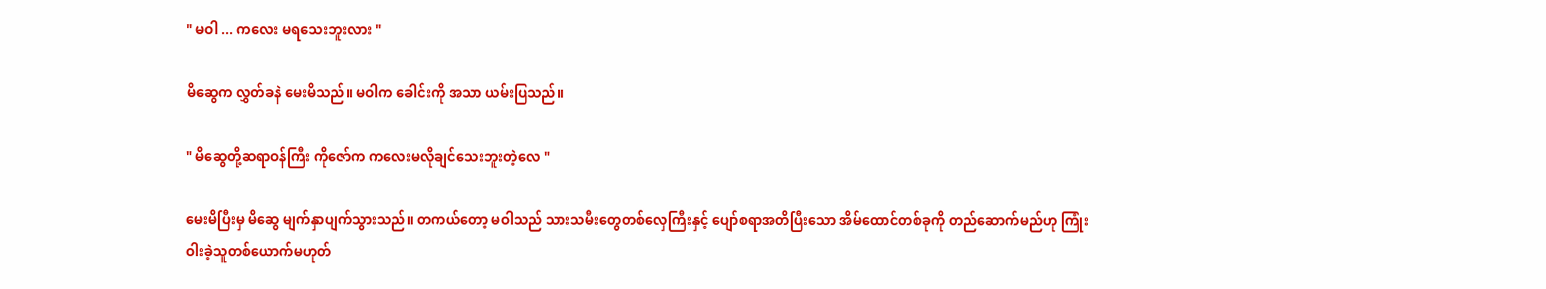" မဝါ ... ကလေး မရသေးဘူးလား "

မိဆွေက လွှတ်ခနဲ မေးမိသည်။ မဝါက ခေါင်းကို အသာ ယမ်းပြသည်။

" မိဆွေတို့ဆရာဝန်ကြီး ကိုဇော်က ကလေးမလိုချင်သေးဘူးတဲ့လေ "

မေးမိပြီးမှ မိဆွေ မျက်နှာပျက်သွားသည်။ တကယ်တော့ မဝါသည် သားသမီးတွေတစ်လှေကြီးနှင့် ပျော်စရာအတိပြီးသော အိမ်ထောင်တစ်ခုကို တည်ဆောက်မည်ဟု ကြုံးဝါးခဲ့သူတစ်ယောက်မဟုတ်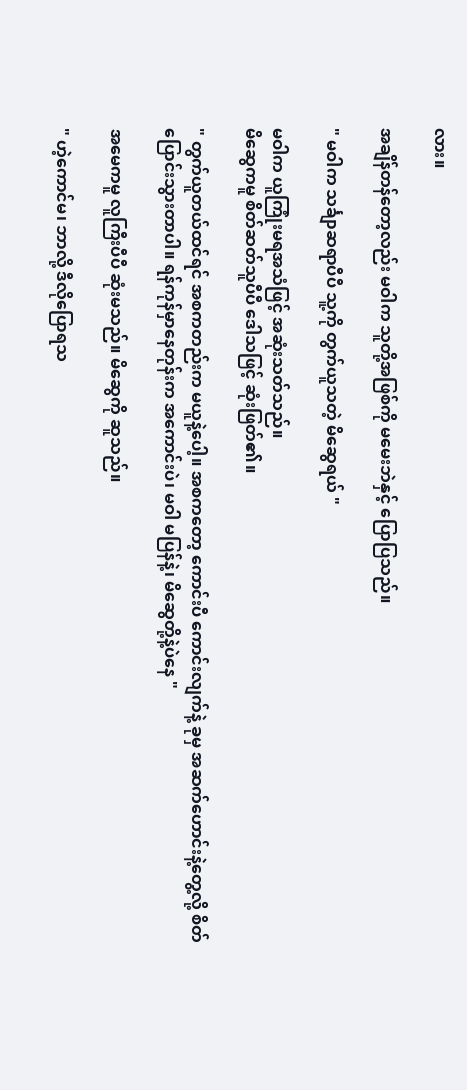လား။

အချိန်တန်တော့လည်း မဝါက သူတို့အဖြစ်ကို မမေးဘဲနှင့် ပြောပြသည်။

" မဝါက သင်္ချာဆရာပီပီ သူ့ကို တွက်ယူသတဲ့ မိဆွေရယ် "

မဝါက ယူကြုံးမရအသံဖြင့် အဆုံးသတ်သည်။
မိဆွေကမူ စိတ်ဆတ်သူပီပီ ဒေါသဖြင့် ဆုံးဖြတ်၏။

" တွက်ယူတယ်ထင်ရင် အစကတည်းက မယူနဲ့ပေါ့။ အစကတော့ ကောင်းပီ ကောင်းလျက်နဲ့ ခုမှ အဆက်ဟောင်းနဲ့တွေ့လို့ စိတ်ပြောင်းသွားတာပါ။ ရန်ကုန်မှာနေတုန်းက အကောင်းပဲ၊ မဝါ မပြန်နဲ့၊ မိဆွေတို့နဲ့ပဲနေ "

အမေကမူ လူကြီးပီပီ ဆုံးမသည်။ မိဆွေကို ဆူသည်။

" ဟဲ့ကောင်မ၊ ဘာလို့ ဒီလိုပြောရသ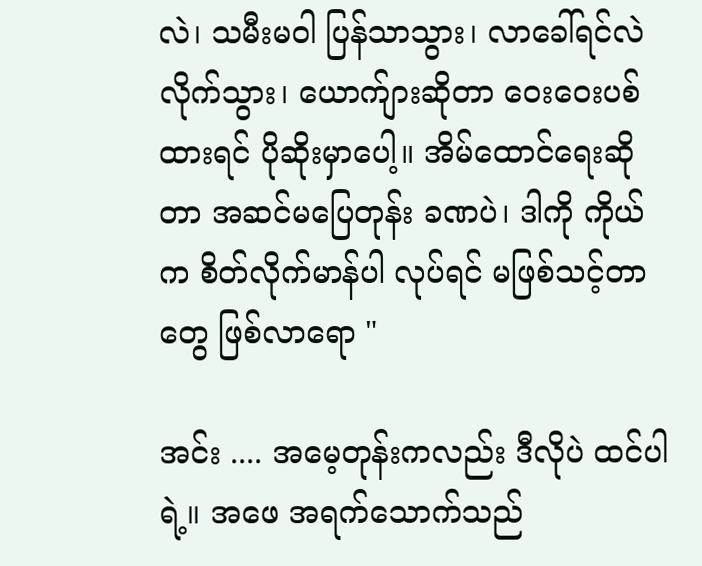လဲ၊ သမီးမဝါ ပြန်သာသွား၊ လာခေါ်ရင်လဲ လိုက်သွား၊ ယောက်ျားဆိုတာ ဝေးဝေးပစ်ထားရင် ပိုဆိုးမှာပေါ့။ အိမ်ထောင်ရေးဆိုတာ အဆင်မပြေတုန်း ခဏပဲ၊ ဒါကို ကိုယ်က စိတ်လိုက်မာန်ပါ လုပ်ရင် မဖြစ်သင့်တာတွေ ဖြစ်လာရော "

အင်း .... အမေ့တုန်းကလည်း ဒီလိုပဲ ထင်ပါရဲ့။ အဖေ အရက်သောက်သည်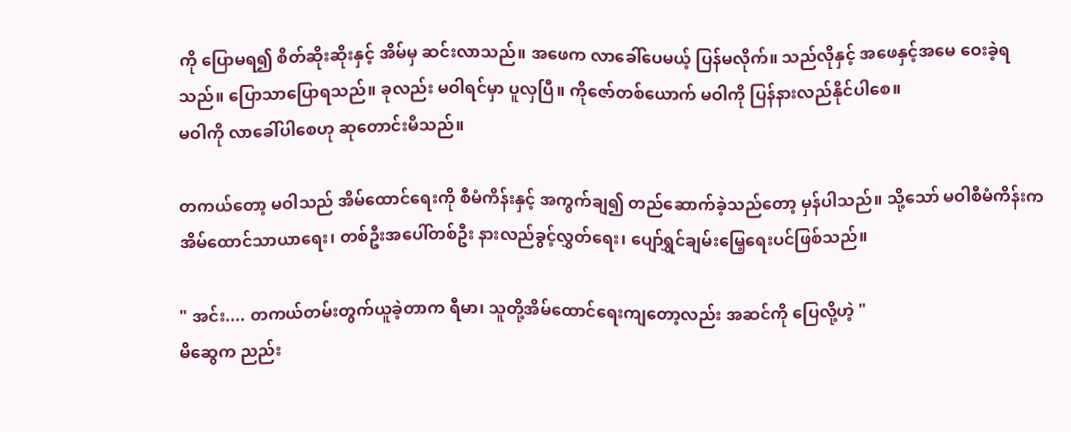ကို ပြောမရ၍ စိတ်ဆိုးဆိုးနှင့် အိမ်မှ ဆင်းလာသည်။ အဖေက လာခေါ်ပေမယ့် ပြန်မလိုက်။ သည်လိုနှင့် အဖေနှင့်အမေ ဝေးခဲ့ရသည်။ ပြောသာပြောရသည်။ ခုလည်း မဝါရင်မှာ ပူလှပြီ။ ကိုဇော်တစ်ယောက် မဝါကို ပြန်နားလည်နိုင်ပါစေ။
မဝါကို လာခေါ်ပါစေဟု ဆုတောင်းမိသည်။

တကယ်တော့ မဝါသည် အိမ်ထောင်ရေးကို စီမံကိန်းနှင့် အကွက်ချ၍ တည်ဆောက်ခဲ့သည်တော့ မှန်ပါသည်။ သို့သော် မဝါစီမံကိန်းက အိမ်ထောင်သာယာရေး၊ တစ်ဦးအပေါ်တစ်ဦး နားလည်ခွင့်လွှတ်ရေး၊ ပျော်ရွှင်ချမ်းမြေ့ရေးပင်ဖြစ်သည်။

" အင်း.... တကယ်တမ်းတွက်ယူခဲ့တာက ရီမာ၊ သူတို့အိမ်ထောင်ရေးကျတော့လည်း အဆင်ကို ပြေလို့ဟဲ့ "
မိဆွေက ညည်း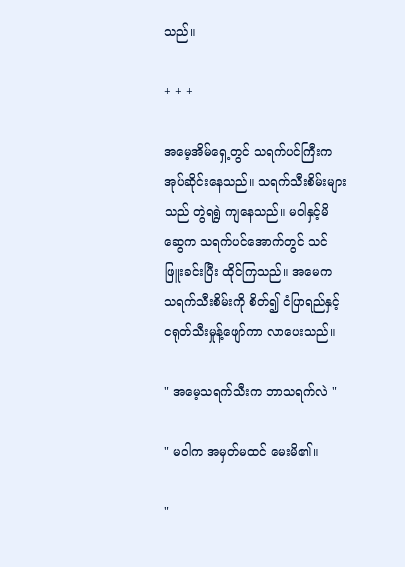သည်။

+ + +

အမေ့အိမ်ရှေ့တွင် သရက်ပင်ကြီးက အုပ်ဆိုင်းနေသည်။ သရက်သီးစိမ်းများသည် တွဲရရွဲ ကျနေသည်။ မဝါနှင့်မိဆွေက သရက်ပင်အောက်တွင် သင်ဖြူးခင်းပြီး ထိုင်ကြသည်။ အမေက သရက်သီးစိမ်းကို စိတ်၍ ငံပြာရည်နှင့် ငရုတ်သီးမှုန့်ဖျော်ကာ လာပေးသည်။

" အမေ့သရက်သီးက ဘာသရက်လဲ "

" မဝါက အမှတ်မထင် မေးမိ၏။

"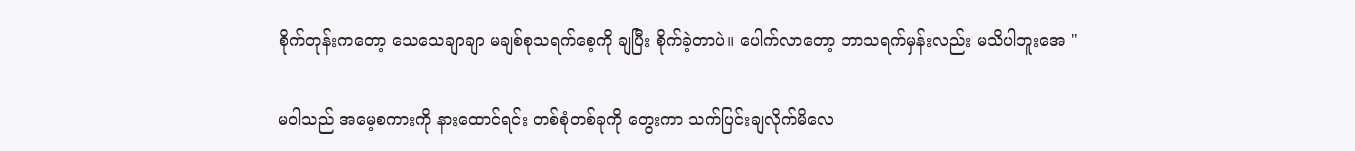စိုက်တုန်းကတော့ သေသေချာချာ မချစ်စုသရက်စေ့ကို ချပြီး စိုက်ခဲ့တာပဲ။ ပေါက်လာတော့ ဘာသရက်မှန်းလည်း မသိပါဘူးအေ "

မဝါသည် အမေ့စကားကို နားထောင်ရင်း တစ်စုံတစ်ခုကို တွေးကာ သက်ပြင်းချလိုက်မိလေ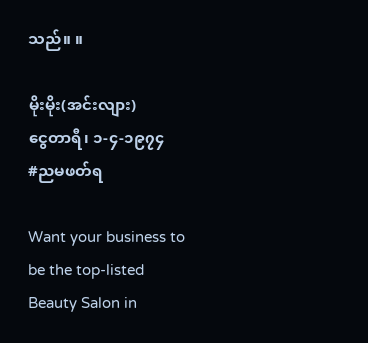သည်။ ။

မိုးမိုး(အင်းလျား)
ငွေတာရီ၊ ၁-၄-၁၉၇၄
#ညမဖတ်ရ

Want your business to be the top-listed Beauty Salon in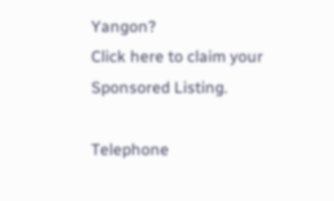Yangon?
Click here to claim your Sponsored Listing.

Telephone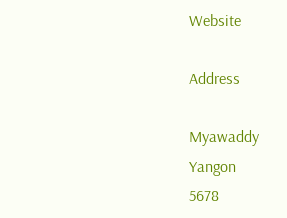Website

Address

Myawaddy
Yangon
5678